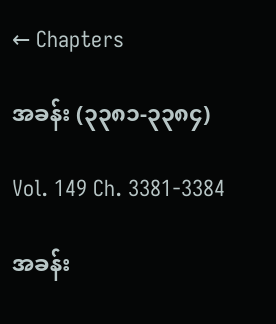← Chapters

အခန်း (၃၃၈၁-၃၃၈၄)

Vol. 149 Ch. 3381-3384

အခန်း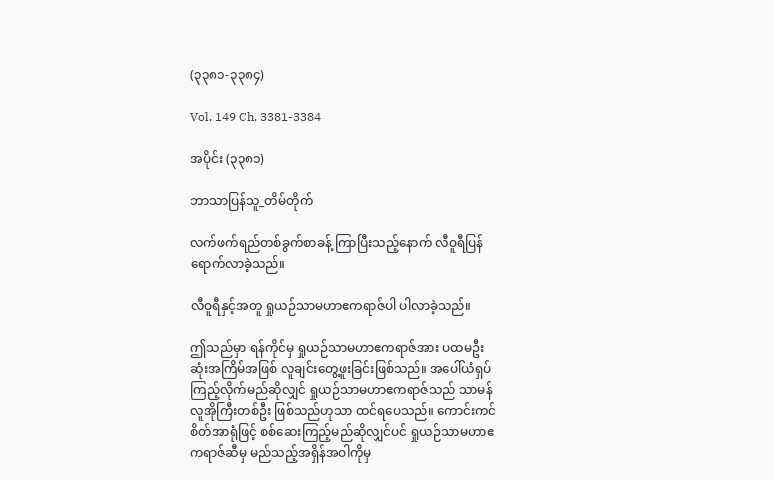(၃၃၈၁-၃၃၈၄)

Vol. 149 Ch. 3381-3384

အပိုင်း (၃၃၈၁)

ဘာသာပြန်သူ_တိမ်တိုက်

လက်ဖက်ရည်တစ်ခွက်စာခန့် ကြာပြီးသည့်နောက် လီဝူရီပြန်ရောက်လာခဲ့သည်။

လီဝူရီနှင့်အတူ ရှုယဉ်သာမဟာဧကရာဇ်ပါ ပါလာခဲ့သည်။

ဤသည်မှာ ရန်ကိုင်မှ ရှုယဉ်သာမဟာဧကရာဇ်အား ပထမဦးဆုံးအကြိမ်အဖြစ် လူချင်းတွေ့ဖူးခြင်းဖြစ်သည်။ အပေါ်ယံရှပ်ကြည့်လိုက်မည်ဆိုလျှင် ရှုယဉ်သာမဟာဧကရာဇ်သည် သာမန်လူအိုကြီးတစ်ဦး ဖြစ်သည်ဟုသာ ထင်ရပေသည်။ ကောင်းကင်စိတ်အာရုံဖြင့် စစ်ဆေးကြည့်မည်ဆိုလျှင်ပင် ရှုယဉ်သာမဟာဧကရာဇ်ဆီမှ မည်သည့်အရှိန်အဝါကိုမှ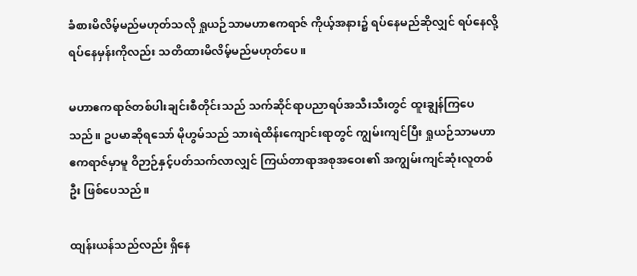ခံစားမိလိမ့်မည်မဟုတ်သလို ရှုယဉ်သာမဟာဧကရာဇ် ကိုယ့်အနား၌ ရပ်နေမည်ဆိုလျှင် ရပ်နေလို့ရပ်နေမှန်းကိုလည်း သတိထားမိလိမ့်မည်မဟုတ်ပေ။

မဟာဧကရာဇ်တစ်ပါးချင်းစီတိုင်းသည် သက်ဆိုင်ရာပညာရပ်အသီးသီးတွင် ထူးချွန်ကြပေသည်။ ဥပမာဆိုရသော် မိုဟွမ်သည် သားရဲထိန်းကျောင်းရာတွင် ကျွမ်းကျင်ပြီး ရှုယဉ်သာမဟာဧကရာဇ်မှာမူ ဝိဉာဉ်နှင့်ပတ်သက်လာလျှင် ကြယ်တာရာအစုအဝေး၏ အကျွမ်းကျင်ဆုံးလူတစ်ဦး ဖြစ်ပေသည်။

ထျန်းယန်သည်လည်း ရှိနေ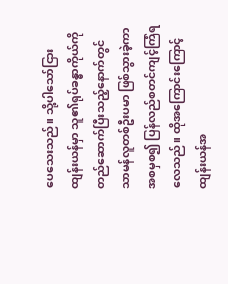ပေသေးသည်။ သို့ပါသော်ငြား ထျန်းယန်မှာ သူ၏ရုပ်ခန္ဓာကိုယ်ကို တည်ဆောက်ပြီးသည့်နောက်တွင် သာမန်လူတစ်ဦးပမာ ဖြစ်သွားခဲ့ကာ အစမှစ၍ ပြန်လည်စတင်ကျင့်ကြံရလေသည်။ ထိုအကြောင်းကြောင့် ထျန်းယန်အ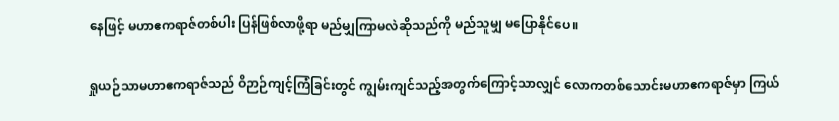နေဖြင့် မဟာဧကရာဇ်တစ်ပါး ပြန်ဖြစ်လာဖို့ရာ မည်မျှကြာမလဲဆိုသည်ကို မည်သူမျှ မပြောနိုင်ပေ။

ရှုယဉ်သာမဟာဧကရာဇ်သည် ဝိဉာဉ်ကျင့်ကြံခြင်းတွင် ကျွမ်းကျင်သည့်အတွက်ကြောင့်သာလျှင် လောကတစ်သောင်းမဟာဧကရာဇ်မှာ ကြယ်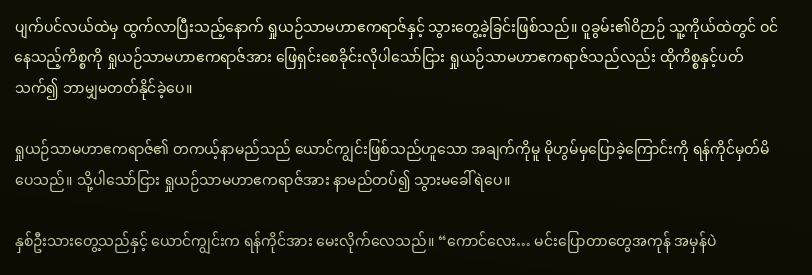ပျက်ပင်လယ်ထဲမှ ထွက်လာပြီးသည့်နောက် ရှုယဉ်သာမဟာဧကရာဇ်နှင့် သွားတွေ့ခဲ့ခြင်းဖြစ်သည်။ ဝူခွမ်း၏ဝိဉာဉ် သူ့ကိုယ်ထဲတွင် ဝင်နေသည့်ကိစ္စကို ရှုယဉ်သာမဟာဧကရာဇ်အား ဖြေရှင်းစေခိုင်းလိုပါသော်ငြား ရှုယဉ်သာမဟာဧကရာဇ်သည်လည်း ထိုကိစ္စနှင့်ပတ်သက်၍ ဘာမျှမတတ်နိုင်ခဲ့ပေ။

ရှုယဉ်သာမဟာဧကရာဇ်၏ တကယ့်နာမည်သည် ယောင်ကျွင်းဖြစ်သည်ဟူသော အချက်ကိုမူ မိုဟွမ်မှပြောခဲ့ကြောင်းကို ရန်ကိုင်မှတ်မိပေသည်။ သို့ပါသော်ငြား ရှုယဉ်သာမဟာဧကရာဇ်အား နာမည်တပ်၍ သွားမခေါ်ရဲပေ။

နှစ်ဦးသားတွေ့သည်နှင့် ယောင်ကျွင်းက ရန်ကိုင်အား မေးလိုက်လေသည်။ “ကောင်လေး… မင်းပြောတာတွေအကုန် အမှန်ပဲ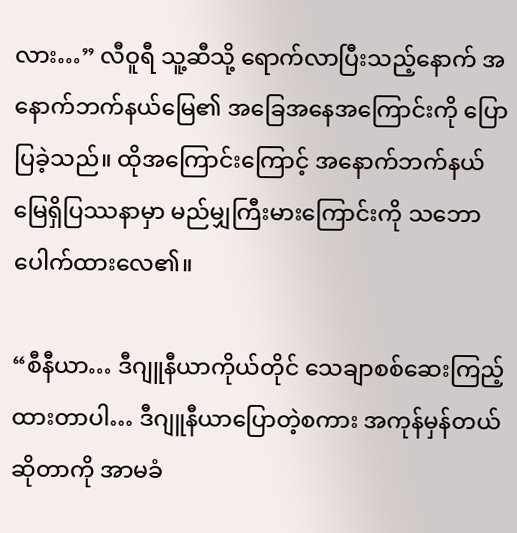လား…” လီဝူရီ သူ့ဆီသို့ ရောက်လာပြီးသည့်နောက် အနောက်ဘက်နယ်မြေ၏ အခြေအနေအကြောင်းကို ပြောပြခဲ့သည်။ ထိုအကြောင်းကြောင့် အနောက်ဘက်နယ်မြေရှိပြဿနာမှာ မည်မျှကြီးမားကြောင်းကို သဘောပေါက်ထားလေ၏။

“စီနီယာ… ဒီဂျူနီယာကိုယ်တိုင် သေချာစစ်ဆေးကြည့်ထားတာပါ… ဒီဂျူနီယာပြောတဲ့စကား အကုန်မှန်တယ်ဆိုတာကို အာမခံ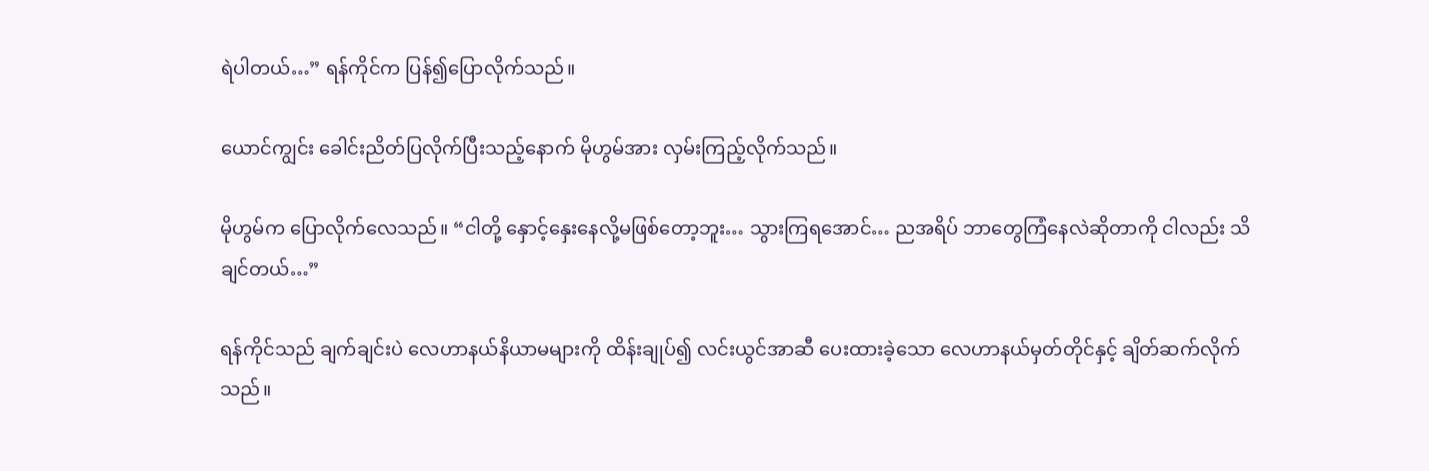ရဲပါတယ်…” ရန်ကိုင်က ပြန်၍ပြောလိုက်သည်။

ယောင်ကျွင်း ခေါင်းညိတ်ပြလိုက်ပြီးသည့်နောက် မိုဟွမ်အား လှမ်းကြည့်လိုက်သည်။

မိုဟွမ်က ပြောလိုက်လေသည်။ “ငါတို့ နှောင့်နှေးနေလို့မဖြစ်တော့ဘူး… သွားကြရအောင်… ညအရိပ် ဘာတွေကြံနေလဲဆိုတာကို ငါလည်း သိချင်တယ်…”

ရန်ကိုင်သည် ချက်ချင်းပဲ လေဟာနယ်နိယာမများကို ထိန်းချုပ်၍ လင်းယွင်အာဆီ ပေးထားခဲ့သော လေဟာနယ်မှတ်တိုင်နှင့် ချိတ်ဆက်လိုက်သည်။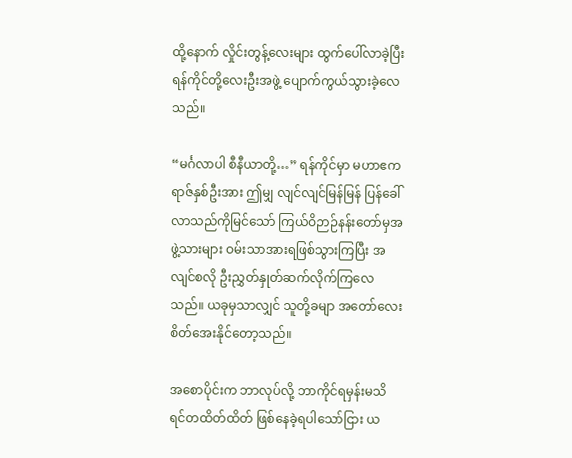ထို့နောက် လှိုင်းတွန့်လေးများ ထွက်ပေါ်လာခဲ့ပြီး ရန်ကိုင်တို့လေးဦးအဖွဲ့ ပျောက်ကွယ်သွားခဲ့လေသည်။

“မင်္ဂလာပါ စီနီယာတို့…” ရန်ကိုင်မှာ မဟာဧကရာဇ်နှစ်ဦးအား ဤမျှ လျင်လျင်မြန်မြန် ပြန်ခေါ်လာသည်ကိုမြင်သော် ကြယ်ဝိဉာဉ်နန်းတော်မှအဖွဲ့သားများ ဝမ်းသာအားရဖြစ်သွားကြပြီး အလျင်စလို ဦးညွှတ်နှုတ်ဆက်လိုက်ကြလေသည်။ ယခုမှသာလျှင် သူတို့ခမျာ အတော်လေး စိတ်အေးနိုင်တော့သည်။

အစောပိုင်းက ဘာလုပ်လို့ ဘာကိုင်ရမှန်းမသိ ရင်တထိတ်ထိတ် ဖြစ်နေခဲ့ရပါသော်ငြား ယ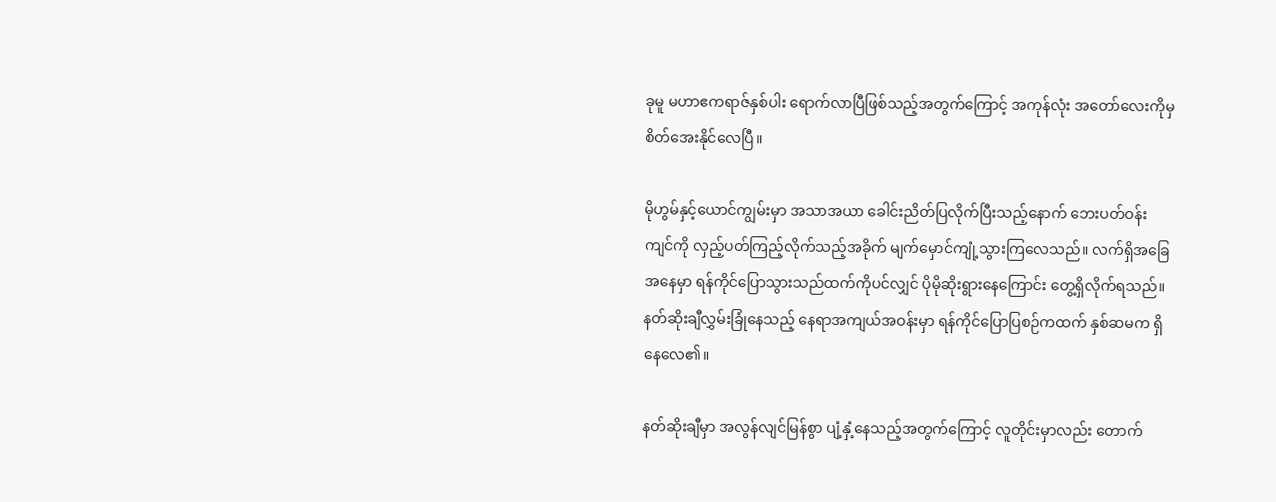ခုမူ မဟာဧကရာဇ်နှစ်ပါး ရောက်လာပြီဖြစ်သည့်အတွက်ကြောင့် အကုန်လုံး အတော်လေးကိုမှ စိတ်အေးနိုင်လေပြီ။

မိုဟွမ်နှင့်ယောင်ကျွမ်းမှာ အသာအယာ ခေါင်းညိတ်ပြလိုက်ပြီးသည့်နောက် ဘေးပတ်ဝန်းကျင်ကို လှည့်ပတ်ကြည့်လိုက်သည့်အခိုက် မျက်မှောင်ကျုံ့သွားကြလေသည်။ လက်ရှိအခြေအနေမှာ ရန်ကိုင်ပြောသွားသည်ထက်ကိုပင်လျှင် ပိုမိုဆိုးရွားနေကြောင်း တွေ့ရှိလိုက်ရသည်။ နတ်ဆိုးချီလွှမ်းခြုံနေသည့် နေရာအကျယ်အဝန်းမှာ ရန်ကိုင်ပြောပြစဉ်ကထက် နှစ်ဆမက ရှိနေလေ၏။

နတ်ဆိုးချီမှာ အလွန်လျင်မြန်စွာ ပျံ့နှံ့နေသည့်အတွက်ကြောင့် လူတိုင်းမှာလည်း တောက်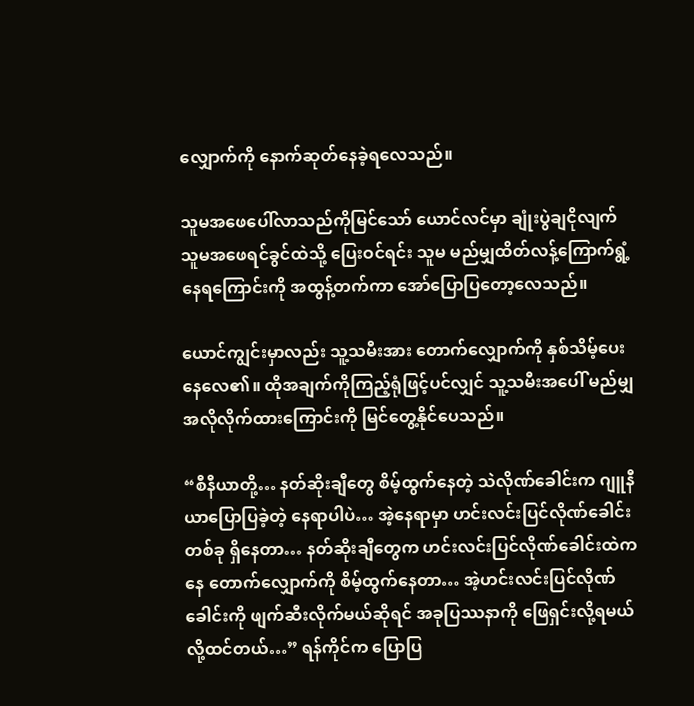လျှောက်ကို နောက်ဆုတ်နေခဲ့ရလေသည်။

သူမအဖေပေါ်လာသည်ကိုမြင်သော် ယောင်လင်မှာ ချုံးပွဲချငိုလျက် သူမအဖေရင်ခွင်ထဲသို့ ပြေးဝင်ရင်း သူမ မည်မျှထိတ်လန့်ကြောက်ရွံ့နေရကြောင်းကို အထွန့်တက်ကာ အော်ပြောပြတော့လေသည်။

ယောင်ကျွင်းမှာလည်း သူ့သမီးအား တောက်လျှောက်ကို နှစ်သိမ့်ပေးနေလေ၏။ ထိုအချက်ကိုကြည့်ရုံဖြင့်ပင်လျှင် သူ့သမီးအပေါ် မည်မျှ အလိုလိုက်ထားကြောင်းကို မြင်တွေ့နိုင်ပေသည်။

“စီနီယာတို့… နတ်ဆိုးချီတွေ စိမ့်ထွက်နေတဲ့ သဲလိုဏ်ခေါင်းက ဂျူနီယာပြောပြခဲ့တဲ့ နေရာပါပဲ… အဲ့နေရာမှာ ဟင်းလင်းပြင်လိုဏ်ခေါင်းတစ်ခု ရှိနေတာ… နတ်ဆိုးချီတွေက ဟင်းလင်းပြင်လိုဏ်ခေါင်းထဲကနေ တောက်လျှောက်ကို စိမ့်ထွက်နေတာ… အဲ့ဟင်းလင်းပြင်လိုဏ်ခေါင်းကို ဖျက်ဆီးလိုက်မယ်ဆိုရင် အခုပြဿနာကို ဖြေရှင်းလို့ရမယ်လို့ထင်တယ်…” ရန်ကိုင်က ပြောပြ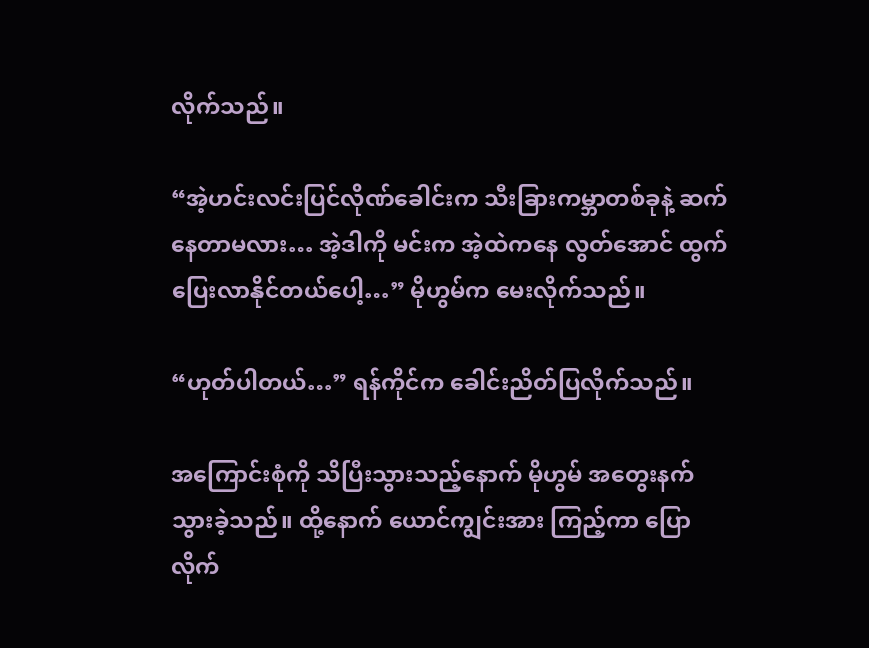လိုက်သည်။

“အဲ့ဟင်းလင်းပြင်လိုဏ်ခေါင်းက သီးခြားကမ္ဘာတစ်ခုနဲ့ ဆက်နေတာမလား… အဲ့ဒါကို မင်းက အဲ့ထဲကနေ လွတ်အောင် ထွက်ပြေးလာနိုင်တယ်ပေါ့…” မိုဟွမ်က မေးလိုက်သည်။

“ဟုတ်ပါတယ်…” ရန်ကိုင်က ခေါင်းညိတ်ပြလိုက်သည်။

အကြောင်းစုံကို သိပြီးသွားသည့်နောက် မိုဟွမ် အတွေးနက်သွားခဲ့သည်။ ထို့နောက် ယောင်ကျွင်းအား ကြည့်ကာ ပြောလိုက်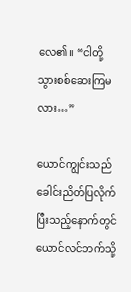လေ၏။ “ငါတို့ သွားစစ်ဆေးကြမလား…”

ယောင်ကျွင်းသည် ခေါင်းညိတ်ပြလိုက်ပြီးသည့်နောက်တွင် ယောင်လင်ဘက်သို့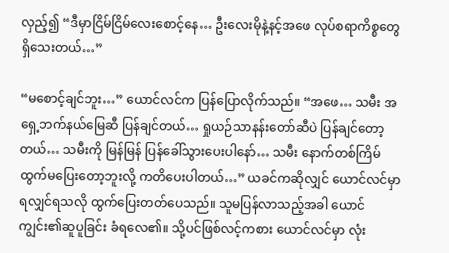လှည့်၍ “ဒီမှာငြိမ်ငြိမ်လေးစောင့်နေ… ဦးလေးမိုနဲ့နင့်အဖေ လုပ်စရာကိစ္စတွေရှိသေးတယ်…”

“မစောင့်ချင်ဘူး…” ယောင်လင်က ပြန်ပြောလိုက်သည်။ “အဖေ… သမီး အရှေ့ဘက်နယ်မြေဆီ ပြန်ချင်တယ်… ရှုယဉ်သာနန်းတော်ဆီပဲ ပြန်ချင်တော့တယ်… သမီးကို မြန်မြန် ပြန်ခေါ်သွားပေးပါနော်… သမီး နောက်တစ်ကြိမ် ထွက်မပြေးတော့ဘူးလို့ ကတိပေးပါတယ်…” ယခင်ကဆိုလျှင် ယောင်လင်မှာ ရလျှင်ရသလို ထွက်ပြေးတတ်ပေသည်။ သူမပြန်လာသည့်အခါ ယောင်ကျွင်း၏ဆူပူခြင်း ခံရလေ၏။ သို့ပင်ဖြစ်လင့်ကစား ယောင်လင်မှာ လုံး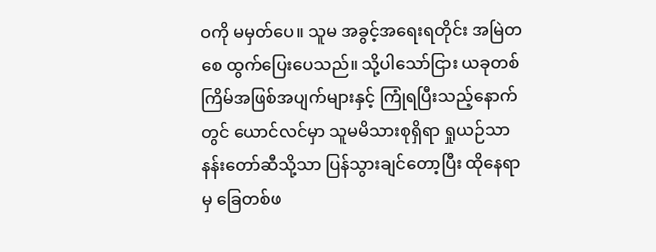ဝကို မမှတ်ပေ။ သူမ အခွင့်အရေးရတိုင်း အမြဲတစေ ထွက်ပြေးပေသည်။ သို့ပါသော်ငြား ယခုတစ်ကြိမ်အဖြစ်အပျက်များနှင့် ကြုံရပြီးသည့်နောက်တွင် ယောင်လင်မှာ သူမမိသားစုရှိရာ ရှုယဉ်သာနန်းတော်ဆီသို့သာ ပြန်သွားချင်တော့ပြီး ထိုနေရာမှ ခြေတစ်ဖ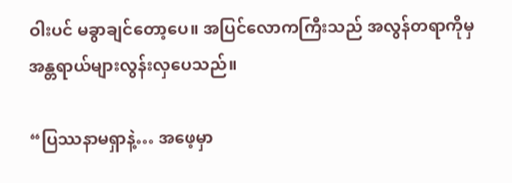ဝါးပင် မခွာချင်တော့ပေ။ အပြင်လောကကြီးသည် အလွန်တရာကိုမှ အန္တရာယ်များလွန်းလှပေသည်။

“ပြဿနာမရှာနဲ့… အဖေ့မှာ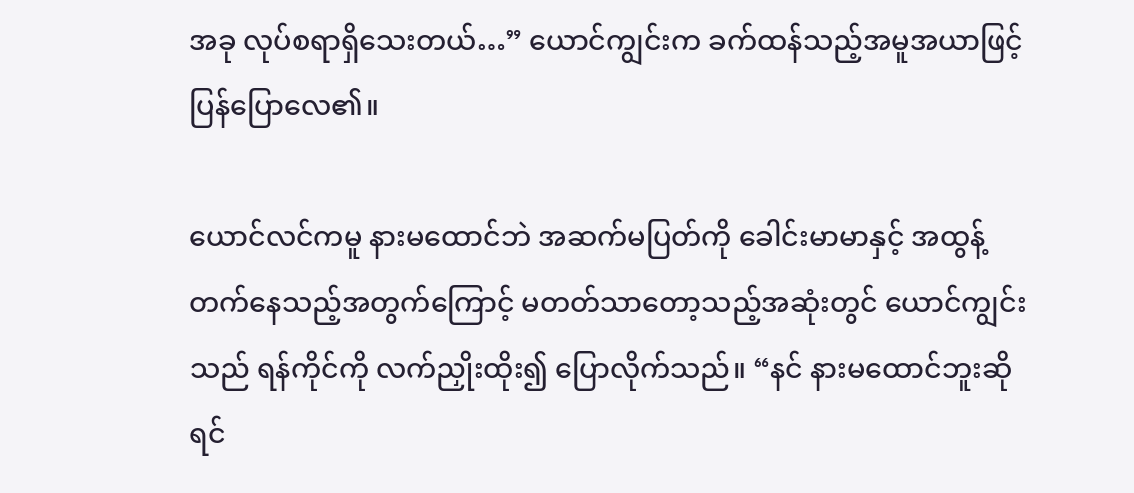အခု လုပ်စရာရှိသေးတယ်…” ယောင်ကျွင်းက ခက်ထန်သည့်အမူအယာဖြင့် ပြန်ပြောလေ၏။

ယောင်လင်ကမူ နားမထောင်ဘဲ အဆက်မပြတ်ကို ခေါင်းမာမာနှင့် အထွန့်တက်နေသည့်အတွက်ကြောင့် မတတ်သာတော့သည့်အဆုံးတွင် ယောင်ကျွင်းသည် ရန်ကိုင်ကို လက်ညှိုးထိုး၍ ပြောလိုက်သည်။ “နင် နားမထောင်ဘူးဆိုရင်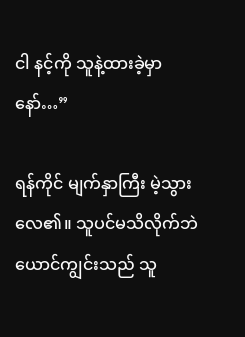ငါ နင့်ကို သူနဲ့ထားခဲ့မှာနော်…”

ရန်ကိုင် မျက်နှာကြီး မဲ့သွားလေ၏။ သူပင်မသိလိုက်ဘဲ ယောင်ကျွင်းသည် သူ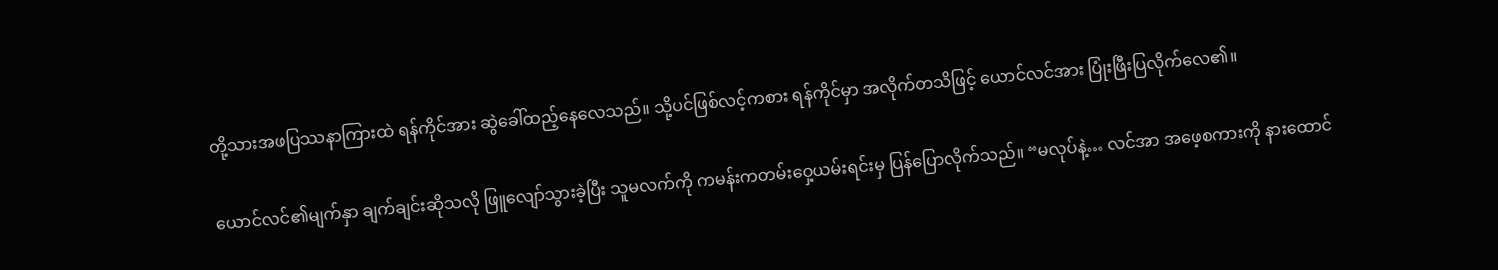တို့သားအဖပြဿနာကြားထဲ ရန်ကိုင်အား ဆွဲခေါ်ထည့်နေလေသည်။ သို့ပင်ဖြစ်လင့်ကစား ရန်ကိုင်မှာ အလိုက်တသိဖြင့် ယောင်လင်အား ပြုံးဖြီးပြလိုက်လေ၏။

ယောင်လင်၏မျက်နှာ ချက်ချင်းဆိုသလို ဖြူလျော်သွားခဲ့ပြီး သူမလက်ကို ကမန်းကတမ်းဝှေ့ယမ်းရင်းမှ ပြန်ပြောလိုက်သည်။ “မလုပ်နဲ့… လင်အာ အဖေ့စကားကို နားထောင်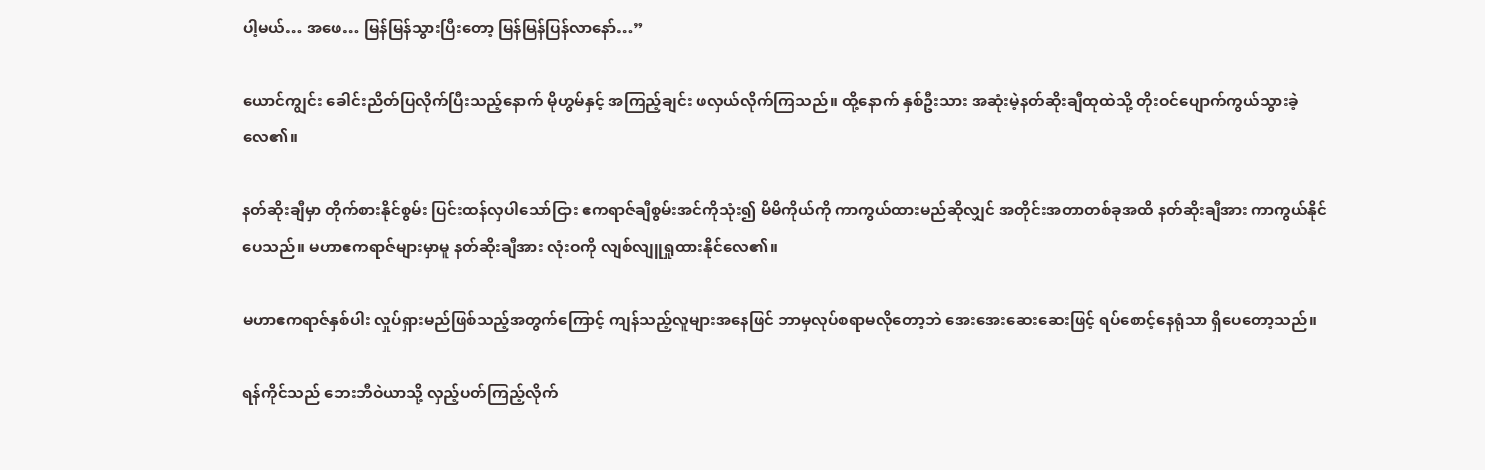ပါ့မယ်… အဖေ… မြန်မြန်သွားပြီးတော့ မြန်မြန်ပြန်လာနော်…”

ယောင်ကျွင်း ခေါင်းညိတ်ပြလိုက်ပြီးသည့်နောက် မိုဟွမ်နှင့် အကြည့်ချင်း ဖလှယ်လိုက်ကြသည်။ ထို့နောက် နှစ်ဦးသား အဆုံးမဲ့နတ်ဆိုးချီထုထဲသို့ တိုးဝင်ပျောက်ကွယ်သွားခဲ့လေ၏။

နတ်ဆိုးချီမှာ တိုက်စားနိုင်စွမ်း ပြင်းထန်လှပါသော်ငြား ဧကရာဇ်ချီစွမ်းအင်ကိုသုံး၍ မိမိကိုယ်ကို ကာကွယ်ထားမည်ဆိုလျှင် အတိုင်းအတာတစ်ခုအထိ နတ်ဆိုးချီအား ကာကွယ်နိုင်ပေသည်။ မဟာဧကရာဇ်များမှာမူ နတ်ဆိုးချီအား လုံးဝကို လျစ်လျူရှုထားနိုင်လေ၏။

မဟာဧကရာဇ်နှစ်ပါး လှုပ်ရှားမည်ဖြစ်သည့်အတွက်ကြောင့် ကျန်သည့်လူများအနေဖြင် ဘာမှလုပ်စရာမလိုတော့ဘဲ အေးအေးဆေးဆေးဖြင့် ရပ်စောင့်နေရုံသာ ရှိပေတော့သည်။

ရန်ကိုင်သည် ဘေးဘီဝဲယာသို့ လှည့်ပတ်ကြည့်လိုက်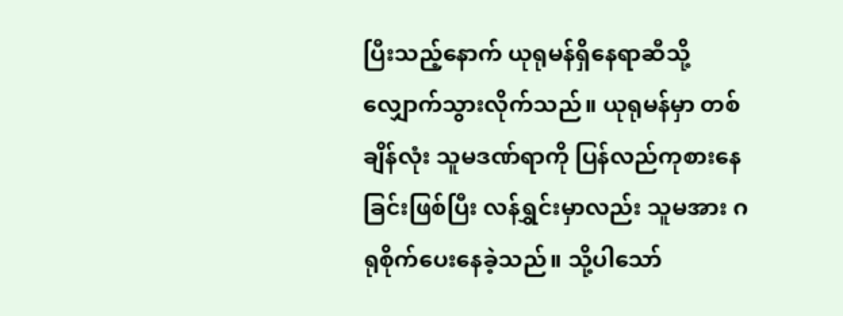ပြီးသည့်နောက် ယုရုမန်ရှိနေရာဆီသို့ လျှောက်သွားလိုက်သည်။ ယုရုမန်မှာ တစ်ချိန်လုံး သူမဒဏ်ရာကို ပြန်လည်ကုစားနေခြင်းဖြစ်ပြီး လန်ရွှင်းမှာလည်း သူမအား ဂရုစိုက်ပေးနေခဲ့သည်။ သို့ပါသော်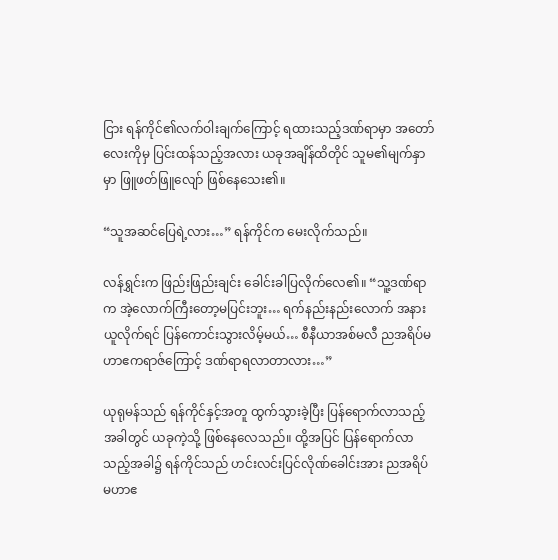ငြား ရန်ကိုင်၏လက်ဝါးချက်ကြောင့် ရထားသည့်ဒဏ်ရာမှာ အတော်လေးကိုမှ ပြင်းထန်သည့်အလား ယခုအချိန်ထိတိုင် သူမ၏မျက်နှာမှာ ဖြူဖတ်ဖြူလျော် ဖြစ်နေသေး၏။

“သူအဆင်ပြေရဲ့လား…” ရန်ကိုင်က မေးလိုက်သည်။

လန်ရွှင်းက ဖြည်းဖြည်းချင်း ခေါင်းခါပြလိုက်လေ၏။ “သူ့ဒဏ်ရာက အဲ့လောက်ကြီးတော့မပြင်းဘူး… ရက်နည်းနည်းလောက် အနားယူလိုက်ရင် ပြန်ကောင်းသွားလိမ့်မယ်… စီနီယာအစ်မလီ ညအရိပ်မဟာဧကရာဇ်ကြောင့် ဒဏ်ရာရလာတာလား…”

ယုရုမန်သည် ရန်ကိုင်နှင့်အတူ ထွက်သွားခဲ့ပြီး ပြန်ရောက်လာသည့်အခါတွင် ယခုကဲ့သို့ ဖြစ်နေလေသည်။ ထို့အပြင် ပြန်ရောက်လာသည့်အခါ၌ ရန်ကိုင်သည် ဟင်းလင်းပြင်လိုဏ်ခေါင်းအား ညအရိပ်မဟာဧ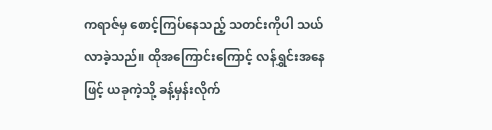ကရာဇ်မှ စောင့်ကြပ်နေသည့် သတင်းကိုပါ သယ်လာခဲ့သည်။ ထိုအကြောင်းကြောင့် လန်ရွှင်းအနေဖြင့် ယခုကဲ့သို့ ခန့်မှန်းလိုက်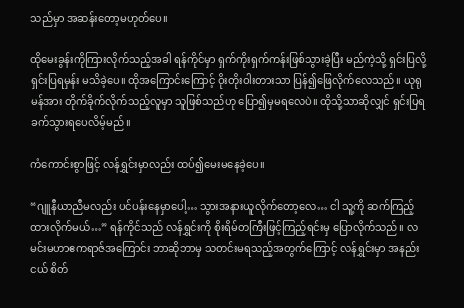သည်မှာ အဆန်းတော့မဟုတ်ပေ။

ထိုမေးခွန်းကိုကြားလိုက်သည့်အခါ ရန်ကိုင်မှာ ရှက်ကိုးရှက်ကန်းဖြစ်သွားခဲ့ပြီး မည်ကဲ့သို့ ရှင်းပြလို့ ရှင်းပြရမှန်း မသိခဲ့ပေ။ ထိုအကြောင်းကြောင့် ဝိုးတိုးဝါးတားသာ ပြန်၍ဖြေလိုက်လေသည်။ ယုရုမန်အား တိုက်ခိုက်လိုက်သည့်လူမှာ သူဖြစ်သည်ဟု ပြော၍မှမရလေပဲ။ ထိုသို့သာဆိုလျှင် ရှင်းပြရ ခက်သွားရပေလိမ့်မည်။

ကံကောင်းစွာဖြင့် လန်ရွှင်းမှာလည်း ထပ်၍မေးမနေခဲ့ပေ။

“ဂျူနီယာညီမလည်း ပင်ပန်းနေမှာပေါ့… သွားအနားယူလိုက်တော့လေ… ငါ သူ့ကို ဆက်ကြည့်ထားလိုက်မယ်…” ရန်ကိုင်သည် လန်ရွှင်းကို စိုးရိမ်တကြီးဖြင့်ကြည့်ရင်းမှ ပြောလိုက်သည်။ လမင်းမဟာဧကရာဇ်အကြောင်း ဘာဆိုဘာမှ သတင်းမရသည့်အတွက်ကြောင့် လန်ရွှင်းမှာ အနည်းငယ် စိတ်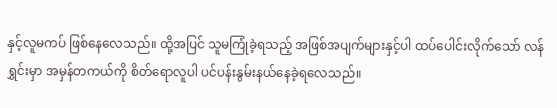နှင့်လူမကပ် ဖြစ်နေလေသည်။ ထို့အပြင် သူမကြုံခဲ့ရသည့် အဖြစ်အပျက်များနှင့်ပါ ထပ်ပေါင်းလိုက်သော် လန်ရွှင်းမှာ အမှန်တကယ်ကို စိတ်ရောလူပါ ပင်ပန်းနွမ်းနယ်နေခဲ့ရလေသည်။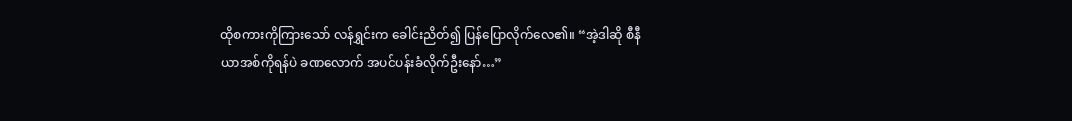ထိုစကားကိုကြားသော် လန်ရွှင်းက ခေါင်းညိတ်၍ ပြန်ပြောလိုက်လေ၏။ “အဲ့ဒါဆို စီနီယာအစ်ကိုရန်ပဲ ခဏလောက် အပင်ပန်းခံလိုက်ဦးနော်…”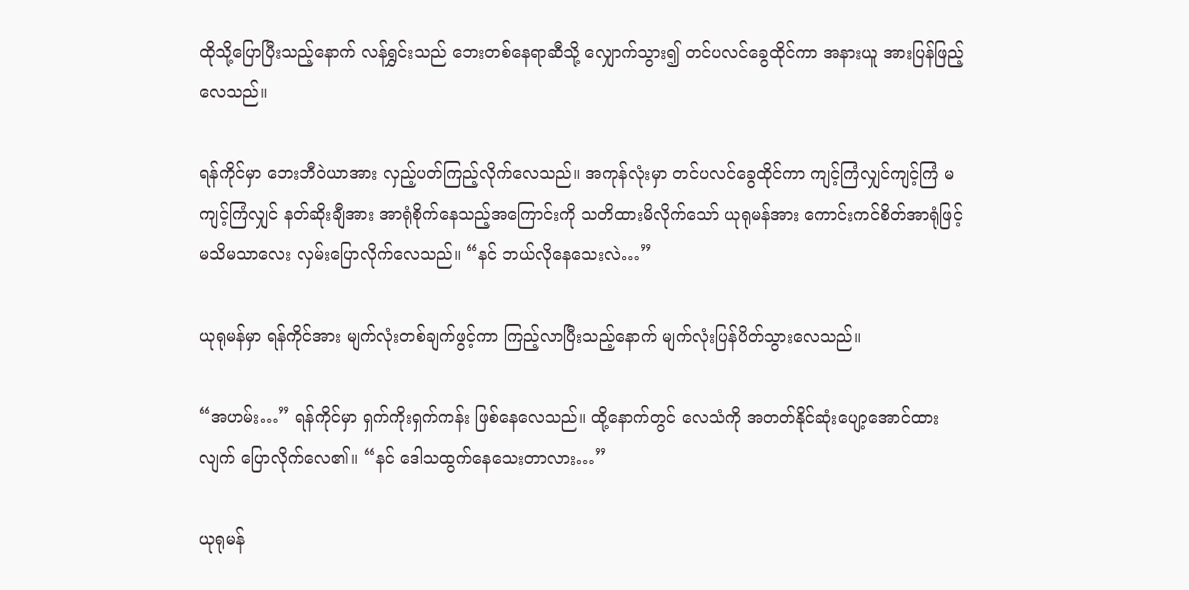ထိုသို့ပြောပြီးသည့်နောက် လန်ရွှင်းသည် ဘေးတစ်နေရာဆီသို့ လျှောက်သွား၍ တင်ပလင်ခွေထိုင်ကာ အနားယူ အားပြန်ဖြည့်လေသည်။

ရန်ကိုင်မှာ ဘေးဘီဝဲယာအား လှည့်ပတ်ကြည့်လိုက်လေသည်။ အကုန်လုံးမှာ တင်ပလင်ခွေထိုင်ကာ ကျင့်ကြံလျှင်ကျင့်ကြံ မကျင့်ကြံလျှင် နတ်ဆိုးချီအား အာရုံစိုက်နေသည့်အကြောင်းကို သတိထားမိလိုက်သော် ယုရုမန်အား ကောင်းကင်စိတ်အာရုံဖြင့် မသိမသာလေး လှမ်းပြောလိုက်လေသည်။ “နင် ဘယ်လိုနေသေးလဲ…”

ယုရုမန်မှာ ရန်ကိုင်အား မျက်လုံးတစ်ချက်ဖွင့်ကာ ကြည့်လာပြီးသည့်နောက် မျက်လုံးပြန်ပိတ်သွားလေသည်။

“အဟမ်း…” ရန်ကိုင်မှာ ရှက်ကိုးရှက်ကန်း ဖြစ်နေလေသည်။ ထို့နောက်တွင် လေသံကို အတတ်နိုင်ဆုံးပျော့အောင်ထားလျက် ပြောလိုက်လေ၏။ “နင် ဒေါသထွက်နေသေးတာလား…”

ယုရုမန်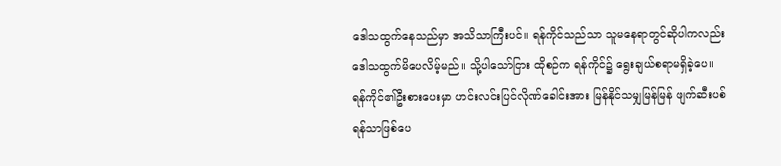ဒေါသထွက်နေသည်မှာ အသိသာကြီးပင်။ ရန်ကိုင်သည်သာ သူမနေရာတွင်ဆိုပါကလည်း ဒေါသထွက်မိပေလိမ့်မည်။ သို့ပါသော်ငြား ထိုစဉ်က ရန်ကိုင်၌ ရွေးချယ်စရာမရှိခဲ့ပေ။ ရန်ကိုင်၏ဦးစားပေးမှာ ဟင်းလင်းပြင်လိုဏ်ခေါင်းအား မြန်နိုင်သမျှမြန်မြန် ဖျက်ဆီးပစ်ရန်သာဖြစ်ပေ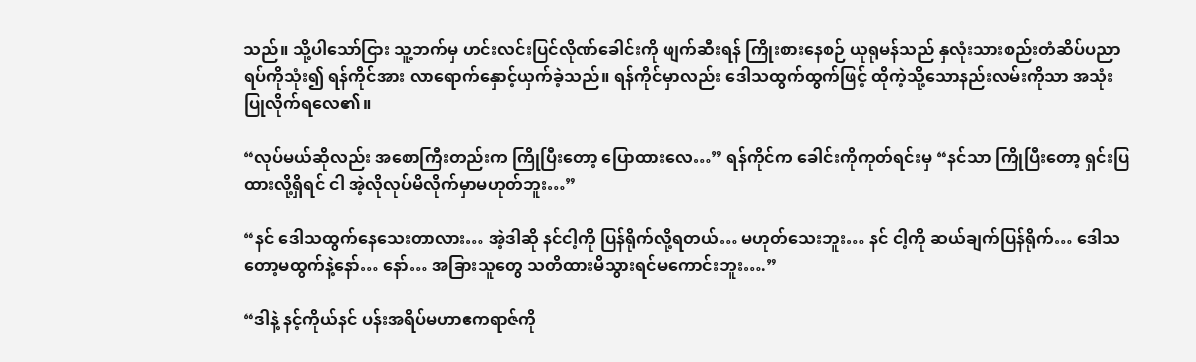သည်။ သို့ပါသော်ငြား သူ့ဘက်မှ ဟင်းလင်းပြင်လိုဏ်ခေါင်းကို ဖျက်ဆီးရန် ကြိုးစားနေစဉ် ယုရုမန်သည် နှလုံးသားစည်းတံဆိပ်ပညာရပ်ကိုသုံး၍ ရန်ကိုင်အား လာရောက်နှောင့်ယှက်ခဲ့သည်။ ရန်ကိုင်မှာလည်း ဒေါသထွက်ထွက်ဖြင့် ထိုကဲ့သို့သောနည်းလမ်းကိုသာ အသုံးပြုလိုက်ရလေ၏။

“လုပ်မယ်ဆိုလည်း အစောကြီးတည်းက ကြိုပြီးတော့ ပြောထားလေ…” ရန်ကိုင်က ခေါင်းကိုကုတ်ရင်းမှ “နင်သာ ကြိုပြီးတော့ ရှင်းပြထားလို့ရှိရင် ငါ အဲ့လိုလုပ်မိလိုက်မှာမဟုတ်ဘူး…”

“နင် ဒေါသထွက်နေသေးတာလား… အဲ့ဒါဆို နင်ငါ့ကို ပြန်ရိုက်လို့ရတယ်… မဟုတ်သေးဘူး… နင် ငါ့ကို ဆယ်ချက်ပြန်ရိုက်… ဒေါသတော့မထွက်နဲ့နော်… နော်… အခြားသူတွေ သတိထားမိသွားရင်မကောင်းဘူး….”

“ဒါနဲ့ နင့်ကိုယ်နင် ပန်းအရိပ်မဟာဧကရာဇ်ကို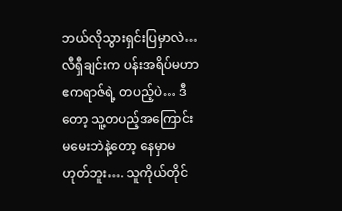ဘယ်လိုသွားရှင်းပြမှာလဲ… လီရှီချင်းက ပန်းအရိပ်မဟာဧကရာဇ်ရဲ့ တပည့်ပဲ… ဒီတော့ သူ့တပည့်အကြောင်း မမေးဘဲနဲ့တော့ နေမှာမဟုတ်ဘူး…. သူကိုယ်တိုင်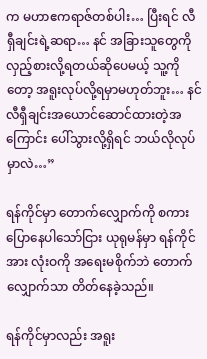က မဟာဧကရာဇ်တစ်ပါး… ပြီးရင် လီရှီချင်းရဲ့ဆရာ… နင် အခြားသူတွေကို လှည့်စားလို့ရတယ်ဆိုပေမယ့် သူ့ကိုတော့ အရူးလုပ်လို့ရမှာမဟုတ်ဘူး… နင် လီရှီချင်းအယောင်ဆောင်ထားတဲ့အကြောင်း ပေါ်သွားလို့ရှိရင် ဘယ်လိုလုပ်မှာလဲ…”

ရန်ကိုင်မှာ တောက်လျှောက်ကို စကားပြောနေပါသော်ငြား ယုရုမန်မှာ ရန်ကိုင်အား လုံးဝကို အရေးမစိုက်ဘဲ တောက်လျှောက်သာ တိတ်နေခဲ့သည်။

ရန်ကိုင်မှာလည်း အရူး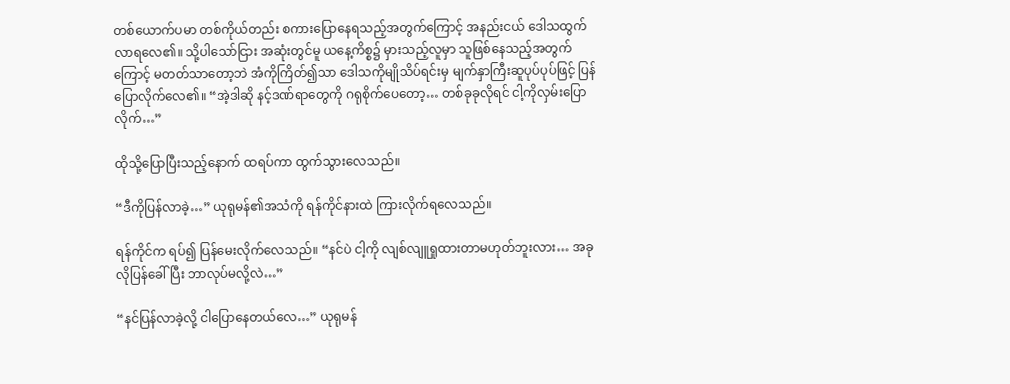တစ်ယောက်ပမာ တစ်ကိုယ်တည်း စကားပြောနေရသည့်အတွက်ကြောင့် အနည်းငယ် ဒေါသထွက်လာရလေ၏။ သို့ပါသော်ငြား အဆုံးတွင်မူ ယနေ့ကိစ္စ၌ မှားသည့်လူမှာ သူဖြစ်နေသည့်အတွက်ကြောင့် မတတ်သာတော့ဘဲ အံကိုကြိတ်၍သာ ဒေါသကိုမျိုသိပ်ရင်းမှ မျက်နှာကြီးဆူပုပ်ပုပ်ဖြင့် ပြန်ပြောလိုက်လေ၏။ “အဲ့ဒါဆို နင့်ဒဏ်ရာတွေကို ဂရုစိုက်ပေတော့… တစ်ခုခုလိုရင် ငါ့ကိုလှမ်းပြောလိုက်…”

ထိုသို့ပြောပြီးသည့်နောက် ထရပ်ကာ ထွက်သွားလေသည်။

“ဒီကိုပြန်လာခဲ့…” ယုရုမန်၏အသံကို ရန်ကိုင်နားထဲ ကြားလိုက်ရလေသည်။

ရန်ကိုင်က ရပ်၍ ပြန်မေးလိုက်လေသည်။ “နင်ပဲ ငါ့ကို လျစ်လျူရှုထားတာမဟုတ်ဘူးလား… အခုလိုပြန်ခေါ်ပြီး ဘာလုပ်မလို့လဲ…”

“နင်ပြန်လာခဲ့လို့ ငါပြောနေတယ်လေ…” ယုရုမန်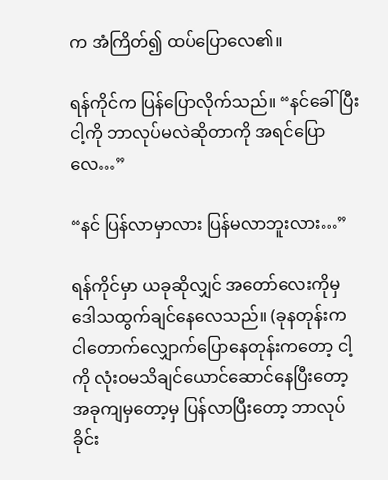က အံကြိတ်၍ ထပ်ပြောလေ၏။

ရန်ကိုင်က ပြန်ပြောလိုက်သည်။ “နင်ခေါ်ပြီး ငါ့ကို ဘာလုပ်မလဲဆိုတာကို အရင်ပြောလေ…”

“နင် ပြန်လာမှာလား ပြန်မလာဘူးလား…”

ရန်ကိုင်မှာ ယခုဆိုလျှင် အတော်လေးကိုမှ ဒေါသထွက်ချင်နေလေသည်။ (ခုနတုန်းက ငါတောက်လျှောက်ပြောနေတုန်းကတော့ ငါ့ကို လုံးဝမသိချင်ယောင်ဆောင်နေပြီးတော့ အခုကျမှတော့မှ ပြန်လာပြီးတော့ ဘာလုပ်ခိုင်း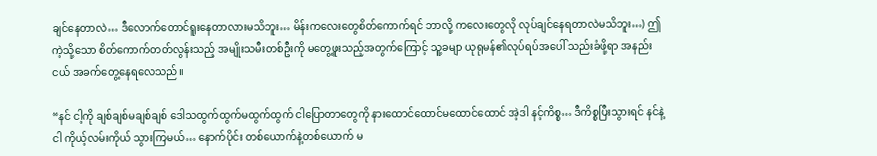ချင်နေတာလဲ… ဒီလောက်တောင်ရူးနေတာလားမသိဘူး… မိန်းကလေးတွေစိတ်ကောက်ရင် ဘာလို့ ကလေးတွေလို လုပ်ချင်နေရတာလဲမသိဘူး…) ဤကဲ့သို့သော စိတ်ကောက်တတ်လွန်းသည့် အမျိုးသမီးတစ်ဦးကို မတွေ့ဖူးသည့်အတွက်ကြောင့် သူ့ခမျာ ယုရုမန်၏လုပ်ရပ်အပေါ် သည်းခံဖို့ရာ အနည်းငယ် အခက်တွေ့နေရလေသည်။

“နင် ငါ့ကို ချစ်ချစ်မချစ်ချစ် ဒေါသထွက်ထွက်မထွက်ထွက် ငါပြောတာတွေကို နားထောင်ထောင်မထောင်ထောင် အဲ့ဒါ နင့်ကိစ္စ… ဒီကိစ္စပြီးသွားရင် နင်နဲ့ငါ ကိုယ့်လမ်းကိုယ် သွားကြမယ်… နောက်ပိုင်း တစ်ယောက်နဲ့တစ်ယောက် မ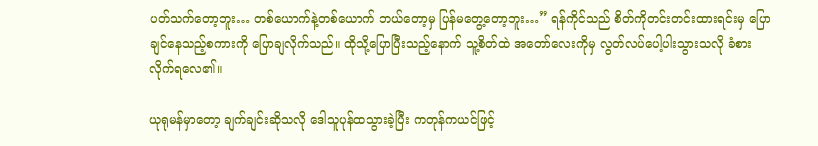ပတ်သက်တော့ဘူး… တစ်ယောက်နဲ့တစ်ယောက် ဘယ်တော့မှ ပြန်မတွေ့တော့ဘူး…” ရန်ကိုင်သည် စိတ်ကိုတင်းတင်းထားရင်းမှ ပြောချင်နေသည့်စကားကို ပြောချလိုက်သည်။ ထိုသို့ပြောပြီးသည့်နောက် သူ့စိတ်ထဲ အတော်လေးကိုမှ လွတ်လပ်ပေါ့ပါးသွားသလို ခံစားလိုက်ရလေ၏။

ယုရုမန်မှာတော့ ချက်ချင်းဆိုသလို ဒေါသူပုန်ထသွားခဲ့ပြီး ကတုန်ကယင်ဖြင့်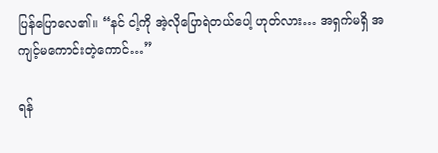ပြန်ပြောလေ၏။ “နင် ငါ့ကို အဲ့လိုပြောရဲတယ်ပေါ့ ဟုတ်လား… အရှက်မရှိ အကျင့်မကောင်းတဲ့ကောင်…”

ရန်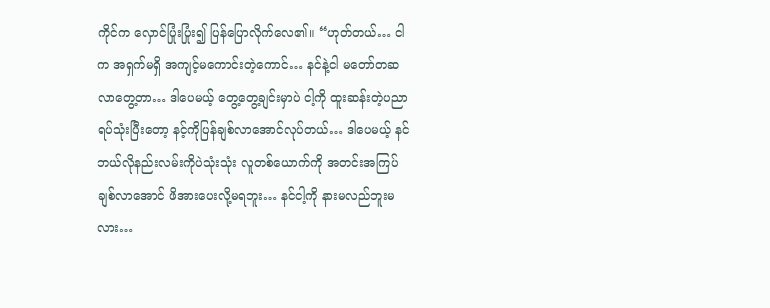ကိုင်က လှောင်ပြုံးပြုံး၍ ပြန်ပြောလိုက်လေ၏။ “ဟုတ်တယ်… ငါက အရှက်မရှိ အကျင့်မကောင်းတဲ့ကောင်… နင်နဲ့ငါ မတော်တဆလာတွေ့တာ… ဒါပေမယ့် တွေ့တွေ့ချင်းမှာပဲ ငါ့ကို ထူးဆန်းတဲ့ပညာရပ်သုံးပြီးတော့ နင့်ကိုပြန်ချစ်လာအောင်လုပ်တယ်… ဒါပေမယ့် နင်ဘယ်လိုနည်းလမ်းကိုပဲသုံးသုံး လူတစ်ယောက်ကို အတင်းအကြပ် ချစ်လာအောင် ဖိအားပေးလို့မရဘူး… နင်ငါ့ကို နားမလည်ဘူးမလား…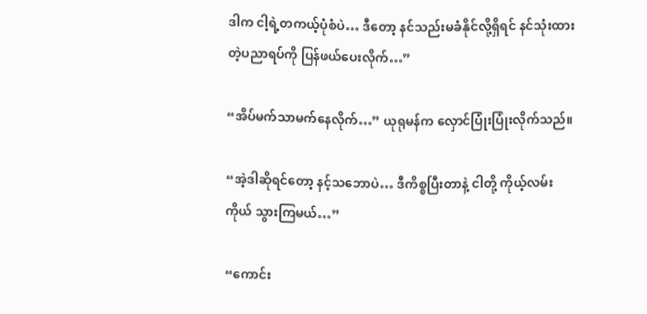ဒါက ငါ့ရဲ့တကယ့်ပုံစံပဲ… ဒီတော့ နင်သည်းမခံနိုင်လို့ရှိရင် နင်သုံးထားတဲ့ပညာရပ်ကို ပြန်ဖယ်ပေးလိုက်…”

“အိပ်မက်သာမက်နေလိုက်…” ယုရုမန်က လှောင်ပြုံးပြုံးလိုက်သည်။

“အဲ့ဒါဆိုရင်တော့ နင့်သဘောပဲ… ဒီကိစ္စပြီးတာနဲ့ ငါတို့ ကိုယ့်လမ်းကိုယ် သွားကြမယ်…”

“ကောင်း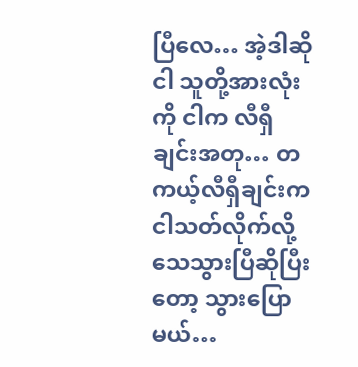ပြီလေ… အဲ့ဒါဆို ငါ သူတို့အားလုံးကို ငါက လီရှီချင်းအတု… တကယ့်လီရှီချင်းက ငါသတ်လိုက်လို့ သေသွားပြီဆိုပြီးတော့ သွားပြောမယ်…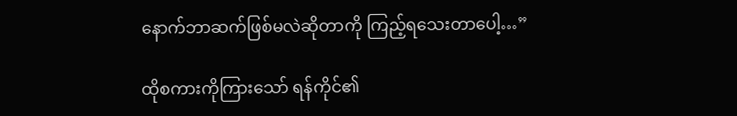နောက်ဘာဆက်ဖြစ်မလဲဆိုတာကို ကြည့်ရသေးတာပေါ့…”

ထိုစကားကိုကြားသော် ရန်ကိုင်၏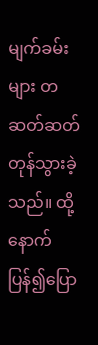မျက်ခမ်းများ တဆတ်ဆတ် တုန်သွားခဲ့သည်။ ထို့နောက် ပြန်၍ပြော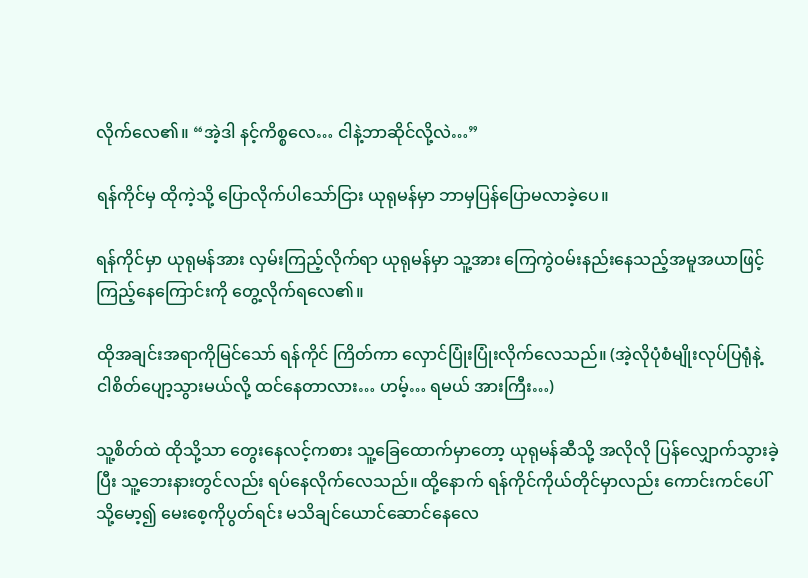လိုက်လေ၏။ “အဲ့ဒါ နင့်ကိစ္စလေ… ငါနဲ့ဘာဆိုင်လို့လဲ…”

ရန်ကိုင်မှ ထိုကဲ့သို့ ပြောလိုက်ပါသော်ငြား ယုရုမန်မှာ ဘာမှပြန်ပြောမလာခဲ့ပေ။

ရန်ကိုင်မှာ ယုရုမန်အား လှမ်းကြည့်လိုက်ရာ ယုရုမန်မှာ သူ့အား ကြေကွဲဝမ်းနည်းနေသည့်အမူအယာဖြင့် ကြည့်နေကြောင်းကို တွေ့လိုက်ရလေ၏။

ထိုအချင်းအရာကိုမြင်သော် ရန်ကိုင် ကြိတ်ကာ လှောင်ပြုံးပြုံးလိုက်လေသည်။ (အဲ့လိုပုံစံမျိုးလုပ်ပြရုံနဲ့ ငါစိတ်ပျော့သွားမယ်လို့ ထင်နေတာလား… ဟမ့်… ရမယ် အားကြီး…)

သူ့စိတ်ထဲ ထိုသို့သာ တွေးနေလင့်ကစား သူ့ခြေထောက်မှာတော့ ယုရုမန်ဆီသို့ အလိုလို ပြန်လျှောက်သွားခဲ့ပြီး သူ့ဘေးနားတွင်လည်း ရပ်နေလိုက်လေသည်။ ထို့နောက် ရန်ကိုင်ကိုယ်တိုင်မှာလည်း ကောင်းကင်ပေါ်သို့မော့၍ မေးစေ့ကိုပွတ်ရင်း မသိချင်ယောင်ဆောင်နေလေ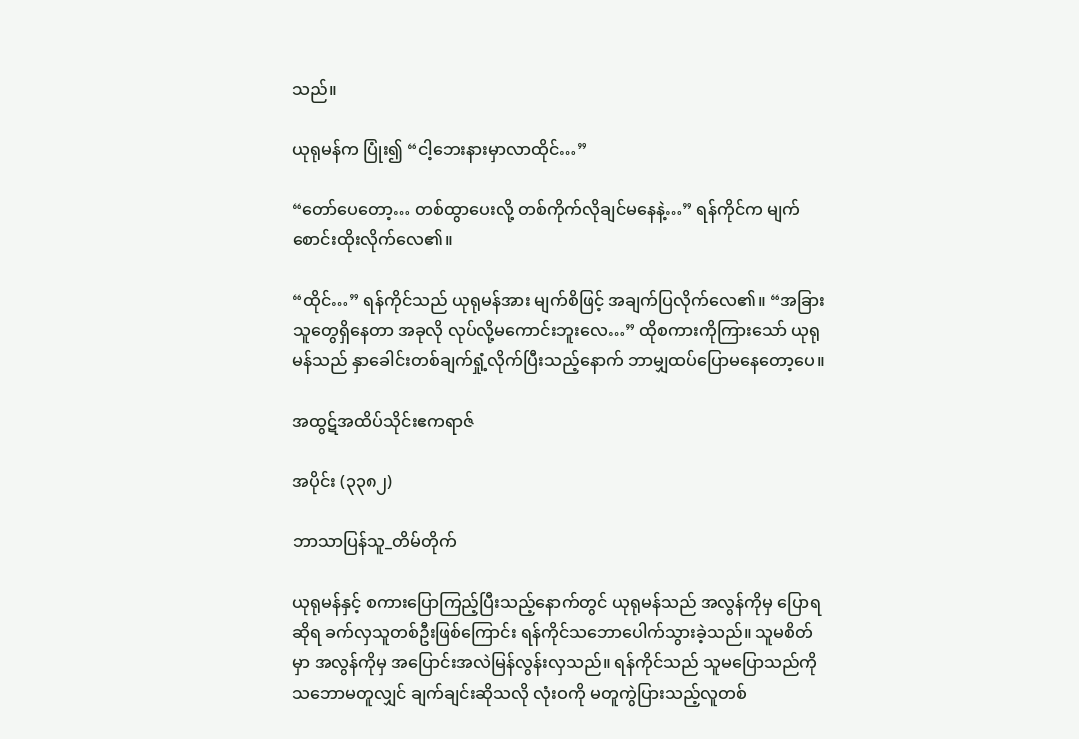သည်။

ယုရုမန်က ပြုံး၍ “ငါ့ဘေးနားမှာလာထိုင်…”

“တော်ပေတော့… တစ်ထွာပေးလို့ တစ်ကိုက်လိုချင်မနေနဲ့…” ရန်ကိုင်က မျက်စောင်းထိုးလိုက်လေ၏။

“ထိုင်…” ရန်ကိုင်သည် ယုရုမန်အား မျက်စိဖြင့် အချက်ပြလိုက်လေ၏။ “အခြားသူတွေရှိနေတာ အခုလို လုပ်လို့မကောင်းဘူးလေ…” ထိုစကားကိုကြားသော် ယုရုမန်သည် နှာခေါင်းတစ်ချက်ရှုံ့လိုက်ပြီးသည့်နောက် ဘာမျှထပ်ပြောမနေတော့ပေ။

အထွဋ်အထိပ်သိုင်းဧကရာဇ်

အပိုင်း (၃၃၈၂)

ဘာသာပြန်သူ_တိမ်တိုက်

ယုရုမန်နှင့် စကားပြောကြည့်ပြီးသည့်နောက်တွင် ယုရုမန်သည် အလွန်ကိုမှ ပြောရဆိုရ ခက်လှသူတစ်ဦးဖြစ်ကြောင်း ရန်ကိုင်သဘောပေါက်သွားခဲ့သည်။ သူမစိတ်မှာ အလွန်ကိုမှ အပြောင်းအလဲမြန်လွန်းလှသည်။ ရန်ကိုင်သည် သူမပြောသည်ကို သဘောမတူလျှင် ချက်ချင်းဆိုသလို လုံးဝကို မတူကွဲပြားသည့်လူတစ်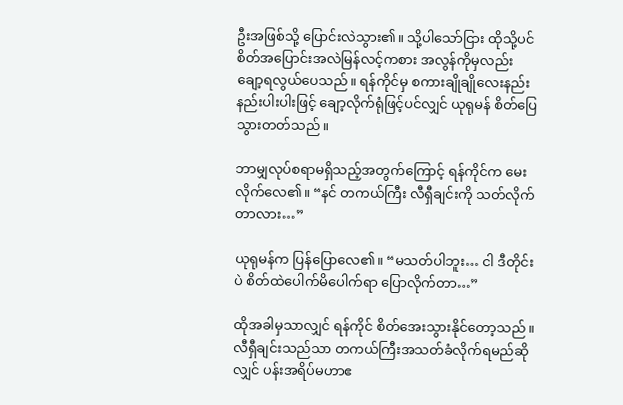ဦးအဖြစ်သို့ ပြောင်းလဲသွား၏။ သို့ပါသော်ငြား ထိုသို့ပင် စိတ်အပြောင်းအလဲမြန်လင့်ကစား အလွန်ကိုမှလည်း ချော့ရလွယ်ပေသည်။ ရန်ကိုင်မှ စကားချိုချိုလေးနည်းနည်းပါးပါးဖြင့် ချော့လိုက်ရုံဖြင့်ပင်လျှင် ယုရုမန် စိတ်ပြေသွားတတ်သည်။

ဘာမျှလုပ်စရာမရှိသည့်အတွက်ကြောင့် ရန်ကိုင်က မေးလိုက်လေ၏။ “နင် တကယ်ကြီး လီရှီချင်းကို သတ်လိုက်တာလား…”

ယုရုမန်က ပြန်ပြောလေ၏။ “မသတ်ပါဘူး… ငါ ဒီတိုင်းပဲ စိတ်ထဲပေါက်မိပေါက်ရာ ပြောလိုက်တာ…”

ထိုအခါမှသာလျှင် ရန်ကိုင် စိတ်အေးသွားနိုင်တော့သည်။ လီရှီချင်းသည်သာ တကယ်ကြီးအသတ်ခံလိုက်ရမည်ဆိုလျှင် ပန်းအရိပ်မဟာဧ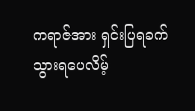ကရာဇ်အား ရှင်းပြရခက်သွားရပေလိမ့်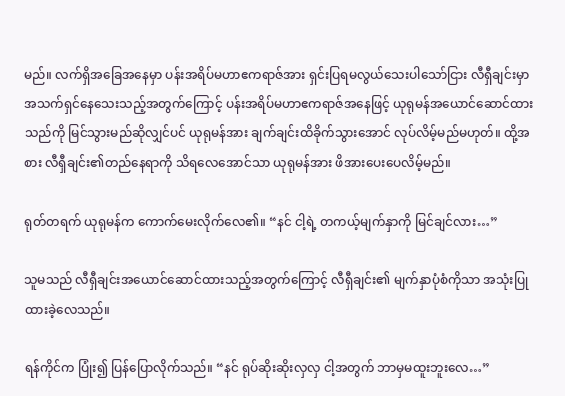မည်။ လက်ရှိအခြေအနေမှာ ပန်းအရိပ်မဟာဧကရာဇ်အား ရှင်းပြရမလွယ်သေးပါသော်ငြား လီရှီချင်းမှာ အသက်ရှင်နေသေးသည့်အတွက်ကြောင့် ပန်းအရိပ်မဟာဧကရာဇ်အနေဖြင့် ယုရုမန်အယောင်ဆောင်ထားသည်ကို မြင်သွားမည်ဆိုလျှင်ပင် ယုရုမန်အား ချက်ချင်းထိခိုက်သွားအောင် လုပ်လိမ့်မည်မဟုတ်။ ထို့အစား လီရှီချင်း၏တည်နေရာကို သိရလေအောင်သာ ယုရုမန်အား ဖိအားပေးပေလိမ့်မည်။

ရုတ်တရက် ယုရုမန်က ကောက်မေးလိုက်လေ၏။ “နင် ငါ့ရဲ့ တကယ့်မျက်နှာကို မြင်ချင်လား…”

သူမသည် လီရှီချင်းအယောင်ဆောင်ထားသည့်အတွက်ကြောင့် လီရှီချင်း၏ မျက်နှာပုံစံကိုသာ အသုံးပြုထားခဲ့လေသည်။

ရန်ကိုင်က ပြုံး၍ ပြန်ပြောလိုက်သည်။ “နင် ရုပ်ဆိုးဆိုးလှလှ ငါ့အတွက် ဘာမှမထူးဘူးလေ…”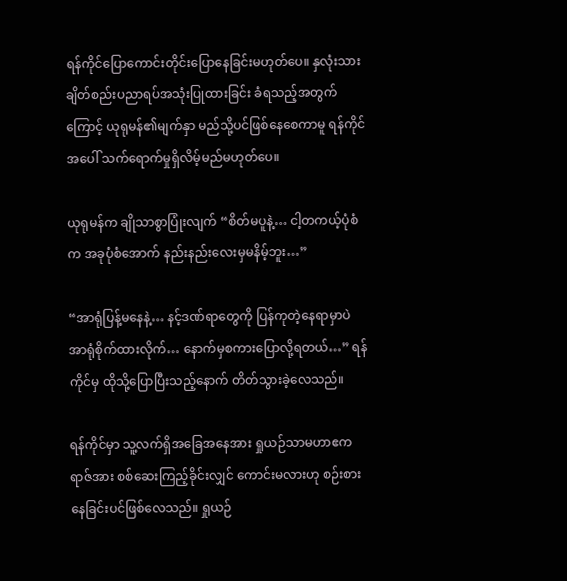ရန်ကိုင်ပြောကောင်းတိုင်းပြောနေခြင်းမဟုတ်ပေ။ နှလုံးသားချိတ်စည်းပညာရပ်အသုံးပြုထားခြင်း ခံရသည့်အတွက်ကြောင့် ယုရုမန်၏မျက်နှာ မည်သို့ပင်ဖြစ်နေစေကာမူ ရန်ကိုင်အပေါ် သက်ရောက်မှုရှိလိမ့်မည်မဟုတ်ပေ။

ယုရုမန်က ချိုသာစွာပြုံးလျက် “စိတ်မပူနဲ့… ငါ့တကယ့်ပုံစံက အခုပုံစံအောက် နည်းနည်းလေးမှမနိမ့်ဘူး…”

“အာရုံပြန့်မနေနဲ့… နင့်ဒဏ်ရာတွေကို ပြန်ကုတဲ့နေရာမှာပဲ အာရုံစိုက်ထားလိုက်… နောက်မှစကားပြောလို့ရတယ်…” ရန်ကိုင်မှ ထိုသို့ပြောပြီးသည့်နောက် တိတ်သွားခဲ့လေသည်။

ရန်ကိုင်မှာ သူ့လက်ရှိအခြေအနေအား ရှုယဉ်သာမဟာဧကရာဇ်အား စစ်ဆေးကြည့်ခိုင်းလျှင် ကောင်းမလားဟု စဉ်းစားနေခြင်းပင်ဖြစ်လေသည်။ ရှုယဉ်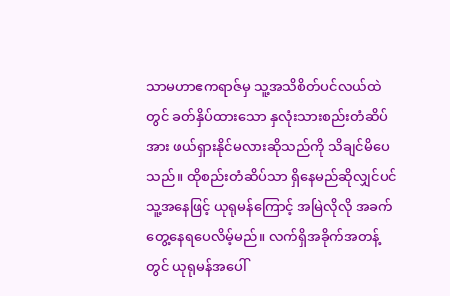သာမဟာဧကရာဇ်မှ သူ့အသိစိတ်ပင်လယ်ထဲတွင် ခတ်နှိပ်ထားသော နှလုံးသားစည်းတံဆိပ်အား ဖယ်ရှားနိုင်မလားဆိုသည်ကို သိချင်မိပေသည်။ ထိုစည်းတံဆိပ်သာ ရှိနေမည်ဆိုလျှင်ပင် သူ့အနေဖြင့် ယုရုမန်ကြောင့် အမြဲလိုလို အခက်တွေ့နေရပေလိမ့်မည်။ လက်ရှိအခိုက်အတန့်တွင် ယုရုမန်အပေါ်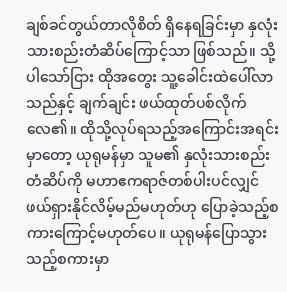ချစ်ခင်တွယ်တာလိုစိတ် ရှိနေရခြင်းမှာ နှလုံးသားစည်းတံဆိပ်ကြောင့်သာ ဖြစ်သည်။ သို့ပါသော်ငြား ထိုအတွေး သူ့ခေါင်းထဲပေါ်လာသည်နှင့် ချက်ချင်း ဖယ်ထုတ်ပစ်လိုက်လေ၏။ ထိုသို့လုပ်ရသည့်အကြောင်းအရင်းမှာတော့ ယုရုမန်မှာ သူမ၏ နှလုံးသားစည်းတံဆိပ်ကို မဟာဧကရာဇ်တစ်ပါးပင်လျှင် ဖယ်ရှားနိုင်လိမ့်မည်မဟုတ်ဟု ပြောခဲ့သည့်စကားကြောင့်မဟုတ်ပေ။ ယုရုမန်ပြောသွားသည့်စကားမှာ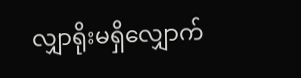လျှာရိုးမရှိလျှောက်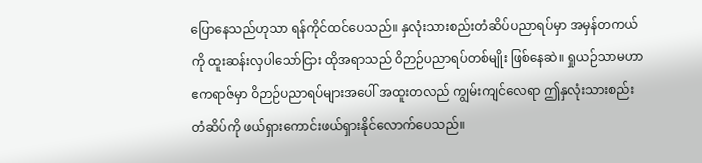ပြောနေသည်ဟုသာ ရန်ကိုင်ထင်ပေသည်။ နှလုံးသားစည်းတံဆိပ်ပညာရပ်မှာ အမှန်တကယ်ကို ထူးဆန်းလှပါသော်ငြား ထိုအရာသည် ဝိဉာဉ်ပညာရပ်တစ်မျိုး ဖြစ်နေဆဲ။ ရှုယဉ်သာမဟာဧကရာဇ်မှာ ဝိဉာဉ်ပညာရပ်များအပေါ် အထူးတလည် ကျွမ်းကျင်လေရာ ဤနှလုံးသားစည်းတံဆိပ်ကို ဖယ်ရှားကောင်းဖယ်ရှားနိုင်လောက်ပေသည်။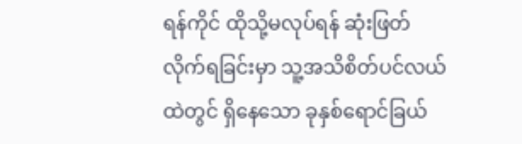ရန်ကိုင် ထိုသို့မလုပ်ရန် ဆုံးဖြတ်လိုက်ရခြင်းမှာ သူ့အသိစိတ်ပင်လယ်ထဲတွင် ရှိနေသော ခုနှစ်ရောင်ခြယ်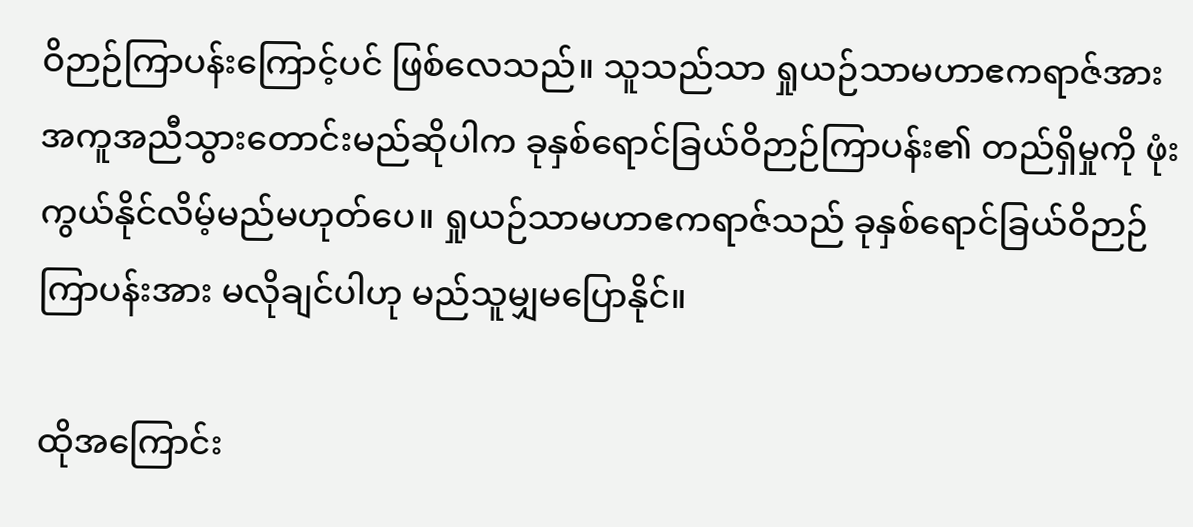ဝိဉာဉ်ကြာပန်းကြောင့်ပင် ဖြစ်လေသည်။ သူသည်သာ ရှုယဉ်သာမဟာဧကရာဇ်အား အကူအညီသွားတောင်းမည်ဆိုပါက ခုနှစ်ရောင်ခြယ်ဝိဉာဉ်ကြာပန်း၏ တည်ရှိမှုကို ဖုံးကွယ်နိုင်လိမ့်မည်မဟုတ်ပေ။ ရှုယဉ်သာမဟာဧကရာဇ်သည် ခုနှစ်ရောင်ခြယ်ဝိဉာဉ်ကြာပန်းအား မလိုချင်ပါဟု မည်သူမျှမပြောနိုင်။

ထိုအကြောင်း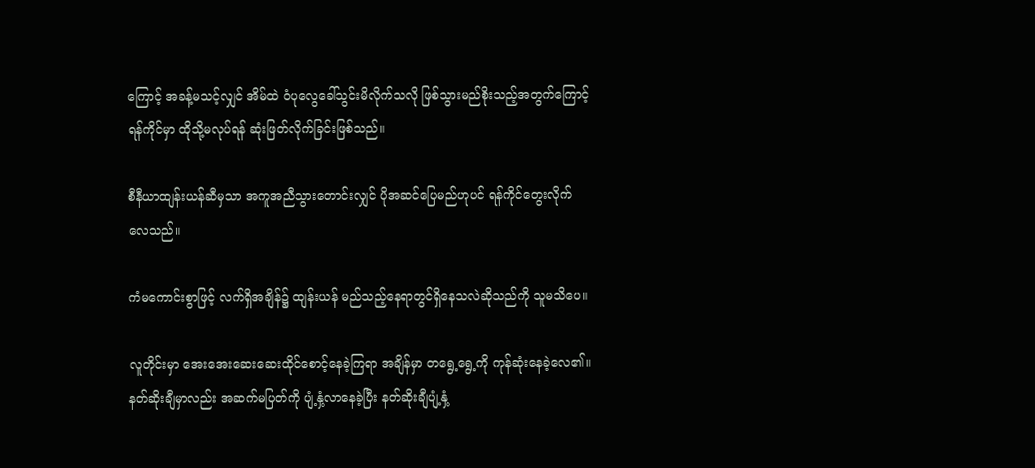ကြောင့် အခန့်မသင့်လျှင် အိမ်ထဲ ဝံပုလွေခေါ်သွင်းမိလိုက်သလို ဖြစ်သွားမည်စိုးသည့်အတွက်ကြောင့် ရန်ကိုင်မှာ ထိုသို့မလုပ်ရန် ဆုံးဖြတ်လိုက်ခြင်းဖြစ်သည်။

စီနီယာထျန်းယန်ဆီမှသာ အကူအညီသွားတောင်းလျှင် ပိုအဆင်ပြေမည်ဟုပင် ရန်ကိုင်တွေးလိုက်လေသည်။

ကံမကောင်းစွာဖြင့် လက်ရှိအချိန်၌ ထျန်းယန် မည်သည့်နေရာတွင်ရှိနေသလဲဆိုသည်ကို သူမသိပေ။

လူတိုင်းမှာ အေးအေးဆေးဆေးထိုင်စောင့်နေခဲ့ကြရာ အချိန်မှာ တရွေ့ရွေ့ကို ကုန်ဆုံးနေခဲ့လေ၏။ နတ်ဆိုးချီမှာလည်း အဆက်မပြတ်ကို ပျံ့နှံ့လာနေခဲ့ပြီး နတ်ဆိုးချီပျံ့နှံ့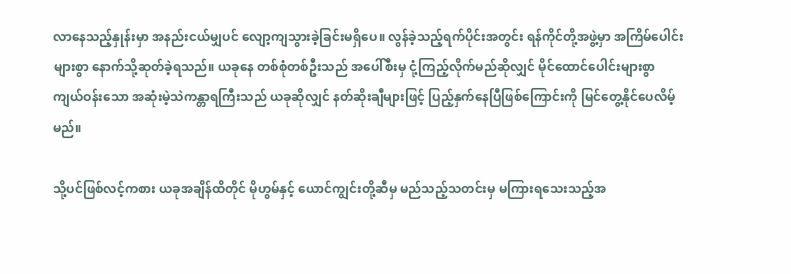လာနေသည့်နှုန်းမှာ အနည်းငယ်မျှပင် လျော့ကျသွားခဲ့ခြင်းမရှိပေ။ လွန်ခဲ့သည့်ရက်ပိုင်းအတွင်း ရန်ကိုင်တို့အဖွဲ့မှာ အကြိမ်ပေါင်းများစွာ နောက်သို့ဆုတ်ခဲ့ရသည်။ ယခုနေ တစ်စုံတစ်ဦးသည် အပေါ်စီးမှ ငုံ့ကြည့်လိုက်မည်ဆိုလျှင် မိုင်ထောင်ပေါင်းများစွာကျယ်ဝန်းသော အဆုံးမဲ့သဲကန္တာရကြီးသည် ယခုဆိုလျှင် နတ်ဆိုးချီများဖြင့် ပြည့်နှက်နေပြီဖြစ်ကြောင်းကို မြင်တွေ့နိုင်ပေလိမ့်မည်။

သို့ပင်ဖြစ်လင့်ကစား ယခုအချိန်ထိတိုင် မိုဟွမ်နှင့် ယောင်ကျွင်းတို့ဆီမှ မည်သည့်သတင်းမှ မကြားရသေးသည့်အ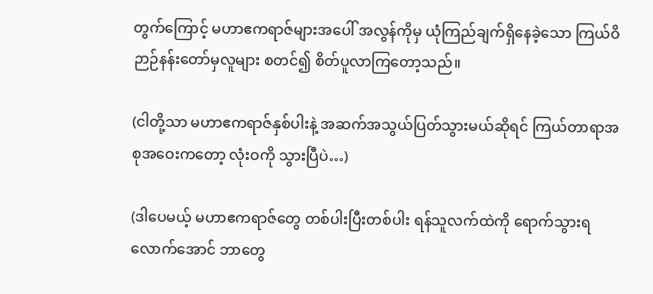တွက်ကြောင့် မဟာဧကရာဇ်များအပေါ် အလွန်ကိုမှ ယုံကြည်ချက်ရှိနေခဲ့သော ကြယ်ဝိဉာဉ်နန်းတော်မှလူများ စတင်၍ စိတ်ပူလာကြတော့သည်။

(ငါတို့သာ မဟာဧကရာဇ်နှစ်ပါးနဲ့ အဆက်အသွယ်ပြတ်သွားမယ်ဆိုရင် ကြယ်တာရာအစုအဝေးကတော့ လုံးဝကို သွားပြီပဲ…)

(ဒါပေမယ့် မဟာဧကရာဇ်တွေ တစ်ပါးပြီးတစ်ပါး ရန်သူလက်ထဲကို ရောက်သွားရလောက်အောင် ဘာတွေ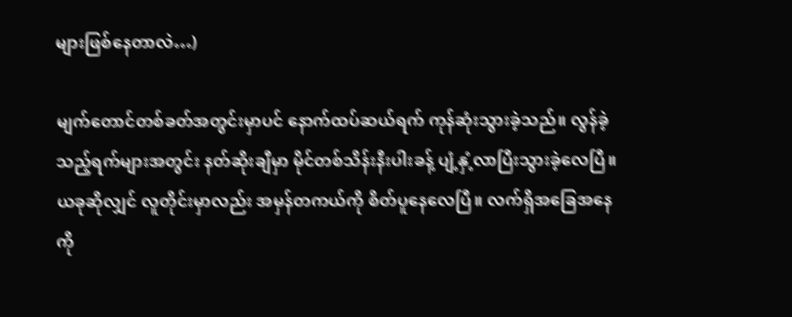များဖြစ်နေတာလဲ…)

မျက်တောင်တစ်ခတ်အတွင်းမှာပင် နောက်ထပ်ဆယ်ရက် ကုန်ဆုံးသွားခဲ့သည်။ လွန်ခဲ့သည့်ရက်များအတွင်း နတ်ဆိုးချီမှာ မိုင်တစ်သိန်းနီးပါးခန့် ပျံ့နှံ့လာပြီးသွားခဲ့လေပြီ။ ယခုဆိုလျှင် လူတိုင်းမှာလည်း အမှန်တကယ်ကို စိတ်ပူနေလေပြီ။ လက်ရှိအခြေအနေကို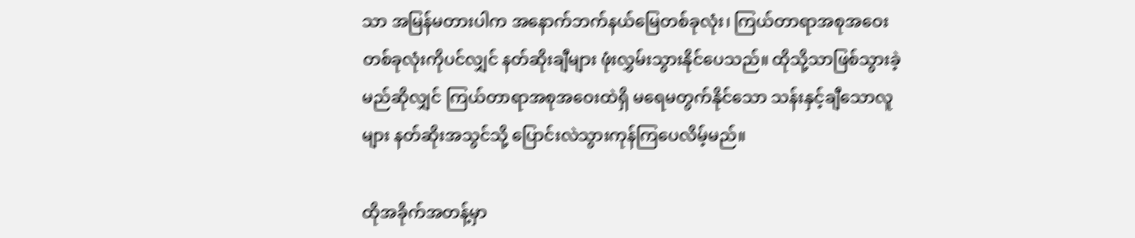သာ အမြန်မတားပါက အနောက်ဘက်နယ်မြေတစ်ခုလုံး၊ ကြယ်တာရာအစုအဝေးတစ်ခုလုံးကိုပင်လျှင် နတ်ဆိုးချီများ ဖုံးလွှမ်းသွားနိုင်ပေသည်။ ထိုသို့သာဖြစ်သွားခဲ့မည်ဆိုလျှင် ကြယ်တာရာအစုအဝေးထဲရှိ မရေမတွက်နိုင်သော သန်းနှင့်ချီသောလူများ နတ်ဆိုးအသွင်သို့ ပြောင်းလဲသွားကုန်ကြပေလိမ့်မည်။

ထိုအခိုက်အတန့်မှာ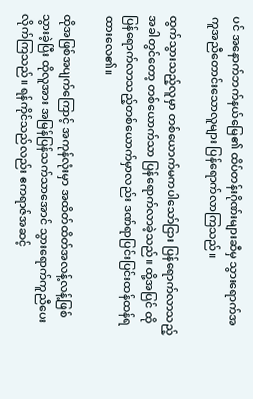ပင် အနောက်ဘက်နယ်မြေ၏ ထိပ်တန်းဂိုဏ်းများဆီမှ သွားရောက်အကူအညီတောင်းသောလူများ ပြန်ရောက်လာကြသည်။

ထွက်သွားသည့်လူမှာ တစ်ယောက်မကပါသော်ငြား ပြန်ရောက်လာသည့်အခါတွင်တော့ တစ်ယောက်သာ ပြန်ရောက်လာခဲ့သည်။ ထို့အပြင် ထိုပြန်ရောက်လာသည့်တစ်ယောက်မှာလည်း ဒဏ်ရာပြင်းပြင်းထန်ထန်ရထားလေ၏။

ထိုအဖြစ်အပျက်ကြောင့် အကုန်လုံးမှာ အထိတ်ထိတ်အလန့်လန့်ဖြစ်သွားခဲ့ပြီး ထိုလူအား အမြန်ပြန်သက်သာအောင် သွားရောက်ကူညီပေးလိုက်ကြသည်။ ရန်ကိုင်သည်လည်း ဧကရာဇ်အဆင့်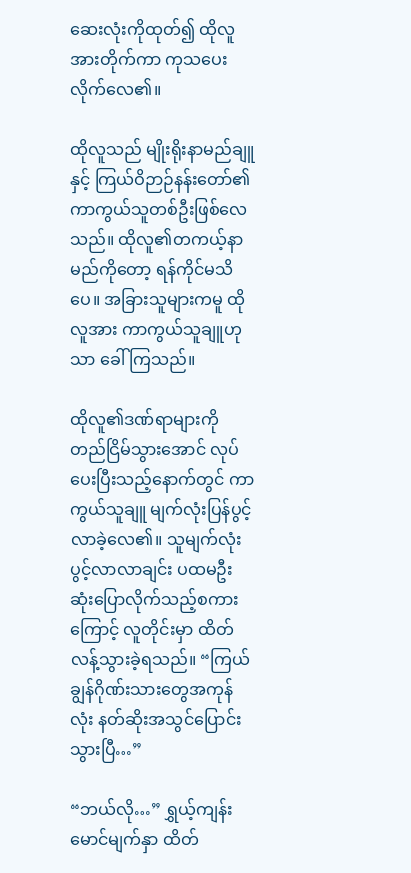ဆေးလုံးကိုထုတ်၍ ထိုလူအားတိုက်ကာ ကုသပေးလိုက်လေ၏။

ထိုလူသည် မျိုးရိုးနာမည်ချူနှင့် ကြယ်ဝိဉာဉ်နန်းတော်၏ ကာကွယ်သူတစ်ဦးဖြစ်လေသည်။ ထိုလူ၏တကယ့်နာမည်ကိုတော့ ရန်ကိုင်မသိပေ။ အခြားသူများကမူ ထိုလူအား ကာကွယ်သူချူဟုသာ ခေါ်ကြသည်။

ထိုလူ၏ဒဏ်ရာများကို တည်ငြိမ်သွားအောင် လုပ်ပေးပြီးသည့်နောက်တွင် ကာကွယ်သူချူ မျက်လုံးပြန်ပွင့်လာခဲ့လေ၏။ သူမျက်လုံးပွင့်လာလာချင်း ပထမဦးဆုံးပြောလိုက်သည့်စကားကြောင့် လူတိုင်းမှာ ထိတ်လန့်သွားခဲ့ရသည်။ “ကြယ်ချွန်ဂိုဏ်းသားတွေအကုန်လုံး နတ်ဆိုးအသွင်ပြောင်းသွားပြီ…”

“ဘယ်လို…” ရွှယ့်ကျန်းမောင်မျက်နှာ ထိတ်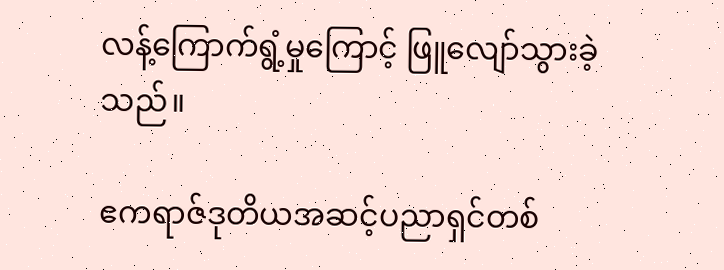လန့်ကြောက်ရွံ့မှုကြောင့် ဖြူလျော်သွားခဲ့သည်။

ဧကရာဇ်ဒုတိယအဆင့်ပညာရှင်တစ်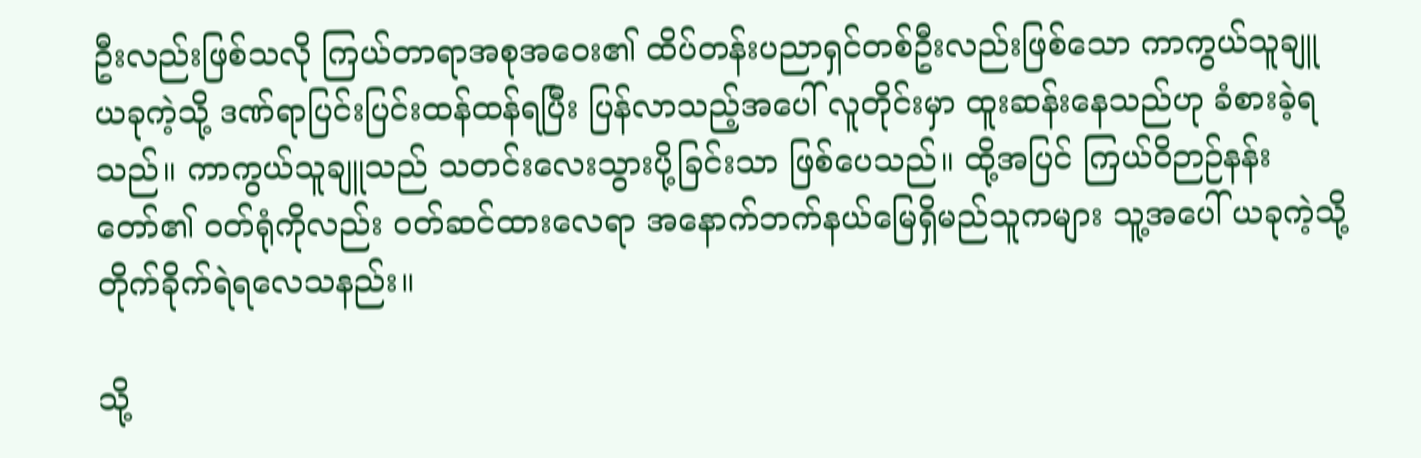ဦးလည်းဖြစ်သလို ကြယ်တာရာအစုအဝေး၏ ထိပ်တန်းပညာရှင်တစ်ဦးလည်းဖြစ်သော ကာကွယ်သူချူ ယခုကဲ့သို့ ဒဏ်ရာပြင်းပြင်းထန်ထန်ရပြီး ပြန်လာသည့်အပေါ် လူတိုင်းမှာ ထူးဆန်းနေသည်ဟု ခံစားခဲ့ရသည်။ ကာကွယ်သူချူသည် သတင်းလေးသွားပို့ခြင်းသာ ဖြစ်ပေသည်။ ထို့အပြင် ကြယ်ဝိဉာဉ်နန်းတော်၏ ဝတ်ရုံကိုလည်း ဝတ်ဆင်ထားလေရာ အနောက်ဘက်နယ်မြေရှိမည်သူကများ သူ့အပေါ် ယခုကဲ့သို့ တိုက်ခိုက်ရဲရလေသနည်း။

သို့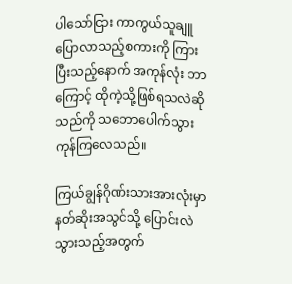ပါသော်ငြား ကာကွယ်သူချူပြောလာသည့်စကားကို ကြားပြီးသည့်နောက် အကုန်လုံး ဘာကြောင့် ထိုကဲ့သို့ဖြစ်ရသလဲဆိုသည်ကို သဘောပေါက်သွားကုန်ကြလေသည်။

ကြယ်ချွန်ဂိုဏ်းသားအားလုံးမှာ နတ်ဆိုးအသွင်သို့ ပြောင်းလဲသွားသည့်အတွက်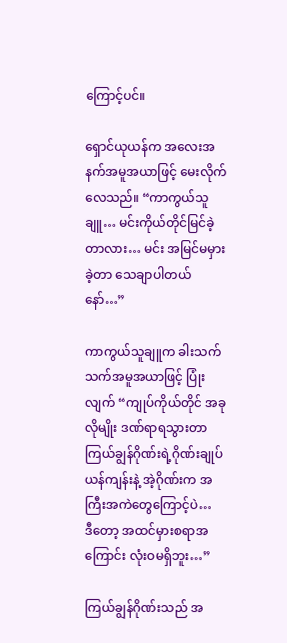ကြောင့်ပင်။

ရှောင်ယုယန်က အလေးအနက်အမူအယာဖြင့် မေးလိုက်လေသည်။ “ကာကွယ်သူချူ… မင်းကိုယ်တိုင်မြင်ခဲ့တာလား… မင်း အမြင်မမှားခဲ့တာ သေချာပါတယ်နော်…”

ကာကွယ်သူချူက ခါးသက်သက်အမူအယာဖြင့် ပြုံးလျက် “ကျုပ်ကိုယ်တိုင် အခုလိုမျိုး ဒဏ်ရာရသွားတာ ကြယ်ချွန်ဂိုဏ်းရဲ့ဂိုဏ်းချုပ်ယန်ကျန်းနဲ့ အဲ့ဂိုဏ်းက အကြီးအကဲတွေကြောင့်ပဲ… ဒီ‌တော့ အထင်မှားစရာအကြောင်း လုံးဝမရှိဘူး…”

ကြယ်ချွန်ဂိုဏ်းသည် အ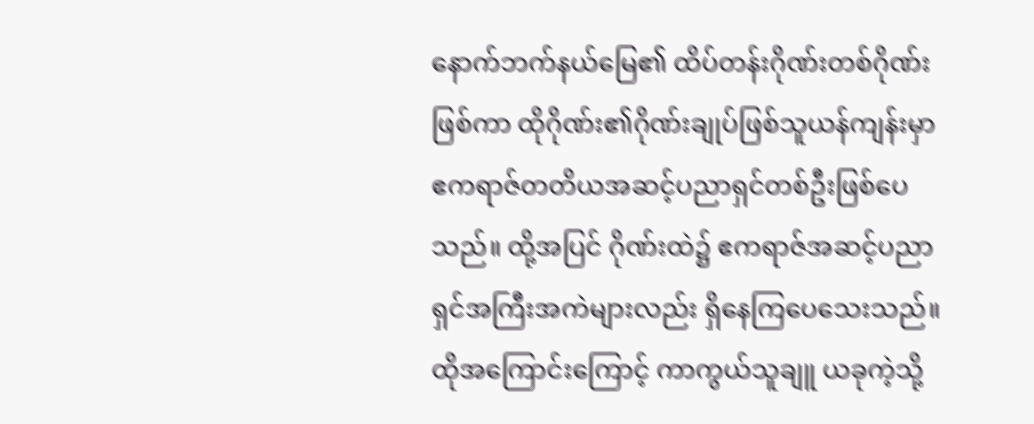နောက်ဘက်နယ်မြေ၏ ထိပ်တန်းဂိုဏ်းတစ်ဂိုဏ်းဖြစ်ကာ ထိုဂိုဏ်း၏ဂိုဏ်းချုပ်ဖြစ်သူယန်ကျန်းမှာ ဧကရာဇ်တတိယအဆင့်ပညာရှင်တစ်ဦးဖြစ်ပေသည်။ ထို့အပြင် ဂိုဏ်းထဲ၌ ဧကရာဇ်အဆင့်ပညာရှင်အကြီးအကဲများလည်း ရှိနေကြပေသေးသည်။ ထိုအကြောင်း‌ကြောင့် ကာကွယ်သူချူ ယခုကဲ့သို့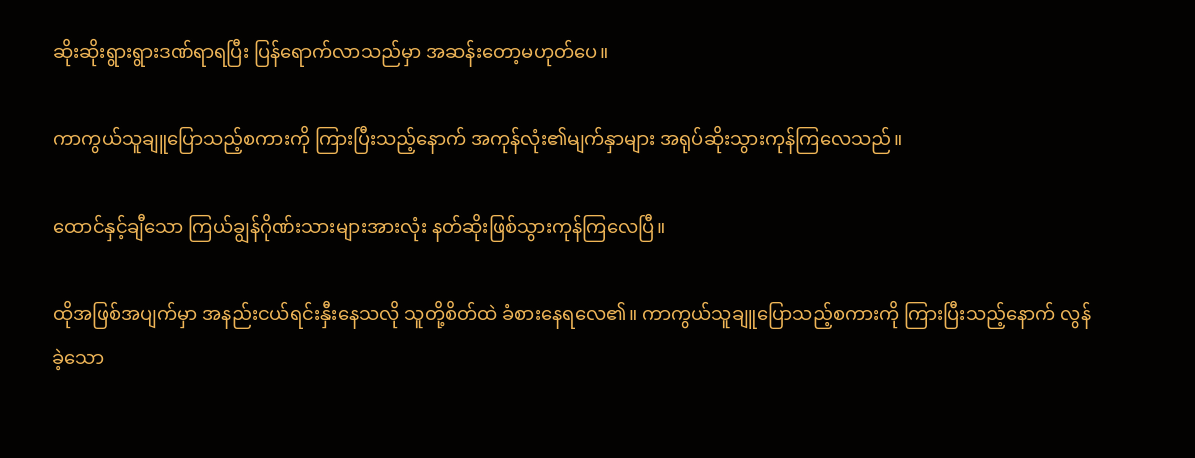ဆိုးဆိုးရွားရွားဒဏ်ရာရပြီး ပြန်ရောက်လာသည်မှာ အဆန်းတော့မဟုတ်ပေ။

ကာကွယ်သူချူပြောသည့်စကားကို ကြားပြီးသည့်နောက် အကုန်လုံး၏မျက်နှာများ အရုပ်ဆိုးသွားကုန်ကြလေသည်။

ထောင်နှင့်ချီသော ကြယ်ချွန်ဂိုဏ်းသားများအားလုံး နတ်ဆိုးဖြစ်သွားကုန်ကြလေပြီ။

ထိုအဖြစ်အပျက်မှာ အနည်းငယ်ရင်းနှီးနေသလို သူတို့စိတ်ထဲ ခံစားနေရလေ၏။ ကာကွယ်သူချူပြောသည့်စကားကို ကြားပြီးသည့်နောက် လွန်ခဲ့သော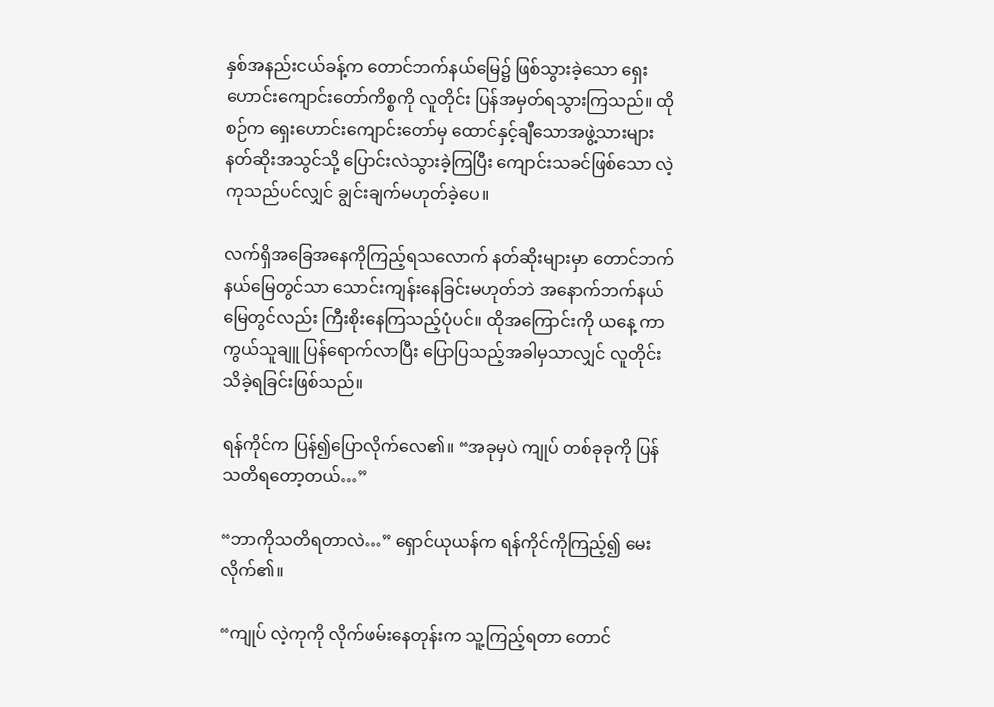နှစ်အနည်းငယ်ခန့်က တောင်ဘက်နယ်မြေ၌ ဖြစ်သွားခဲ့သော ရှေးဟောင်းကျောင်းတော်ကိစ္စကို လူတိုင်း ပြန်အမှတ်ရသွားကြသည်။ ထိုစဉ်က ရှေးဟောင်းကျောင်းတော်မှ ထောင်နှင့်ချီသောအဖွဲ့သားများ နတ်ဆိုးအသွင်သို့ ပြောင်းလဲသွားခဲ့ကြပြီး ကျောင်းသခင်ဖြစ်သော လဲ့ကုသည်ပင်လျှင် ချွင်းချက်မဟုတ်ခဲ့ပေ။

လက်ရှိအခြေအနေကိုကြည့်ရသလောက် နတ်ဆိုးများမှာ တောင်ဘက်နယ်မြေတွင်သာ သောင်းကျန်းနေခြင်းမဟုတ်ဘဲ အနောက်ဘက်နယ်မြေတွင်လည်း ကြီးစိုးနေကြသည့်ပုံပင်။ ထိုအကြောင်းကို ယနေ့ ကာကွယ်သူချူ ပြန်ရောက်လာပြီး ပြောပြသည့်အခါမှသာလျှင် လူတိုင်းသိခဲ့ရခြင်းဖြစ်သည်။

ရန်ကိုင်က ပြန်၍ပြောလိုက်လေ၏။ “အခုမှပဲ ကျုပ် တစ်ခုခုကို ပြန်သတိရတော့တယ်…”

“ဘာကိုသတိရတာလဲ…” ရှောင်ယုယန်က ရန်ကိုင်ကိုကြည့်၍ မေးလိုက်၏။

“ကျုပ် လဲ့ကုကို လိုက်ဖမ်းနေတုန်းက သူ့ကြည့်ရတာ တောင်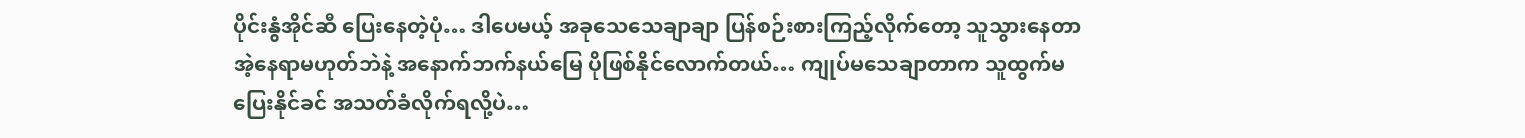ပိုင်းနွံအိုင်ဆီ ပြေးနေတဲ့ပုံ… ဒါပေမယ့် အခုသေသေချာချာ ပြန်စဉ်းစားကြည့်လိုက်တော့ သူသွားနေတာ အဲ့နေရာမဟုတ်ဘဲနဲ့ အနောက်ဘက်နယ်မြေ ပိုဖြစ်နိုင်လောက်တယ်… ကျုပ်မသေချာတာက သူထွက်မပြေးနိုင်ခင် အသတ်ခံလိုက်ရလို့ပဲ…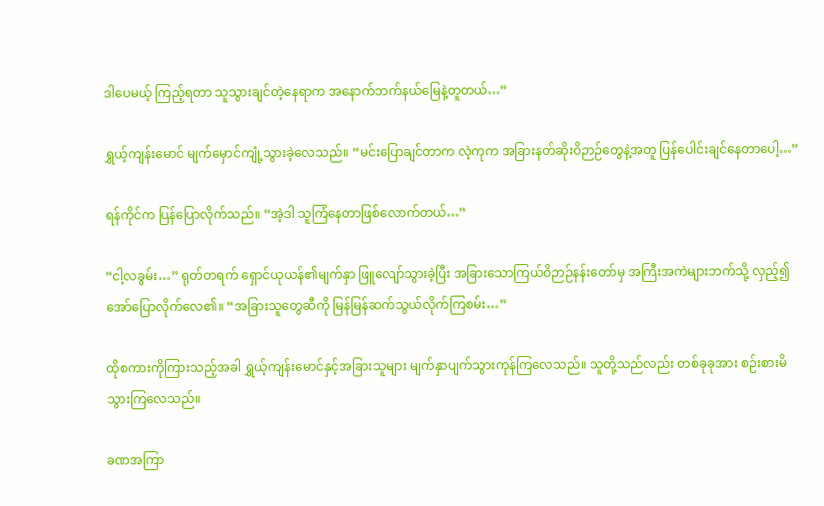ဒါပေမယ့် ကြည့်ရတာ သူသွားချင်တဲ့နေရာက အနောက်ဘက်နယ်မြေနဲ့တူတယ်…”

ရွှယ့်ကျန်းမောင် မျက်မှောင်ကျုံ့သွားခဲ့လေသည်။ “မင်းပြောချင်တာက လဲ့ကုက အခြားနတ်ဆိုးဝိဉာဉ်တွေနဲ့အတူ ပြန်ပေါင်းချင်နေတာပေါ့…”

ရန်ကိုင်က ပြန်ပြောလိုက်သည်။ “အဲ့ဒါ သူကြံနေတာဖြစ်လောက်တယ်…”

“ငါ့လခွမ်း…” ရုတ်တရက် ရှောင်ယုယန်၏မျက်နှာ ဖြူလျော်သွားခဲ့ပြီး အခြားသောကြယ်ဝိဉာဉ်နန်းတော်မှ အကြီးအကဲများဘက်သို့ လှည့်၍ အော်ပြောလိုက်လေ၏။ “အခြားသူတွေဆီကို မြန်မြန်ဆက်သွယ်လိုက်ကြစမ်း…”

ထိုစကားကိုကြားသည့်အခါ ရွှယ့်ကျန်းမောင်နှင့်အခြားသူများ မျက်နှာပျက်သွားကုန်ကြလေသည်။ သူတို့သည်လည်း တစ်ခုခုအား စဉ်းစားမိသွားကြလေသည်။

ခဏအကြာ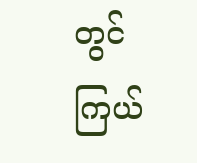တွင် ကြယ်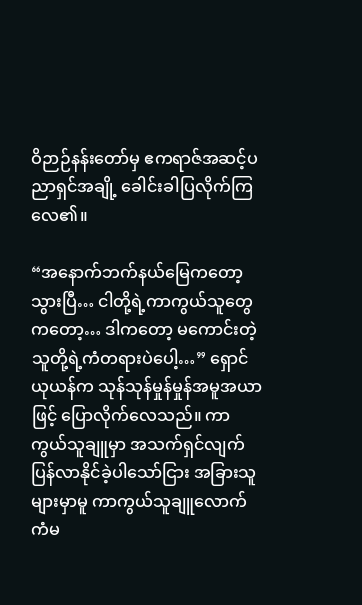ဝိဉာဉ်နန်းတော်မှ ဧကရာဇ်အဆင့်ပညာရှင်အချို့ ခေါင်းခါပြလိုက်ကြလေ၏။

“အနောက်ဘက်နယ်မြေကတော့ သွားပြီ… ငါတို့ရဲ့ကာကွယ်သူတွေကတော့… ဒါကတော့ မကောင်းတဲ့ သူတို့ရဲ့ကံတရားပဲပေါ့…” ရှောင်ယုယန်က သုန်သုန်မှုန်မှုန်အမူအယာဖြင့် ပြောလိုက်လေသည်။ ကာကွယ်သူချူမှာ အသက်ရှင်လျက် ပြန်လာနိုင်ခဲ့ပါသော်ငြား အခြားသူများမှာမူ ကာကွယ်သူချူလောက် ကံမ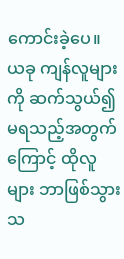ကောင်းခဲ့ပေ။ ယခု ကျန်လူများကို ဆက်သွယ်၍မရသည့်အတွက်ကြောင့် ထိုလူများ ဘာဖြစ်သွားသ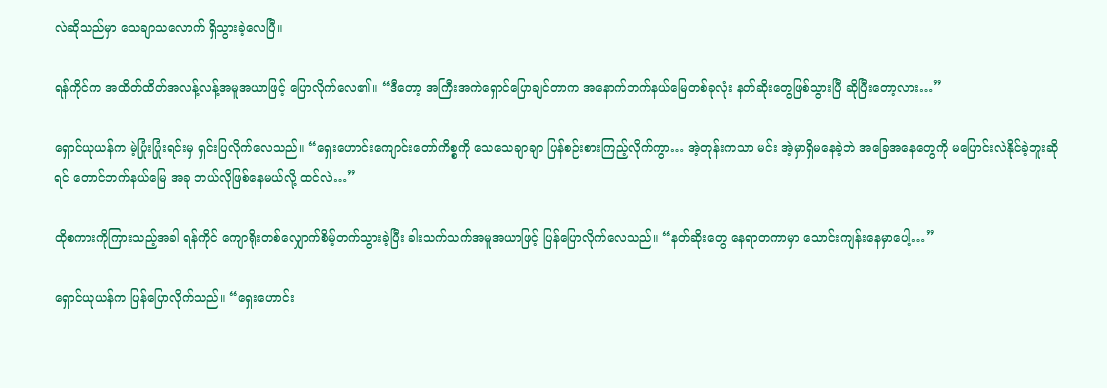လဲဆိုသည်မှာ သေချာသလောက် ရှိသွားခဲ့လေပြီ။

ရန်ကိုင်က အထိတ်ထိတ်အလန့်လန့်အမူအယာဖြင့် ပြောလိုက်လေ၏။ “ဒီတော့ အကြီးအကဲရှောင်ပြောချင်တာက အနောက်ဘက်နယ်မြေတစ်ခုလုံး နတ်ဆိုးတွေဖြစ်သွားပြီ ဆိုပြီးတော့လား…”

ရှောင်ယုယန်က မဲ့ပြုံးပြုံးရင်းမှ ရှင်းပြလိုက်လေသည်။ “ရှေးဟောင်းကျောင်းတော်ကိစ္စကို သေသေချာချာ ပြန်စဉ်းစားကြည့်လိုက်ကွာ… အဲ့တုန်းကသာ မင်း အဲ့မှာရှိမနေခဲ့ဘဲ အခြေအနေတွေကို မပြောင်းလဲနိုင်ခဲ့ဘူးဆိုရင် တောင်ဘက်နယ်မြေ အခု ဘယ်လိုဖြစ်နေမယ်လို့ ထင်လဲ…”

ထိုစကားကိုကြားသည့်အခါ ရန်ကိုင် ကျောရိုးတစ်လျှောက်စိမ့်တက်သွားခဲ့ပြီး ခါးသက်သက်အမူအယာဖြင့် ပြန်ပြောလိုက်လေသည်။ “နတ်ဆိုးတွေ နေရာတကာမှာ သောင်းကျန်းနေမှာပေါ့…”

ရှောင်ယုယန်က ပြန်ပြောလိုက်သည်။ “ရှေးဟောင်း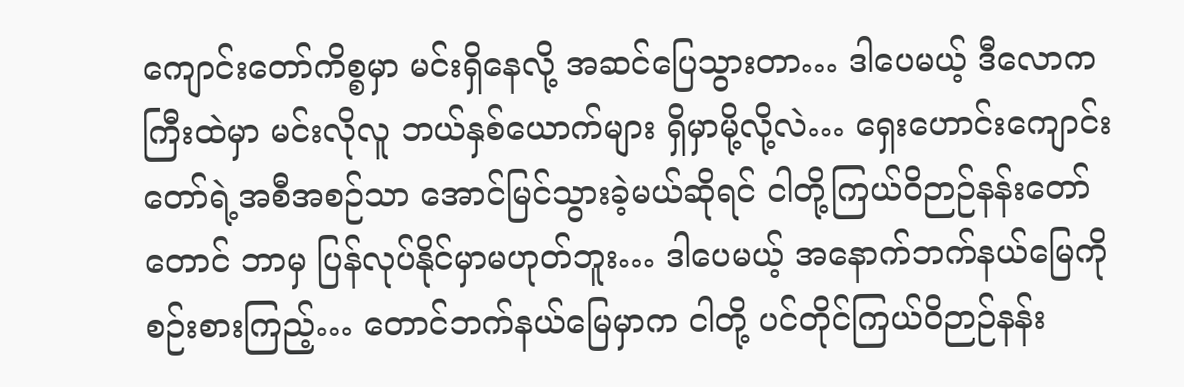ကျောင်းတော်ကိစ္စမှာ မင်းရှိနေလို့ အဆင်ပြေသွားတာ… ဒါပေမယ့် ဒီလောကကြီးထဲမှာ မင်းလိုလူ ဘယ်နှစ်ယောက်များ ရှိမှာမို့လို့လဲ… ရှေးဟောင်းကျောင်းတော်ရဲ့အစီအစဉ်သာ အောင်မြင်သွားခဲ့မယ်ဆိုရင် ငါတို့ကြယ်ဝိဉာဉ်နန်းတော်တောင် ဘာမှ ပြန်လုပ်နိုင်မှာမဟုတ်ဘူး… ဒါပေမယ့် အနောက်ဘက်နယ်မြေကို စဉ်းစားကြည့်… တောင်ဘက်နယ်မြေမှာက ငါတို့ ပင်တိုင်ကြယ်ဝိဉာဉ်နန်း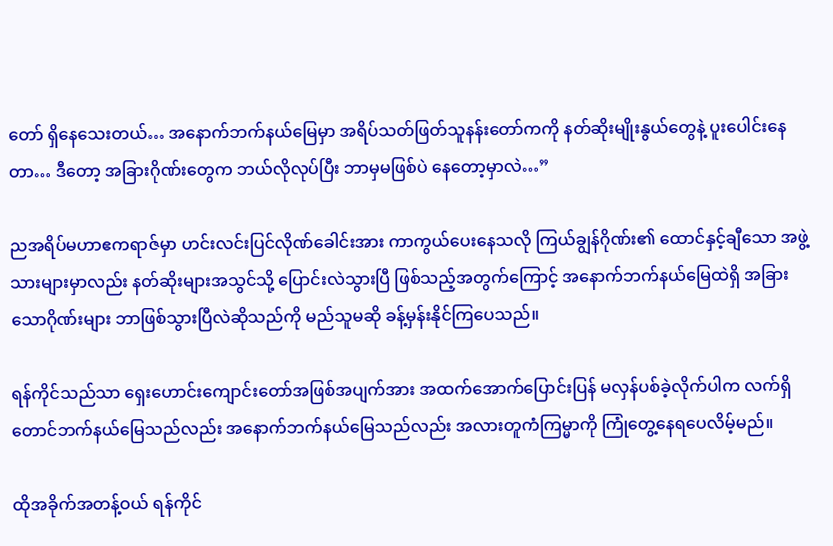တော် ရှိနေသေးတယ်… အနောက်ဘက်နယ်မြေမှာ အရိပ်သတ်ဖြတ်သူနန်းတော်ကကို နတ်ဆိုးမျိုးနွယ်တွေနဲ့ ပူးပေါင်းနေတာ… ဒီတော့ အခြားဂိုဏ်းတွေက ဘယ်လိုလုပ်ပြီး ဘာမှမဖြစ်ပဲ နေတော့မှာလဲ…”

ညအရိပ်မဟာဧကရာဇ်မှာ ဟင်းလင်းပြင်လိုဏ်ခေါင်းအား ကာကွယ်ပေးနေသလို ကြယ်ချွန်ဂိုဏ်း၏ ထောင်နှင့်ချီသော အဖွဲ့သားများမှာလည်း နတ်ဆိုးများအသွင်သို့ ပြောင်းလဲသွားပြီ ဖြစ်သည့်အတွက်ကြောင့် အနောက်ဘက်နယ်မြေထဲရှိ အခြားသောဂိုဏ်းများ ဘာဖြစ်သွားပြီလဲဆိုသည်ကို မည်သူမဆို ခန့်မှန်းနိုင်ကြပေသည်။

ရန်ကိုင်သည်သာ ရှေးဟောင်းကျောင်း‌တော်အဖြစ်အပျက်အား အထက်အောက်ပြောင်းပြန် မလှန်ပစ်ခဲ့လိုက်ပါက လက်ရှိတောင်ဘက်နယ်မြေသည်လည်း အနောက်ဘက်နယ်မြေသည်လည်း အလားတူကံကြမ္မာကို ကြုံတွေ့နေရပေလိမ့်မည်။

ထိုအခိုက်အတန့်ဝယ် ရန်ကိုင်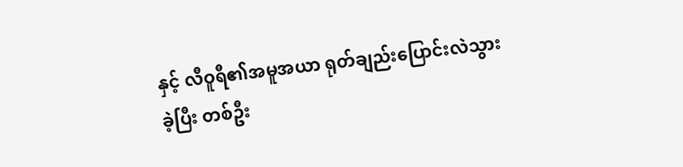နှင့် လီဝူရီ၏အမူအယာ ရုတ်ချည်းပြောင်းလဲသွားခဲ့ပြီး တစ်ဦး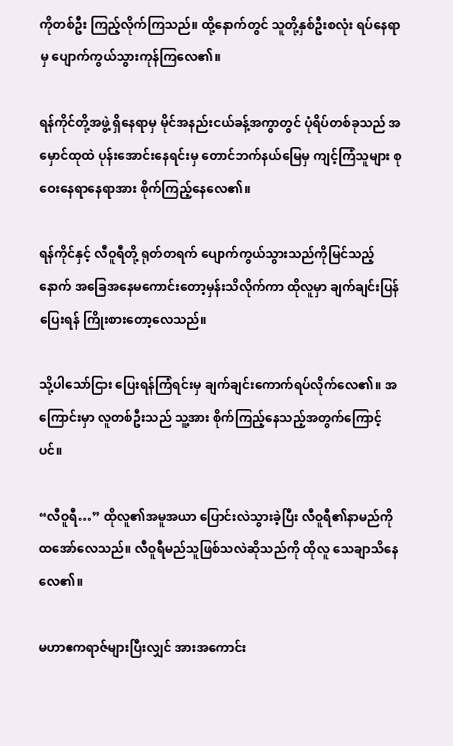ကိုတစ်ဦး ကြည့်လိုက်ကြသည်။ ထို့နောက်တွင် သူတို့နှစ်ဦးစလုံး ရပ်နေရာမှ ပျောက်ကွယ်သွားကုန်ကြလေ၏။

ရန်ကိုင်တို့အဖွဲ့ ရှိနေရာမှ မိုင်အနည်းငယ်ခန့်အကွာတွင် ပုံရိပ်တစ်ခုသည် အမှောင်ထုထဲ ပုန်းအောင်းနေရင်းမှ တောင်ဘက်နယ်မြေမှ ကျင့်ကြံသူများ စုဝေးနေရာနေရာအား စိုက်ကြည့်နေလေ၏။

ရန်ကိုင်နှင့် လီဝူရီတို့ ရုတ်တရက် ပျောက်ကွယ်သွားသည်ကိုမြင်သည့်နောက် အခြေအနေမကောင်းတော့မှန်းသိလိုက်ကာ ထိုလူမှာ ချက်ချင်းပြန်ပြေးရန် ကြိုးစားတော့လေသည်။

သို့ပါသော်ငြား ပြေးရန်ကြံရင်းမှ ချက်ချင်းကောက်ရပ်လိုက်လေ၏။ အကြောင်းမှာ လူတစ်ဦးသည် သူ့အား စိုက်ကြည့်နေသည့်အတွက်ကြောင့်ပင်။

“လီဝူရီ…” ထိုလူ၏အမူအယာ ပြောင်းလဲသွားခဲ့ပြီး လီဝူရီ၏နာမည်ကို ထအော်လေသည်။ လီဝူရီမည်သူဖြစ်သလဲဆိုသည်ကို ထိုလူ သေချာသိနေလေ၏။

မဟာဧကရာဇ်များပြီးလျှင် အားအကောင်း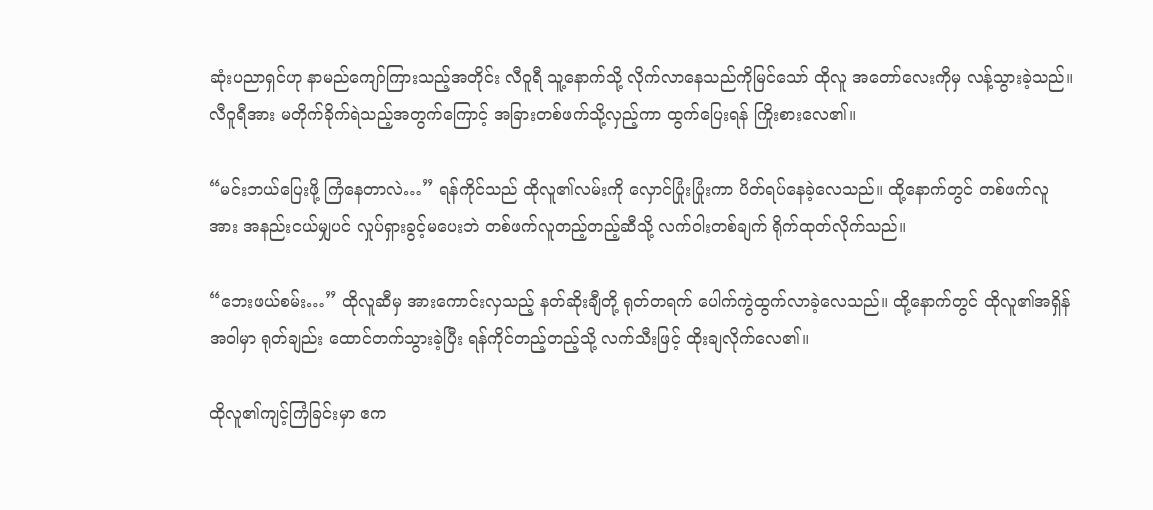ဆုံးပညာရှင်ဟု နာမည်ကျော်ကြားသည့်အတိုင်း လီဝူရီ သူ့နောက်သို့ လိုက်လာနေသည်ကိုမြင်သော် ထိုလူ အတော်လေးကိုမှ လန့်သွားခဲ့သည်။ လီဝူရီအား မတိုက်ခိုက်ရဲသည့်အတွက်ကြောင့် အခြားတစ်ဖက်သို့လှည့်ကာ ထွက်ပြေးရန် ကြိုးစားလေ၏။

“မင်းဘယ်ပြေးဖို့ ကြံနေတာလဲ…” ရန်ကိုင်သည် ထိုလူ၏လမ်းကို လှောင်ပြုံးပြုံးကာ ပိတ်ရပ်နေခဲ့လေသည်။ ထို့နောက်တွင် တစ်ဖက်လူအား အနည်းငယ်မျှပင် လှုပ်ရှားခွင့်မပေးဘဲ တစ်ဖက်လူတည့်တည့်ဆီသို့ လက်ဝါးတစ်ချက် ရိုက်ထုတ်လိုက်သည်။

“ဘေးဖယ်စမ်း…” ထိုလူဆီမှ အားကောင်းလှသည့် နတ်ဆိုးချီတို့ ရုတ်တရက် ပေါက်ကွဲထွက်လာခဲ့လေသည်။ ထို့နောက်တွင် ထိုလူ၏အရှိန်အဝါမှာ ရုတ်ချည်း ထောင်တက်သွားခဲ့ပြီး ရန်ကိုင်တည့်တည့်သို့ လက်သီးဖြင့် ထိုးချလိုက်လေ၏။

ထိုလူ၏ကျင့်ကြံခြင်းမှာ ဧက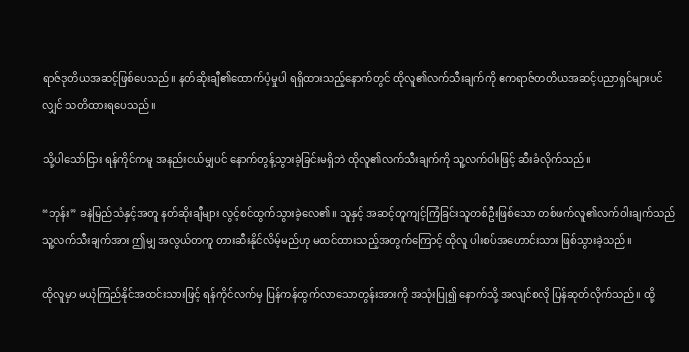ရာဇ်ဒုတိယအဆင့်ဖြစ်ပေသည်။ နတ်ဆိုးချီ၏ထောက်ပံ့မှုပါ ရရှိထားသည့်နောက်တွင် ထိုလူ၏လက်သီးချက်ကို ဧကရာဇ်တတိယအဆင့်ပညာရှင်များပင်လျှင် သတိထားရပေသည်။

သို့ပါသော်ငြား ရန်ကိုင်ကမူ အနည်းငယ်မျှပင် နောက်တွန့်သွားခဲ့ခြင်းမရှိဘဲ ထိုလူ၏လက်သီးချက်ကို သူ့လက်ဝါးဖြင့် ဆီးခံလိုက်သည်။

“ဘုန်း” ခနဲမြည်သံနှင့်အတူ နတ်ဆိုးချီများ လွင့်စင်ထွက်သွားခဲ့လေ၏။ သူနှင့် အဆင့်တူကျင့်ကြံခြင်းသူတစ်ဦးဖြစ်သော တစ်ဖက်လူ၏လက်ဝါးချက်သည် သူ့လက်သီးချက်အား ဤမျှ အလွယ်တကူ တားဆီးနိုင်လိမ့်မည်ဟု မထင်ထားသည့်အတွက်ကြောင့် ထိုလူ ပါးစပ်အဟောင်းသား ဖြစ်သွားခဲ့သည်။

ထိုလူမှာ မယုံကြည်နိုင်အထင်းသားဖြင့် ရန်ကိုင်လက်မှ ပြန်ကန်ထွက်လာသောတွန်းအားကို အသုံးပြု၍ နောက်သို့ အလျင်စလို ပြန်ဆုတ်လိုက်သည်။ ထို့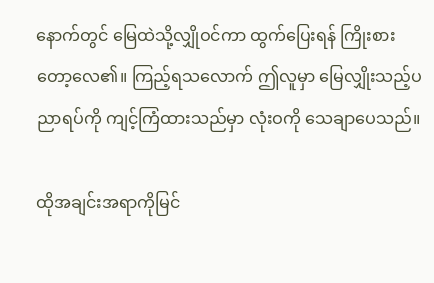နောက်တွင် မြေထဲသို့လျှိုဝင်ကာ ထွက်ပြေးရန် ကြိုးစားတော့လေ၏။ ကြည့်ရသလောက် ဤလူမှာ မြေလျှိုးသည့်ပညာရပ်ကို ကျင့်ကြံထားသည်မှာ လုံးဝကို သေချာပေသည်။

ထိုအချင်းအရာကိုမြင်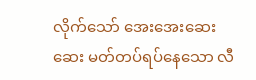လိုက်သော် အေးအေးဆေးဆေး မတ်တပ်ရပ်နေသော လီ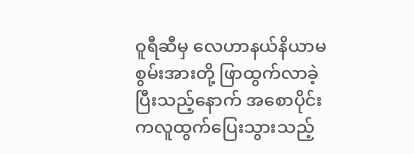ဝူရီဆီမှ လေဟာနယ်နိယာမစွမ်းအားတို့ ဖြာထွက်လာခဲ့ပြီးသည့်နောက် အစောပိုင်းကလူထွက်ပြေးသွားသည့်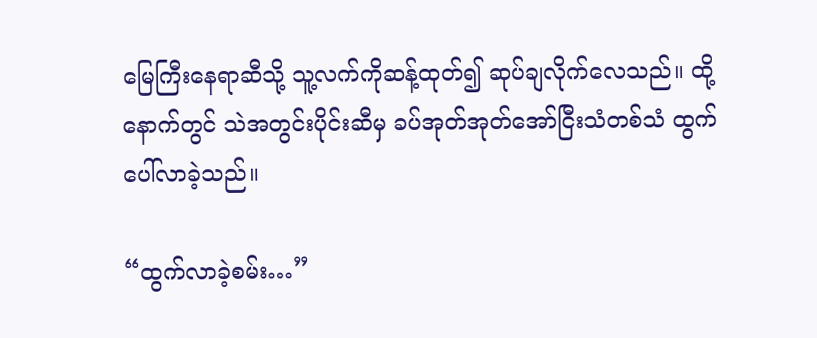မြေကြီးနေရာဆီသို့ သူ့လက်ကိုဆန့်ထုတ်၍ ဆုပ်ချလိုက်လေသည်။ ထို့နောက်တွင် သဲအတွင်းပိုင်းဆီမှ ခပ်အုတ်အုတ်အော်ငြီးသံတစ်သံ ထွက်ပေါ်လာခဲ့သည်။

“ထွက်လာခဲ့စမ်း…”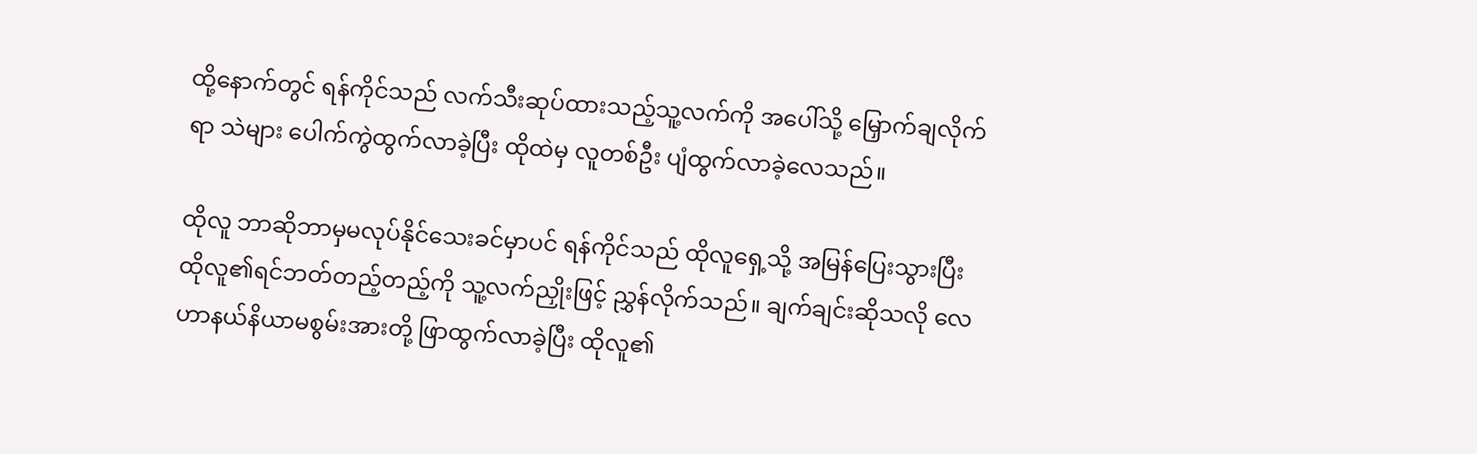ထို့နောက်တွင် ရန်ကိုင်သည် လက်သီးဆုပ်ထားသည့်သူ့လက်ကို အပေါ်သို့ မြှောက်ချလိုက်ရာ သဲများ ပေါက်ကွဲထွက်လာခဲ့ပြီး ထိုထဲမှ လူတစ်ဦး ပျံထွက်လာခဲ့လေသည်။

ထိုလူ ဘာဆိုဘာမှမလုပ်နိုင်သေးခင်မှာပင် ရန်ကိုင်သည် ထိုလူရှေ့သို့ အမြန်ပြေးသွားပြီး ထိုလူ၏ရင်ဘတ်တည့်တည့်ကို သူ့လက်ညှိုးဖြင့် ညွှန်လိုက်သည်။ ချက်ချင်းဆိုသလို လေဟာနယ်နိယာမစွမ်းအားတို့ ဖြာထွက်လာခဲ့ပြီး ထိုလူ၏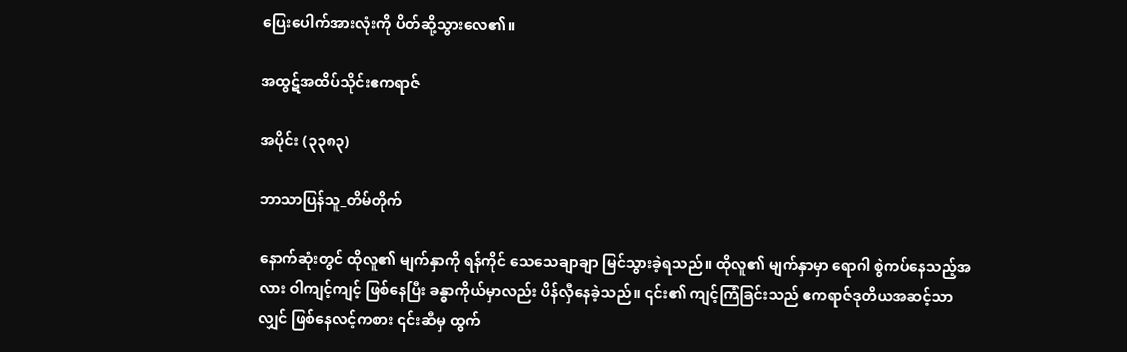ပြေးပေါက်အားလုံးကို ပိတ်ဆို့သွားလေ၏။

အထွဋ်အထိပ်သိုင်းဧကရာဇ်

အပိုင်း (၃၃၈၃)

ဘာသာပြန်သူ_တိမ်တိုက်

နောက်ဆုံးတွင် ထိုလူ၏ မျက်နှာကို ရန်ကိုင် သေသေချာချာ မြင်သွားခဲ့ရသည်။ ထိုလူ၏ မျက်နှာမှာ ရောဂါ စွဲကပ်နေသည့်အလား ဝါကျင့်ကျင့် ဖြစ်နေပြီး ခန္ဓာကိုယ်မှာလည်း ပိန်လှီနေခဲ့သည်။ ၎င်း၏ ကျင့်ကြံခြင်းသည် ဧကရာဇ်ဒုတိယအဆင့်သာလျှင် ဖြစ်နေလင့်ကစား ၎င်းဆီမှ ထွက်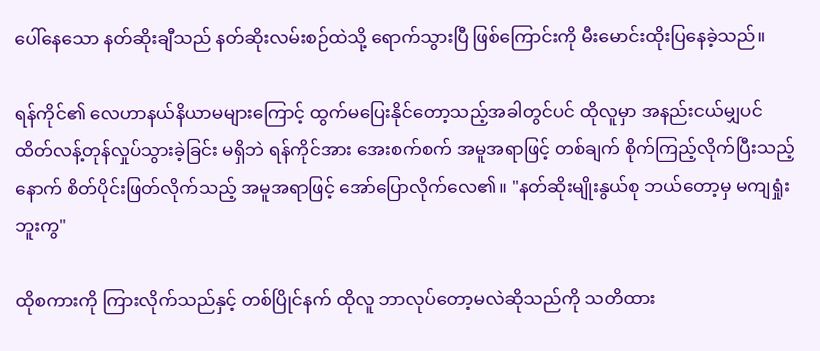ပေါ်နေသော နတ်ဆိုးချီသည် နတ်ဆိုးလမ်းစဉ်ထဲသို့ ရောက်သွားပြီ ဖြစ်ကြောင်းကို မီးမောင်းထိုးပြနေခဲ့သည်။

ရန်ကိုင်၏ လေဟာနယ်နိယာမများကြောင့် ထွက်မပြေးနိုင်တော့သည့်အခါတွင်ပင် ထိုလူမှာ အနည်းငယ်မျှပင် ထိတ်လန့်တုန်လှုပ်သွားခဲ့ခြင်း မရှိဘဲ ရန်ကိုင်အား အေးစက်စက် အမူအရာဖြင့် တစ်ချက် စိုက်ကြည့်လိုက်ပြီးသည့်နောက် စိတ်ပိုင်းဖြတ်လိုက်သည့် အမူအရာဖြင့် အော်ပြောလိုက်လေ၏။ "နတ်ဆိုးမျိုးနွယ်စု ဘယ်တော့မှ မကျရှုံးဘူးကွ"

ထိုစကားကို ကြားလိုက်သည်နှင့် တစ်ပြိုင်နက် ထိုလူ ဘာလုပ်တော့မလဲဆိုသည်ကို သတိထား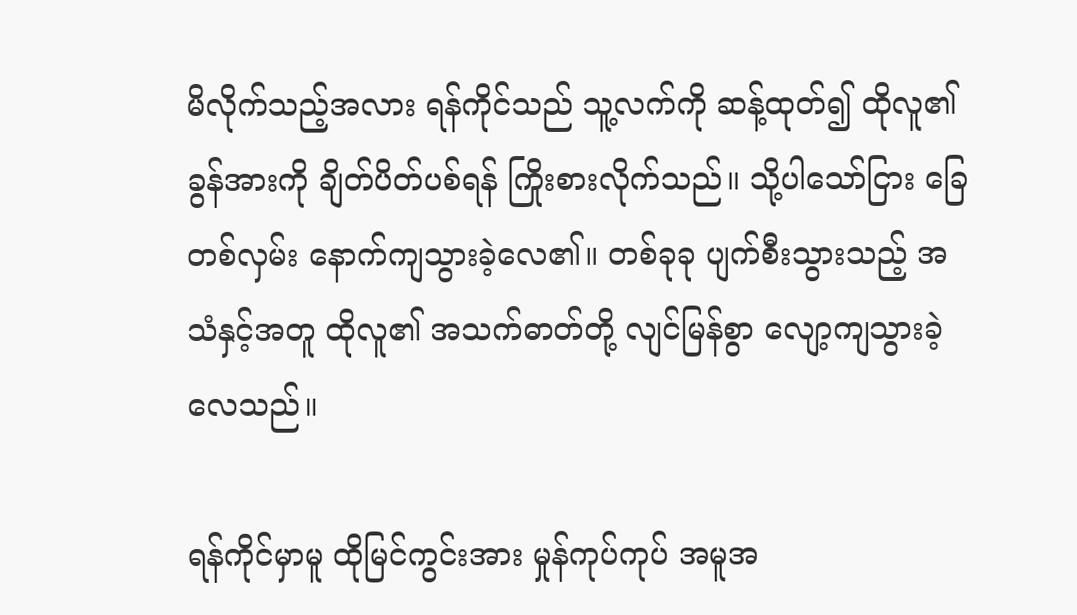မိလိုက်သည့်အလား ရန်ကိုင်သည် သူ့လက်ကို ဆန့်ထုတ်၍ ထိုလူ၏ ခွန်အားကို ချိတ်ပိတ်ပစ်ရန် ကြိုးစားလိုက်သည်။ သို့ပါသော်ငြား ခြေတစ်လှမ်း နောက်ကျသွားခဲ့လေ၏။ တစ်ခုခု ပျက်စီးသွားသည့် အသံနှင့်အတူ ထိုလူ၏ အသက်ဓာတ်တို့ လျင်မြန်စွာ လျော့ကျသွားခဲ့လေသည်။

ရန်ကိုင်မှာမူ ထိုမြင်ကွင်းအား မှုန်ကုပ်ကုပ် အမူအ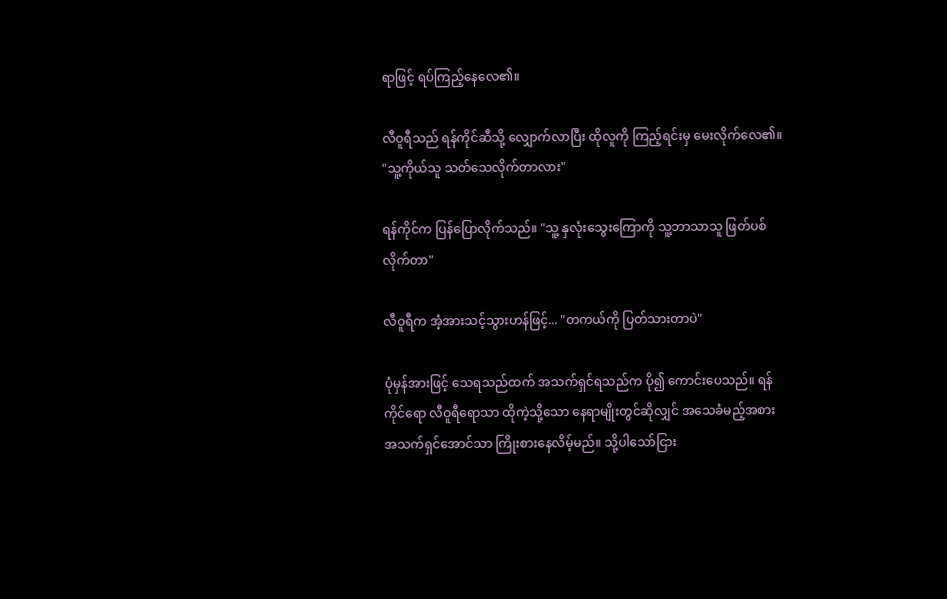ရာဖြင့် ရပ်ကြည့်နေလေ၏။

လီဝူရီသည် ရန်ကိုင်ဆီသို့ လျှောက်လာပြီး ထိုလူကို ကြည့်ရင်းမှ မေးလိုက်လေ၏။ "သူ့ကိုယ်သူ သတ်သေလိုက်တာလား"

ရန်ကိုင်က ပြန်ပြောလိုက်သည်။ "သူ့ နှလုံးသွေးကြောကို သူ့ဘာသာသူ ဖြတ်ပစ်လိုက်တာ"

လီဝူရီက အံ့အားသင့်သွားဟန်ဖြင့်... "တကယ်ကို ပြတ်သားတာပဲ"

ပုံမှန်အားဖြင့် သေရသည်ထက် အသက်ရှင်ရသည်က ပို၍ ကောင်းပေသည်။ ရန်ကိုင်ရော လီဝူရီရောသာ ထိုကဲ့သို့သော နေရာမျိုးတွင်ဆိုလျှင် အသေခံမည့်အစား အသက်ရှင်အောင်သာ ကြိုးစားနေလိမ့်မည်။ သို့ပါသော်ငြား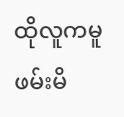ထိုလူကမူ ဖမ်းမိ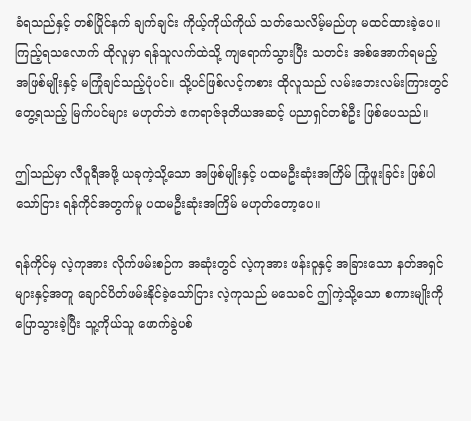ခံရသည်နှင့် တစ်ပြိုင်နက် ချက်ချင်း ကိုယ့်ကိုယ်ကိုယ် သတ်သေလိမ့်မည်ဟု မထင်ထားခဲ့ပေ။ ကြည့်ရသလောက် ထိုလူမှာ ရန်သူလက်ထဲသို့ ကျရောက်သွားပြီး သတင်း အစ်အောက်ရမည့် အဖြစ်မျိုးနှင့် မကြုံချင်သည့်ပုံပင်။ သို့ပင်ဖြစ်လင့်ကစား ထိုလူသည် လမ်းဘေးလမ်းကြားတွင် တွေ့ရသည့် မြက်ပင်များ မဟုတ်ဘဲ ဧကရာဇ်ဒုတိယအဆင့် ပညာရှင်တစ်ဦး ဖြစ်ပေသည်။

ဤသည်မှာ လီဝူရီအဖို့ ယခုကဲ့သို့သော အဖြစ်မျိုးနှင့် ပထမဦးဆုံးအကြိမ် ကြုံဖူးခြင်း ဖြစ်ပါသော်ငြား ရန်ကိုင်အတွက်မူ ပထမဦးဆုံးအကြိမ် မဟုတ်တော့ပေ။

ရန်ကိုင်မှ လဲ့ကုအား လိုက်ဖမ်းစဉ်က အဆုံးတွင် လဲ့ကုအား ဖန်းဝူနှင့် အခြားသော နတ်အရှင်များနှင့်အတူ ချောင်ပိတ်ဖမ်းနိုင်ခဲ့သော်ငြား လဲ့ကုသည် မသေခင် ဤကဲ့သို့သော စကားမျိုးကို ပြောသွားခဲ့ပြီး သူ့ကိုယ်သူ ဖောက်ခွဲပစ်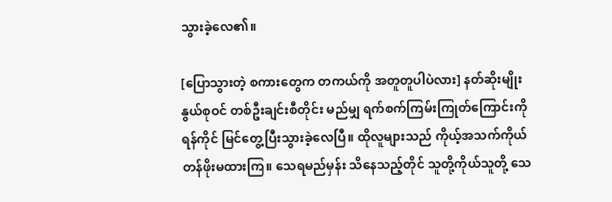သွားခဲ့လေ၏။

[ပြောသွားတဲ့ စကားတွေက တကယ်ကို အတူတူပါပဲလား] နတ်ဆိုးမျိုးနွယ်စုဝင် တစ်ဦးချင်းစီတိုင်း မည်မျှ ရက်စက်ကြမ်းကြုတ်ကြောင်းကို ရန်ကိုင် မြင်တွေ့ပြီးသွားခဲ့လေပြီ။ ထိုလူများသည် ကိုယ့်အသက်ကိုယ် တန်ဖိုးမထားကြ။ သေရမည်မှန်း သိနေသည့်တိုင် သူတို့ကိုယ်သူတို့ သေ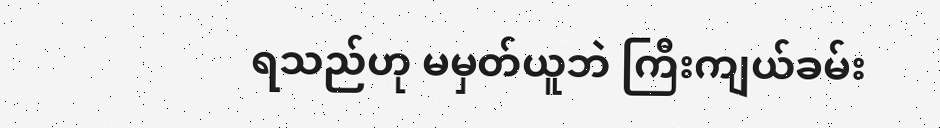ရသည်ဟု မမှတ်ယူဘဲ ကြီးကျယ်ခမ်း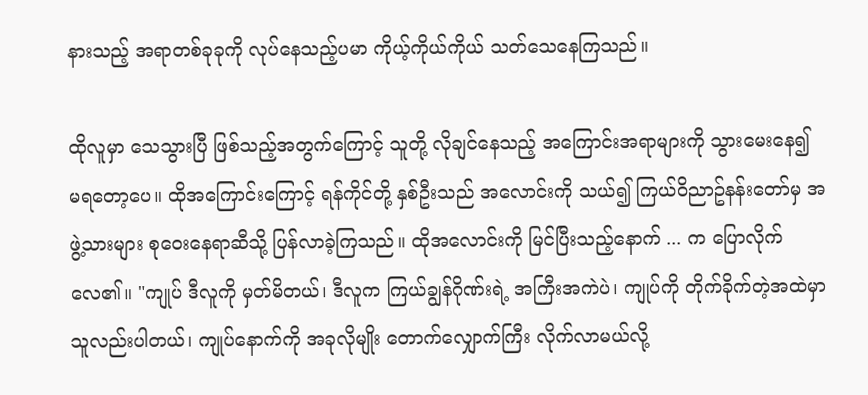နားသည့် အရာတစ်ခုခုကို လုပ်နေသည့်ပမာ ကိုယ့်ကိုယ်ကိုယ် သတ်သေနေကြသည်။

ထိုလူမှာ သေသွားပြီ ဖြစ်သည့်အတွက်ကြောင့် သူတို့ လိုချင်နေသည့် အကြောင်းအရာများကို သွားမေးနေ၍ မရတော့ပေ။ ထိုအကြောင်းကြောင့် ရန်ကိုင်တို့ နှစ်ဦးသည် အလောင်းကို သယ်၍ ကြယ်ဝိညာဥ်နန်းတော်မှ အဖွဲ့သားများ စုဝေးနေရာဆီသို့ ပြန်လာခဲ့ကြသည်။ ထိုအလောင်းကို မြင်ပြီးသည့်နောက် ... က ပြောလိုက်လေ၏။ "ကျုပ် ဒီလူကို မှတ်မိတယ်၊ ဒီလူက ကြယ်ချွန်ဂိုဏ်းရဲ့ အကြီးအကဲပဲ၊ ကျုပ်ကို တိုက်ခိုက်တဲ့အထဲမှာ သူလည်းပါတယ်၊ ကျုပ်နောက်ကို အခုလိုမျိုး တောက်လျှောက်ကြီး လိုက်လာမယ်လို့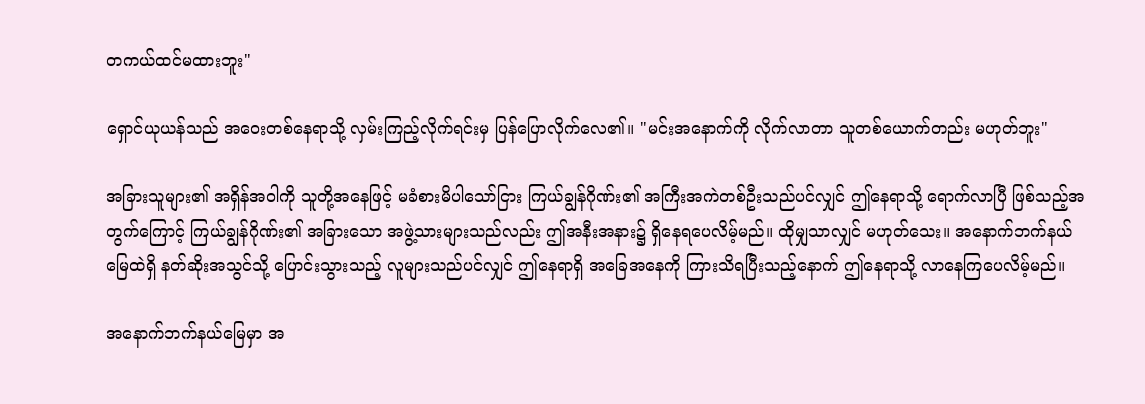တကယ်ထင်မထားဘူး"

ရှောင်ယုယန်သည် အဝေးတစ်နေရာသို့ လှမ်းကြည့်လိုက်ရင်းမှ ပြန်ပြောလိုက်လေ၏။ "မင်းအနောက်ကို လိုက်လာတာ သူတစ်ယောက်တည်း မဟုတ်ဘူး"

အခြားသူများ၏ အရှိန်အဝါကို သူတို့အနေဖြင့် မခံစားမိပါသော်ငြား ကြယ်ချွန်ဂိုဏ်း၏ အကြီးအကဲတစ်ဦးသည်ပင်လျှင် ဤနေရာသို့ ရောက်လာပြီ ဖြစ်သည့်အတွက်ကြောင့် ကြယ်ချွန်ဂိုဏ်း၏ အခြားသော အဖွဲ့သားများသည်လည်း ဤအနီးအနား၌ ရှိနေရပေလိမ့်မည်။ ထိုမျှသာလျှင် မဟုတ်သေး။ အနောက်ဘက်နယ်မြေထဲရှိ နတ်ဆိုးအသွင်သို့ ပြောင်းသွားသည့် လူများသည်ပင်လျှင် ဤနေရာရှိ အခြေအနေကို ကြားသိရပြီးသည့်နောက် ဤနေရာသို့ လာနေကြပေလိမ့်မည်။

အနောက်ဘက်နယ်မြေမှာ အ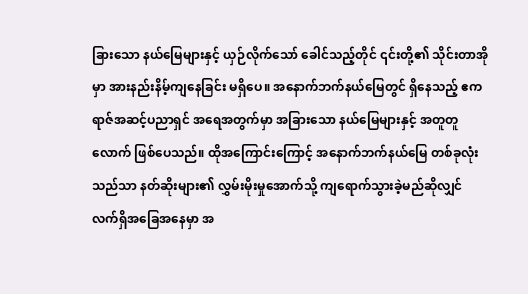ခြားသော နယ်မြေများနှင့် ယှဉ်လိုက်သော် ခေါင်သည့်တိုင် ၎င်းတို့၏ သိုင်းတာအိုမှာ အားနည်းနိမ့်ကျနေခြင်း မရှိပေ။ အနောက်ဘက်နယ်မြေတွင် ရှိနေသည့် ဧကရာဇ်အဆင့်ပညာရှင် အရေအတွက်မှာ အခြားသော နယ်မြေများနှင့် အတူတူလောက် ဖြစ်ပေသည်။ ထိုအကြောင်းကြောင့် အနောက်ဘက်နယ်မြေ တစ်ခုလုံးသည်သာ နတ်ဆိုးများ၏ လွှမ်းမိုးမှုအောက်သို့ ကျရောက်သွားခဲ့မည်ဆိုလျှင် လက်ရှိအခြေအနေမှာ အ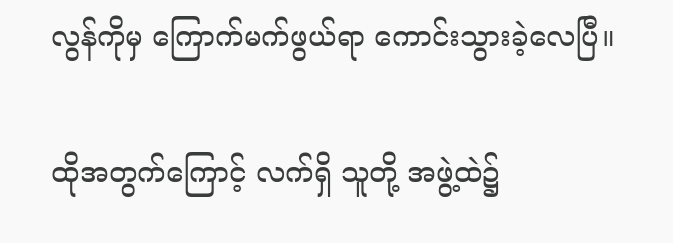လွန်ကိုမှ ကြောက်မက်ဖွယ်ရာ ကောင်းသွားခဲ့လေပြီ။

ထိုအတွက်ကြောင့် လက်ရှိ သူတို့ အဖွဲ့ထဲ၌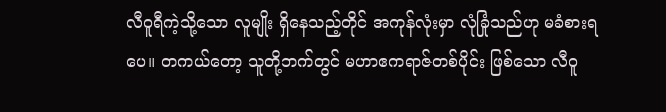လီဝူရီကဲ့သို့သော လူမျိုး ရှိနေသည့်တိုင် အကုန်လုံးမှာ လုံခြုံသည်ဟု မခံစားရပေ။ တကယ်တော့ သူတို့ဘက်တွင် မဟာဧကရာဇ်တစ်ပိုင်း ဖြစ်သော လီဝူ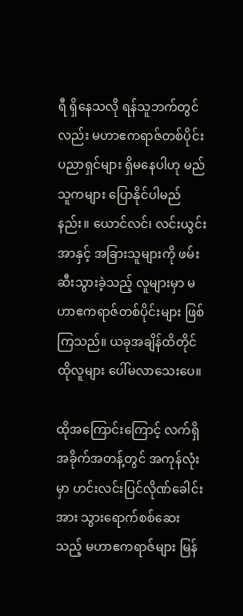ရီ ရှိနေသလို ရန်သူဘက်တွင်လည်း မဟာဧကရာဇ်တစ်ပိုင်း ပညာရှင်များ ရှိမနေပါဟု မည်သူကများ ပြောနိုင်ပါမည်နည်း။ ယောင်လင်၊ လင်းယွင်းအာနှင့် အခြားသူများကို ဖမ်းဆီးသွားခဲ့သည့် လူများမှာ မဟာဧကရာဇ်တစ်ပိုင်းများ ဖြစ်ကြသည်။ ယခုအချိန်ထိတိုင် ထိုလူများ ပေါ်မလာသေးပေ။

ထိုအကြောင်းကြောင့် လက်ရှိအခိုက်အတန့်တွင် အကုန်လုံးမှာ ဟင်းလင်းပြင်လိုဏ်ခေါင်းအား သွားရောက်စစ်ဆေးသည့် မဟာဧကရာဇ်များ မြန်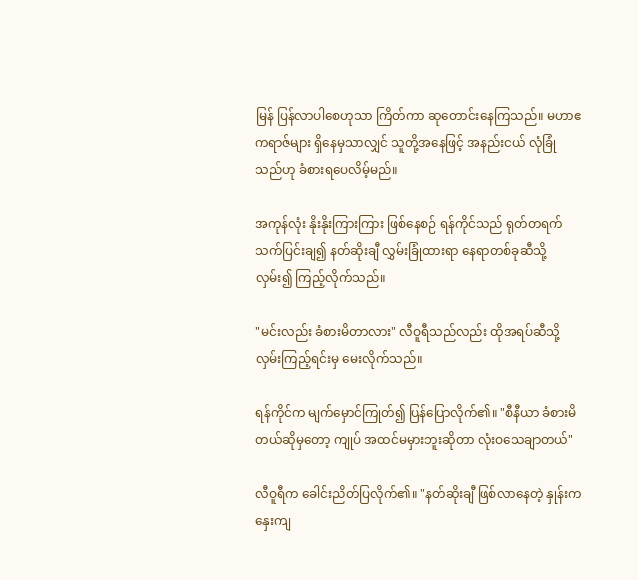မြန် ပြန်လာပါစေဟုသာ ကြိတ်ကာ ဆုတောင်းနေကြသည်။ မဟာဧကရာဇ်များ ရှိနေမှသာလျှင် သူတို့အနေဖြင့် အနည်းငယ် လုံခြုံသည်ဟု ခံစားရပေလိမ့်မည်။

အကုန်လုံး နိုးနိုးကြားကြား ဖြစ်နေစဉ် ရန်ကိုင်သည် ရုတ်တရက် သက်ပြင်းချ၍ နတ်ဆိုးချီ လွှမ်းခြုံထားရာ နေရာတစ်ခုဆီသို့ လှမ်း၍ ကြည့်လိုက်သည်။

"မင်းလည်း ခံစားမိတာလား" လီဝူရီသည်လည်း ထိုအရပ်ဆီသို့ လှမ်းကြည့်ရင်းမှ မေးလိုက်သည်။

ရန်ကိုင်က မျက်မှောင်ကြုတ်၍ ပြန်ပြောလိုက်၏။ "စီနီယာ ခံစားမိတယ်ဆိုမှတော့ ကျုပ် အထင်မမှားဘူးဆိုတာ လုံးဝသေချာတယ်"

လီဝူရီက ခေါင်းညိတ်ပြလိုက်၏။ "နတ်ဆိုးချီ ဖြစ်လာနေတဲ့ နှုန်းက နှေးကျ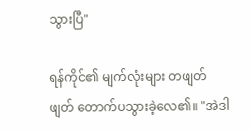သွားပြီ"

ရန်ကိုင်၏ မျက်လုံးများ တဖျတ်ဖျတ် တောက်ပသွားခဲ့လေ၏။ "အဲဒါ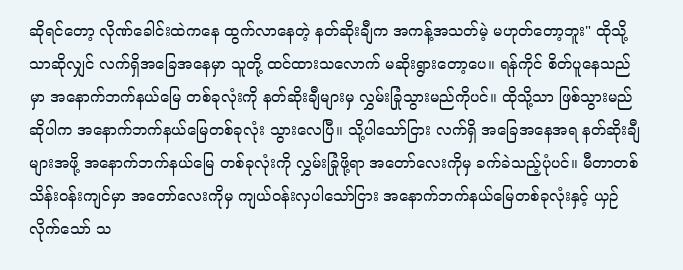ဆိုရင်တော့ လိုဏ်ခေါင်းထဲကနေ ထွက်လာနေတဲ့ နတ်ဆိုးချီက အကန့်အသတ်မဲ့ မဟုတ်တော့ဘူး" ထိုသို့သာဆိုလျှင် လက်ရှိအခြေအနေမှာ သူတို့ ထင်ထားသလောက် မဆိုးရွားတော့ပေ။ ရန်ကိုင် စိတ်ပူနေသည်မှာ အနောက်ဘက်နယ်မြေ တစ်ခုလုံးကို နတ်ဆိုးချီများမှ လွှမ်းခြုံသွားမည်ကိုပင်။ ထိုသို့သာ ဖြစ်သွားမည်ဆိုပါက အနောက်ဘက်နယ်မြေတစ်ခုလုံး သွားလေပြီ။ သို့ပါသော်ငြား လက်ရှိ အခြေအနေအရ နတ်ဆိုးချီများအဖို့ အနောက်ဘက်နယ်မြေ တစ်ခုလုံးကို လွှမ်းခြုံဖို့ရာ အတော်လေးကိုမှ ခက်ခဲသည့်ပုံပင်။ မီတာတစ်သိန်းဝန်းကျင်မှာ အတော်လေးကိုမှ ကျယ်ဝန်းလှပါသော်ငြား အနောက်ဘက်နယ်မြေတစ်ခုလုံးနှင့် ယှဉ်လိုက်သော် သ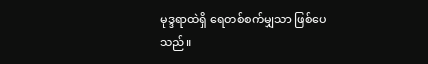မုဒ္ဒရာထဲရှိ ရေတစ်စက်မျှသာ ဖြစ်ပေသည်။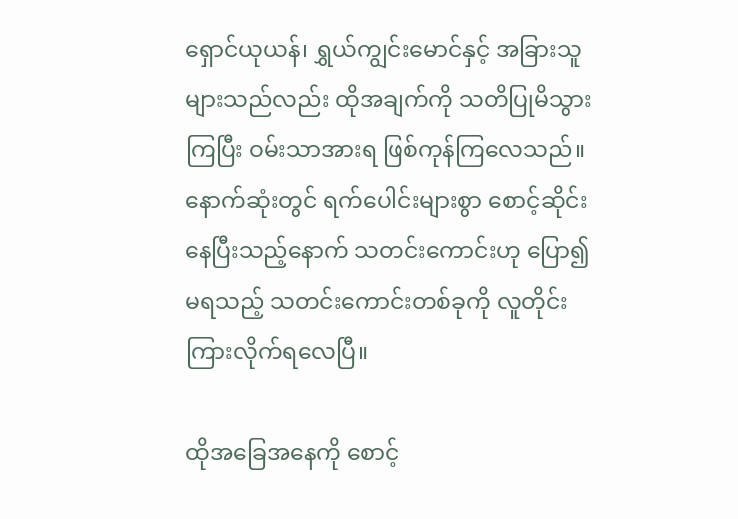ရှောင်ယုယန်၊ ရွှယ်ကျွင်းမောင်နှင့် အခြားသူများသည်လည်း ထိုအချက်ကို သတိပြုမိသွားကြပြီး ဝမ်းသာအားရ ဖြစ်ကုန်ကြလေသည်။ နောက်ဆုံးတွင် ရက်ပေါင်းများစွာ စောင့်ဆိုင်းနေပြီးသည့်နောက် သတင်းကောင်းဟု ပြော၍ မရသည့် သတင်းကောင်းတစ်ခုကို လူတိုင်း ကြားလိုက်ရလေပြီ။

ထိုအခြေအနေကို စောင့်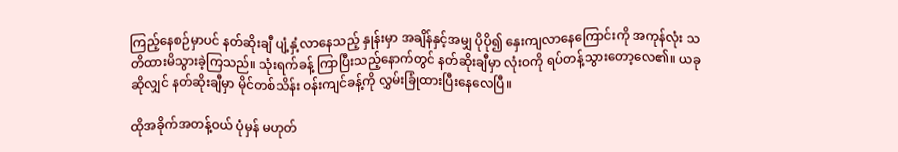ကြည့်နေစဉ်မှာပင် နတ်ဆိုးချီ ပျံ့နှံ့လာနေသည့် နှုန်းမှာ အချိန်နှင့်အမျှ ပိုပို၍ နှေးကျလာနေကြောင်းကို အကုန်လုံး သတိထားမိသွားခဲ့ကြသည်။ သုံးရက်ခန့် ကြာပြီးသည့်နောက်တွင် နတ်ဆိုးချီမှာ လုံးဝကို ရပ်တန့်သွားတော့လေ၏။ ယခုဆိုလျှင် နတ်ဆိုးချီမှာ မိုင်တစ်သိန်း ဝန်းကျင်ခန့်ကို လွှမ်းခြုံထားပြီးနေလေပြီ။

ထိုအခိုက်အတန့်ဝယ် ပုံမှန် မဟုတ်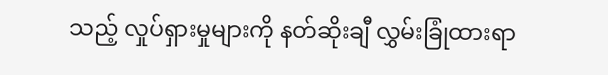သည့် လှုပ်ရှားမှုများကို နတ်ဆိုးချီ လွှမ်းခြုံထားရာ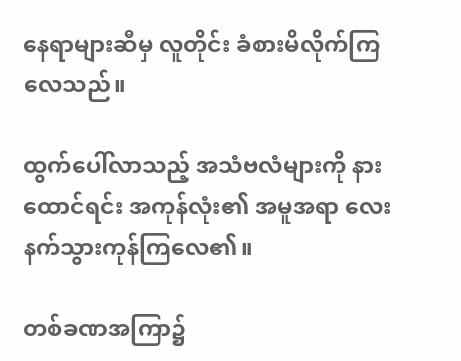နေရာများဆီမှ လူတိုင်း ခံစားမိလိုက်ကြလေသည်။

ထွက်ပေါ်လာသည့် အသံဗလံများကို နားထောင်ရင်း အကုန်လုံး၏ အမူအရာ လေးနက်သွားကုန်ကြလေ၏။

တစ်ခဏအကြာ၌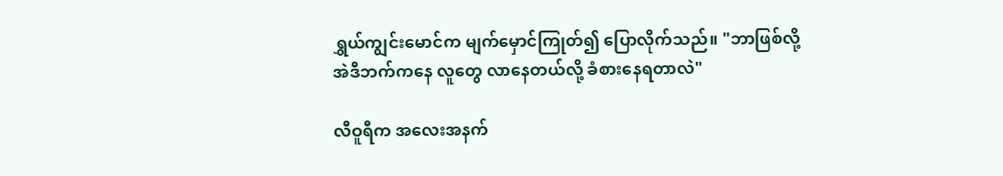ရွှယ်ကျွင်းမောင်က မျက်မှောင်ကြုတ်၍ ပြောလိုက်သည်။ "ဘာဖြစ်လို့ အဲဒီဘက်ကနေ လူတွေ လာနေတယ်လို့ ခံစားနေရတာလဲ"

လီဝူရီက အလေးအနက်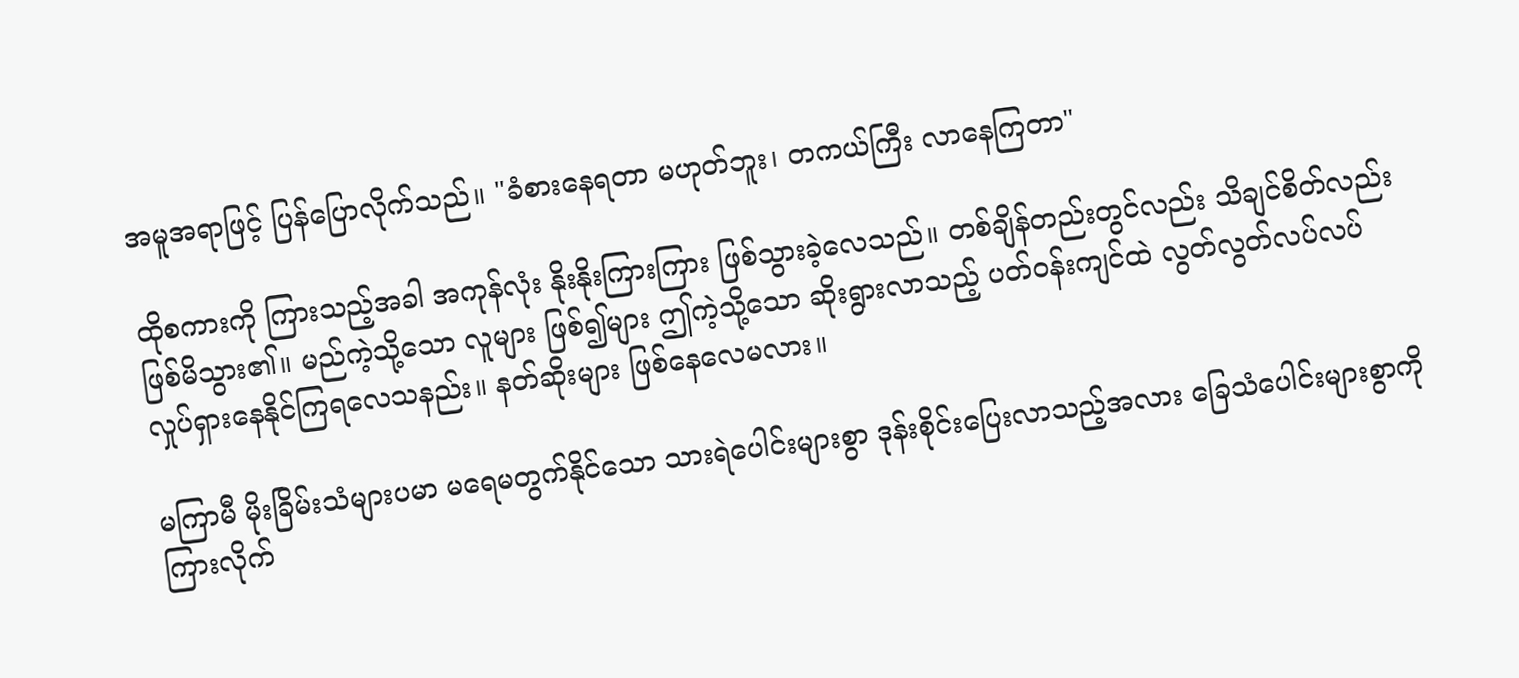အမူအရာဖြင့် ပြန်ပြောလိုက်သည်။ "ခံစားနေရတာ မဟုတ်ဘူး၊ တကယ်ကြီး လာနေကြတာ"

ထိုစကားကို ကြားသည့်အခါ အကုန်လုံး နိုးနိုးကြားကြား ဖြစ်သွားခဲ့လေသည်။ တစ်ချိန်တည်းတွင်လည်း သိချင်စိတ်လည်း ဖြစ်မိသွား၏။ မည်ကဲ့သို့သော လူများ ဖြစ်၍များ ဤကဲ့သို့သော ဆိုးရွားလာသည့် ပတ်ဝန်းကျင်ထဲ လွတ်လွတ်လပ်လပ် လှုပ်ရှားနေနိုင်ကြရလေသနည်း။ နတ်ဆိုးများ ဖြစ်နေလေမလား။

မကြာမီ မိုးခြိမ်းသံများပမာ မရေမတွက်နိုင်သော သားရဲပေါင်းများစွာ ဒုန်းစိုင်းပြေးလာသည့်အလား ခြေသံပေါင်းများစွာကို ကြားလိုက်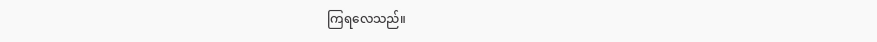ကြရလေသည်။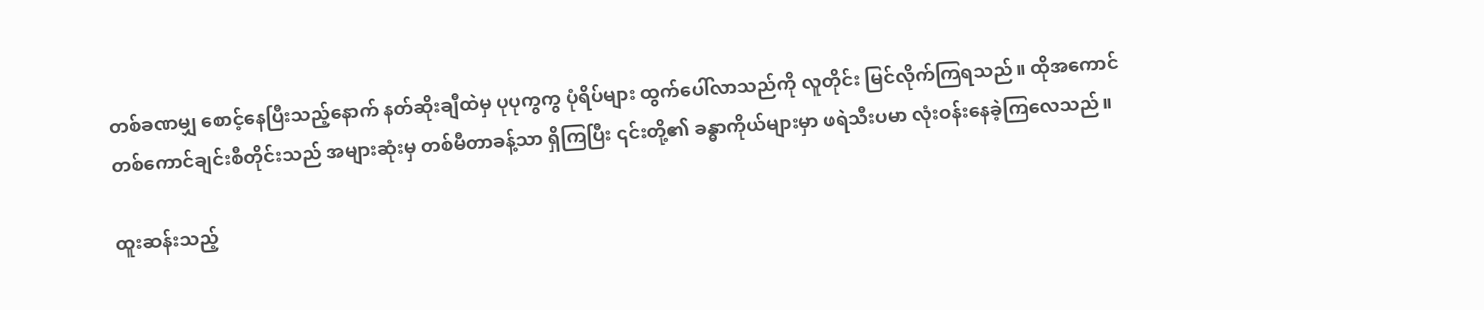တစ်ခဏမျှ စောင့်နေပြီးသည့်နောက် နတ်ဆိုးချီထဲမှ ပုပုကွကွ ပုံရိပ်များ ထွက်ပေါ်လာသည်ကို လူတိုင်း မြင်လိုက်ကြရသည်။ ထိုအကောင် တစ်ကောင်ချင်းစီတိုင်းသည် အများဆုံးမှ တစ်မီတာခန့်သာ ရှိကြပြီး ၎င်းတို့၏ ခန္ဓာကိုယ်များမှာ ဖရဲသီးပမာ လုံးဝန်းနေခဲ့ကြလေသည်။

ထူးဆန်းသည့်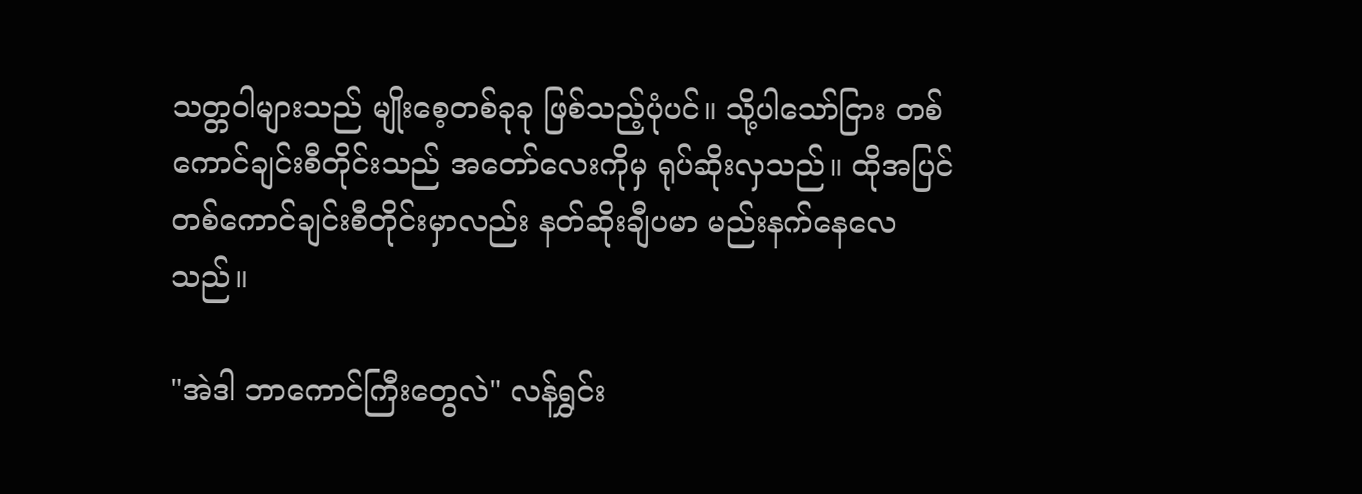သတ္တဝါများသည် မျိုးစေ့တစ်ခုခု ဖြစ်သည့်ပုံပင်။ သို့ပါသော်ငြား တစ်ကောင်ချင်းစီတိုင်းသည် အတော်လေးကိုမှ ရုပ်ဆိုးလှသည်။ ထိုအပြင် တစ်ကောင်ချင်းစီတိုင်းမှာလည်း နတ်ဆိုးချီပမာ မည်းနက်နေလေသည်။

"အဲဒါ ဘာကောင်ကြီးတွေလဲ" လန်ရွှင်း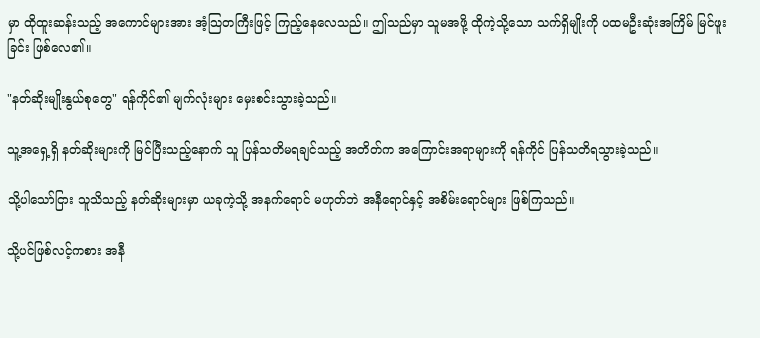မှာ ထိုထူးဆန်းသည့် အကောင်များအား အံ့သြတကြီးဖြင့် ကြည့်နေလေသည်။ ဤသည်မှာ သူမအဖို့ ထိုကဲ့သို့သော သက်ရှိမျိုးကို ပထမဦးဆုံးအကြိမ် မြင်ဖူးခြင်း ဖြစ်လေ၏။

"နတ်ဆိုးမျိုးနွယ်စုတွေ" ရန်ကိုင်၏ မျက်လုံးများ မှေးစင်းသွားခဲ့သည်။

သူ့အရှေ့ရှိ နတ်ဆိုးများကို မြင်ပြီးသည့်နောက် သူ ပြန်သတိမရချင်သည့် အတိတ်က အကြောင်းအရာများကို ရန်ကိုင် ပြန်သတိရသွားခဲ့သည်။

သို့ပါသော်ငြား သူသိသည့် နတ်ဆိုးများမှာ ယခုကဲ့သို့ အနက်ရောင် မဟုတ်ဘဲ အနီရောင်နှင့် အစိမ်းရောင်များ ဖြစ်ကြသည်။

သို့ပင်ဖြစ်လင့်ကစား အနီ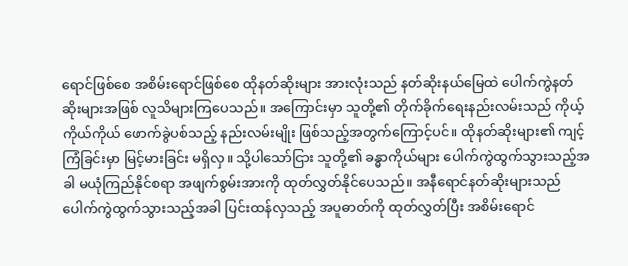ရောင်ဖြစ်စေ အစိမ်းရောင်ဖြစ်စေ ထိုနတ်ဆိုးများ အားလုံးသည် နတ်ဆိုးနယ်မြေထဲ ပေါက်ကွဲနတ်ဆိုးများအဖြစ် လူသိများကြပေသည်။ အကြောင်းမှာ သူတို့၏ တိုက်ခိုက်ရေးနည်းလမ်းသည် ကိုယ့်ကိုယ်ကိုယ် ဖောက်ခွဲပစ်သည့် နည်းလမ်းမျိုး ဖြစ်သည့်အတွက်ကြောင့်ပင်။ ထိုနတ်ဆိုးများ၏ ကျင့်ကြံခြင်းမှာ မြင့်မားခြင်း မရှိလှ။ သို့ပါသော်ငြား သူတို့၏ ခန္ဓာကိုယ်များ ပေါက်ကွဲထွက်သွားသည့်အခါ မယုံကြည်နိုင်စရာ အဖျက်စွမ်းအားကို ထုတ်လွှတ်နိုင်ပေသည်။ အနီရောင်နတ်ဆိုးများသည် ပေါက်ကွဲထွက်သွားသည့်အခါ ပြင်းထန်လှသည့် အပူဓာတ်ကို ထုတ်လွှတ်ပြီး အစိမ်းရောင်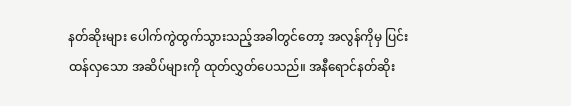နတ်ဆိုးများ ပေါက်ကွဲထွက်သွားသည့်အခါတွင်တော့ အလွန်ကိုမှ ပြင်းထန်လှသော အဆိပ်များကို ထုတ်လွှတ်ပေသည်။ အနီရောင်နတ်ဆိုး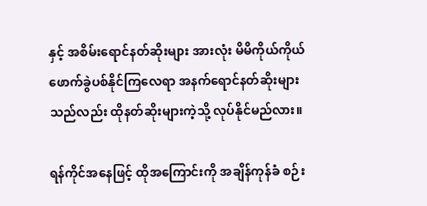နှင့် အစိမ်းရောင်နတ်ဆိုးများ အားလုံး မိမိကိုယ်ကိုယ် ဖောက်ခွဲပစ်နိုင်ကြလေရာ အနက်ရောင်နတ်ဆိုးများသည်လည်း ထိုနတ်ဆိုးများကဲ့သို့ လုပ်နိုင်မည်လား။

ရန်ကိုင်အနေဖြင့် ထိုအကြောင်းကို အချိန်ကုန်ခံ စဉ်း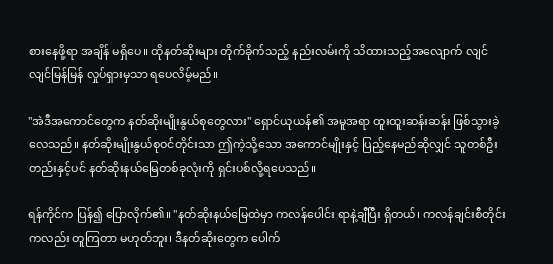စားနေဖို့ရာ အချိန် မရှိပေ။ ထိုနတ်ဆိုးများ တိုက်ခိုက်သည့် နည်းလမ်းကို သိထားသည့်အလျောက် လျင်လျင်မြန်မြန် လှုပ်ရှားမှသာ ရပေလိမ့်မည်။

"အဲဒီအကောင်တွေက နတ်ဆိုးမျိုးနွယ်စုတွေလား" ရှောင်ယုယန်၏ အမူအရာ ထူးထူးဆန်းဆန်း ဖြစ်သွားခဲ့လေသည်။ နတ်ဆိုးမျိုးနွယ်စုဝင်တိုင်းသာ ဤကဲ့သို့သော အကောင်မျိုးနှင့် ပြည့်နေမည်ဆိုလျှင် သူတစ်ဦးတည်းနှင့်ပင် နတ်ဆိုးနယ်မြေတစ်ခုလုံးကို ရှင်းပစ်လို့ရပေသည်။

ရန်ကိုင်က ပြန်၍ ပြောလိုက်၏။ "နတ်ဆိုးနယ်မြေထဲမှာ ကလန်ပေါင်း ရာနဲ့ချီပြီး ရှိတယ်၊ ကလန်ချင်းစီတိုင်းကလည်း တူကြတာ မဟုတ်ဘူး၊ ဒီနတ်ဆိုးတွေက ပေါက်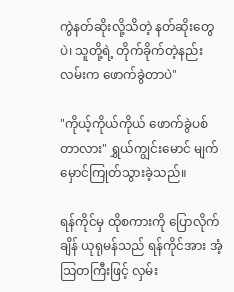ကွဲနတ်ဆိုးလို့သိတဲ့ နတ်ဆိုးတွေပဲ၊ သူတို့ရဲ့ တိုက်ခိုက်တဲ့နည်းလမ်းက ဖောက်ခွဲတာပဲ"

"ကိုယ့်ကိုယ်ကိုယ် ဖောက်ခွဲပစ်တာလား" ရွှယ်ကျွင်းမောင် မျက်မှောင်ကြုတ်သွားခဲ့သည်။

ရန်ကိုင်မှ ထိုစကားကို ပြောလိုက်ချိန် ယုရုမန်သည် ရန်ကိုင်အား အံ့သြတကြီးဖြင့် လှမ်း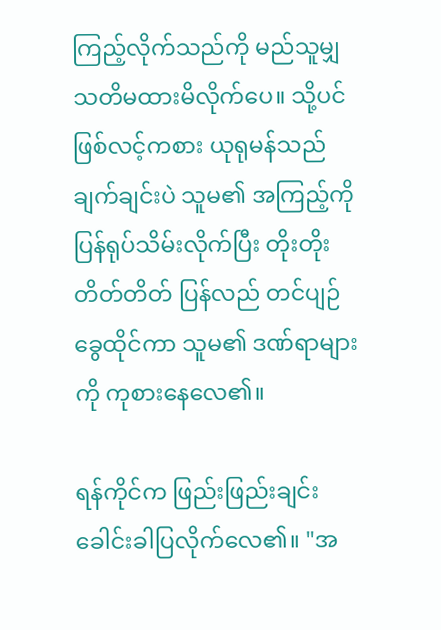ကြည့်လိုက်သည်ကို မည်သူမျှ သတိမထားမိလိုက်ပေ။ သို့ပင်ဖြစ်လင့်ကစား ယုရုမန်သည် ချက်ချင်းပဲ သူမ၏ အကြည့်ကို ပြန်ရုပ်သိမ်းလိုက်ပြီး တိုးတိုးတိတ်တိတ် ပြန်လည် တင်ပျဉ်ခွေထိုင်ကာ သူမ၏ ဒဏ်ရာများကို ကုစားနေလေ၏။

ရန်ကိုင်က ဖြည်းဖြည်းချင်း ခေါင်းခါပြလိုက်လေ၏။ "အ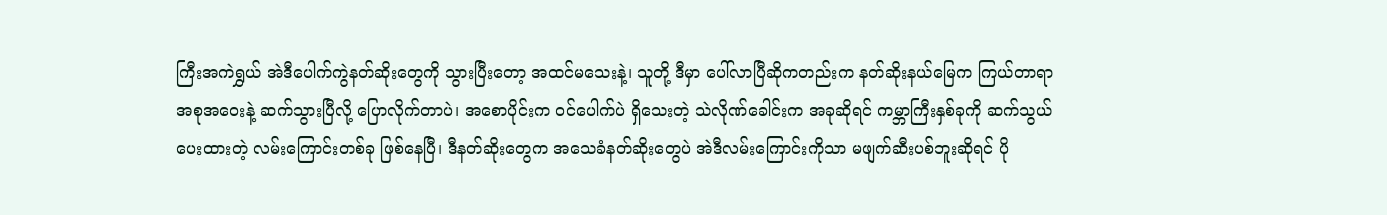ကြီးအကဲရွှယ် အဲဒီပေါက်ကွဲနတ်ဆိုးတွေကို သွားပြီးတော့ အထင်မသေးနဲ့၊ သူတို့ ဒီမှာ ပေါ်လာပြီဆိုကတည်းက နတ်ဆိုးနယ်မြေက ကြယ်တာရာအစုအဝေးနဲ့ ဆက်သွားပြီလို့ ပြောလိုက်တာပဲ၊ အစောပိုင်းက ဝင်ပေါက်ပဲ ရှိသေးတဲ့ သဲလိုဏ်ခေါင်းက အခုဆိုရင် ကမ္ဘာကြီးနှစ်ခုကို ဆက်သွယ်ပေးထားတဲ့ လမ်းကြောင်းတစ်ခု ဖြစ်နေပြီ၊ ဒီနတ်ဆိုးတွေက အသေခံနတ်ဆိုးတွေပဲ အဲဒီလမ်းကြောင်းကိုသာ မဖျက်ဆီးပစ်ဘူးဆိုရင် ပို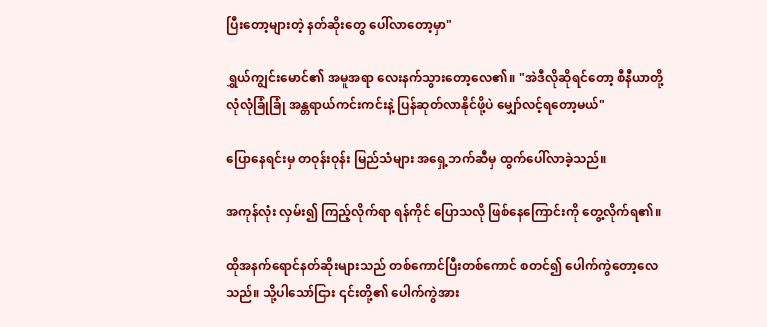ပြီးတော့များတဲ့ နတ်ဆိုးတွေ ပေါ်လာတော့မှာ"

ရွှယ်ကျွင်းမောင်၏ အမူအရာ လေးနက်သွားတော့လေ၏။ "အဲဒီလိုဆိုရင်တော့ စီနီယာတို့ လုံလုံခြုံခြုံ အန္တရာယ်ကင်းကင်းနဲ့ ပြန်ဆုတ်လာနိုင်ဖို့ပဲ မျှော်လင့်ရတော့မယ်"

ပြောနေရင်းမှ တဝုန်းဝုန်း မြည်သံများ အရှေ့ဘက်ဆီမှ ထွက်ပေါ်လာခဲ့သည်။

အကုန်လုံး လှမ်း၍ ကြည့်လိုက်ရာ ရန်ကိုင် ပြောသလို ဖြစ်နေကြောင်းကို တွေ့လိုက်ရ၏။

ထိုအနက်ရောင်နတ်ဆိုးများသည် တစ်ကောင်ပြီးတစ်ကောင် စတင်၍ ပေါက်ကွဲတော့လေသည်။ သို့ပါသော်ငြား ၎င်းတို့၏ ပေါက်ကွဲအား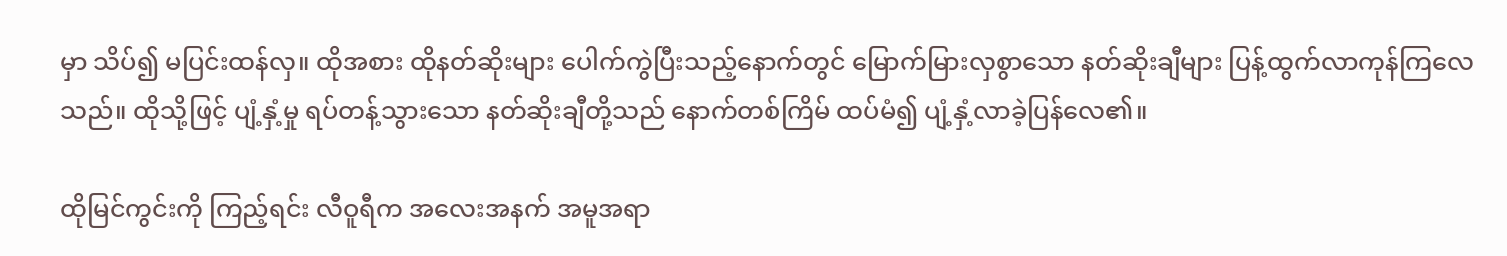မှာ သိပ်၍ မပြင်းထန်လှ။ ထိုအစား ထိုနတ်ဆိုးများ ပေါက်ကွဲပြီးသည့်နောက်တွင် မြောက်မြားလှစွာသော နတ်ဆိုးချီများ ပြန့်ထွက်လာကုန်ကြလေသည်။ ထိုသို့ဖြင့် ပျံ့နှံ့မှု ရပ်တန့်သွားသော နတ်ဆိုးချီတို့သည် နောက်တစ်ကြိမ် ထပ်မံ၍ ပျံ့နှံ့လာခဲ့ပြန်လေ၏။

ထိုမြင်ကွင်းကို ကြည့်ရင်း လီဝူရီက အလေးအနက် အမူအရာ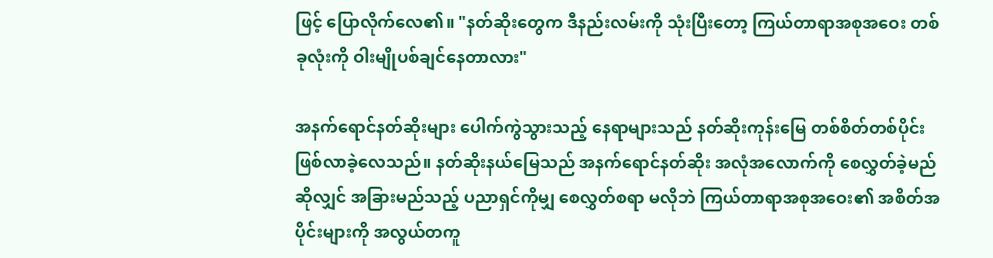ဖြင့် ပြောလိုက်လေ၏။ "နတ်ဆိုးတွေက ဒီနည်းလမ်းကို သုံးပြီးတော့ ကြယ်တာရာအစုအဝေး တစ်ခုလုံးကို ဝါးမျိုပစ်ချင်နေတာလား"

အနက်ရောင်နတ်ဆိုးများ ပေါက်ကွဲသွားသည့် နေရာများသည် နတ်ဆိုးကုန်းမြေ တစ်စိတ်တစ်ပိုင်း ဖြစ်လာခဲ့လေသည်။ နတ်ဆိုးနယ်မြေသည် အနက်ရောင်နတ်ဆိုး အလုံအလောက်ကို စေလွှတ်ခဲ့မည်ဆိုလျှင် အခြားမည်သည့် ပညာရှင်ကိုမျှ စေလွှတ်စရာ မလိုဘဲ ကြယ်တာရာအစုအဝေး၏ အစိတ်အပိုင်းများကို အလွယ်တကူ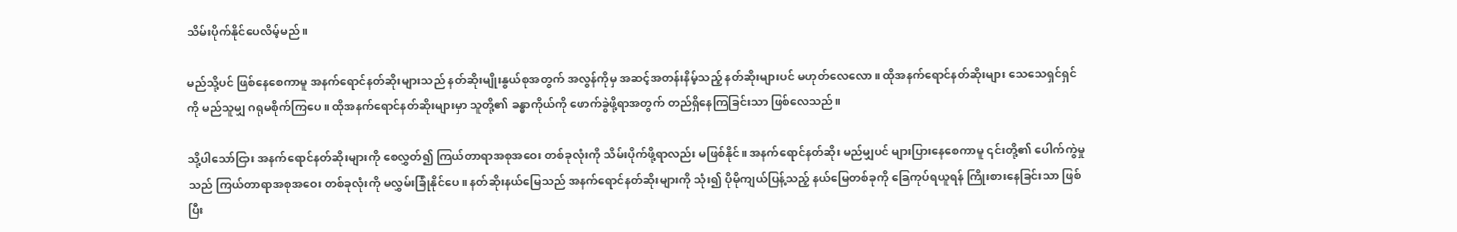သိမ်းပိုက်နိုင်ပေလိမ့်မည်။

မည်သို့ပင် ဖြစ်နေစေကာမူ အနက်ရောင်နတ်ဆိုးများသည် နတ်ဆိုးမျိုးနွယ်စုအတွက် အလွန်ကိုမှ အဆင့်အတန်းနိမ့်သည့် နတ်ဆိုးများပင် မဟုတ်လေလော။ ထိုအနက်ရောင်နတ်ဆိုးများ သေသေရှင်ရှင်ကို မည်သူမျှ ဂရုမစိုက်ကြပေ။ ထိုအနက်ရောင်နတ်ဆိုးများမှာ သူတို့၏ ခန္ဓာကိုယ်ကို ဖောက်ခွဲဖို့ရာအတွက် တည်ရှိနေကြခြင်းသာ ဖြစ်လေသည်။

သို့ပါသော်ငြား အနက်ရောင်နတ်ဆိုးများကို စေလွှတ်၍ ကြယ်တာရာအစုအဝေး တစ်ခုလုံးကို သိမ်းပိုက်ဖို့ရာလည်း မဖြစ်နိုင်။ အနက်ရောင်နတ်ဆိုး မည်မျှပင် များပြားနေစေကာမူ ၎င်းတို့၏ ပေါက်ကွဲမှုသည် ကြယ်တာရာအစုအဝေး တစ်ခုလုံးကို မလွှမ်းခြုံနိုင်ပေ။ နတ်ဆိုးနယ်မြေသည် အနက်ရောင်နတ်ဆိုးများကို သုံး၍ ပိုမိုကျယ်ပြန့်သည့် နယ်မြေတစ်ခုကို ခြေကုပ်ရယူရန် ကြိုးစားနေခြင်းသာ ဖြစ်ပြီး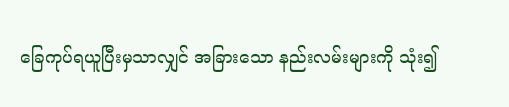ခြေကုပ်ရယူပြီးမှသာလျှင် အခြားသော နည်းလမ်းများကို သုံး၍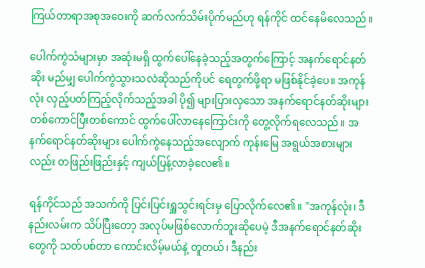ကြယ်တာရာအစုအဝေးကို ဆက်လက်သိမ်းပိုက်မည်ဟု ရန်ကိုင် ထင်နေမိလေသည်။

ပေါက်ကွဲသံများမှာ အဆုံးမရှိ ထွက်ပေါ်နေခဲ့သည့်အတွက်ကြောင့် အနက်ရောင်နတ်ဆိုး မည်မျှ ပေါက်ကွဲသွားသလဲဆိုသည်ကိုပင် ရေတွက်ဖို့ရာ မဖြစ်နိုင်ခဲ့ပေ။ အကုန်လုံး လှည့်ပတ်ကြည့်လိုက်သည့်အခါ ပို၍ များပြားလှသော အနက်ရောင်နတ်ဆိုးများ တစ်ကောင်ပြီးတစ်ကောင် ထွက်ပေါ်လာနေကြောင်းကို တွေ့လိုက်ရလေသည်။ အနက်ရောင်နတ်ဆိုးများ ပေါက်ကွဲနေသည့်အလျောက် ကုန်းမြေ အရွယ်အစားများလည်း တဖြည်းဖြည်းနှင့် ကျယ်ပြန့်လာခဲ့လေ၏။

ရန်ကိုင်သည် အသက်ကို ပြင်းပြင်းရှူသွင်းရင်းမှ ပြောလိုက်လေ၏။ "အကုန်လုံး၊ ဒီနည်းလမ်းက သိပ်ပြီးတော့ အလုပ်မဖြစ်လောက်ဘူးဆိုပေမဲ့ ဒီအနက်ရောင်နတ်ဆိုးတွေကို သတ်ပစ်တာ ကောင်းလိမ့်မယ်နဲ့ တူတယ်၊ ဒီနည်း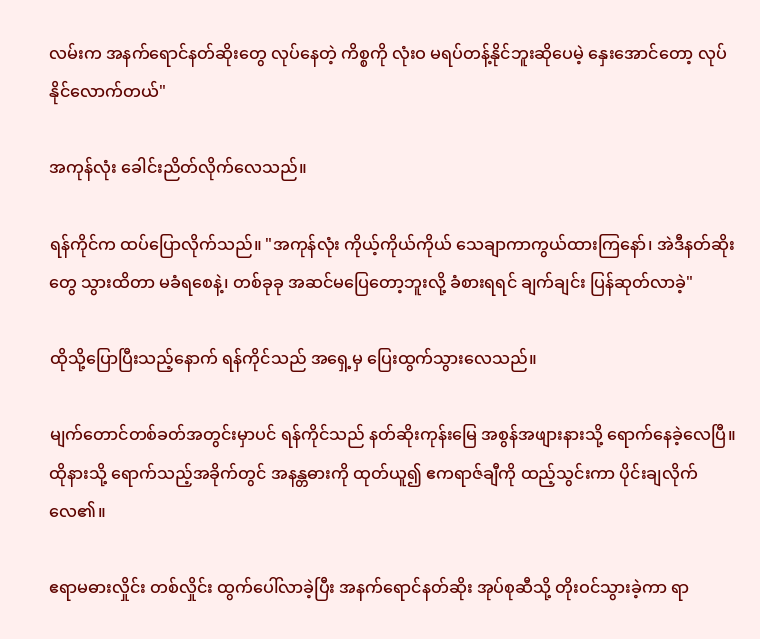လမ်းက အနက်ရောင်နတ်ဆိုးတွေ လုပ်နေတဲ့ ကိစ္စကို လုံးဝ မရပ်တန့်နိုင်ဘူးဆိုပေမဲ့ နှေးအောင်တော့ လုပ်နိုင်လောက်တယ်"

အကုန်လုံး ခေါင်းညိတ်လိုက်လေသည်။

ရန်ကိုင်က ထပ်ပြောလိုက်သည်။ "အကုန်လုံး ကိုယ့်ကိုယ်ကိုယ် သေချာကာကွယ်ထားကြနော်၊ အဲဒီနတ်ဆိုးတွေ သွားထိတာ မခံရစေနဲ့၊ တစ်ခုခု အဆင်မပြေတော့ဘူးလို့ ခံစားရရင် ချက်ချင်း ပြန်ဆုတ်လာခဲ့"

ထိုသို့ပြောပြီးသည့်နောက် ရန်ကိုင်သည် အရှေ့မှ ပြေးထွက်သွားလေသည်။

မျက်တောင်တစ်ခတ်အတွင်းမှာပင် ရန်ကိုင်သည် နတ်ဆိုးကုန်းမြေ အစွန်အဖျားနားသို့ ရောက်နေခဲ့လေပြီ။ ထိုနားသို့ ရောက်သည့်အခိုက်တွင် အနန္တဓားကို ထုတ်ယူ၍ ဧကရာဇ်ချီကို ထည့်သွင်းကာ ပိုင်းချလိုက်လေ၏။

ဧရာမဓားလှိုင်း တစ်လှိုင်း ထွက်ပေါ်လာခဲ့ပြီး အနက်ရောင်နတ်ဆိုး အုပ်စုဆီသို့ တိုးဝင်သွားခဲ့ကာ ရာ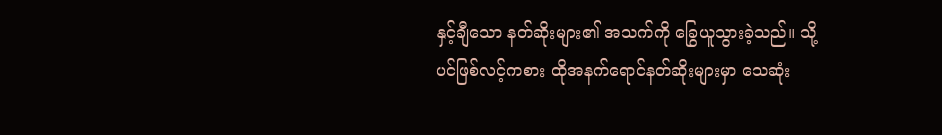နှင့်ချီသော နတ်ဆိုးများ၏ အသက်ကို ခြွေယူသွားခဲ့သည်။ သို့ပင်ဖြစ်လင့်ကစား ထိုအနက်ရောင်နတ်ဆိုးများမှာ သေဆုံး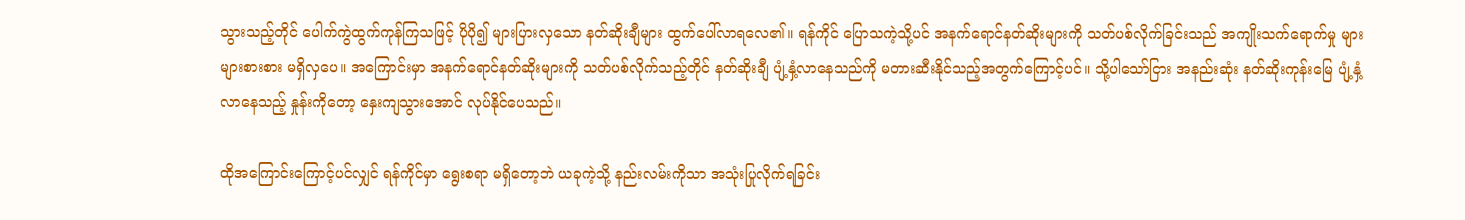သွားသည့်တိုင် ပေါက်ကွဲထွက်ကုန်ကြသဖြင့် ပိုပို၍ များပြားလှသော နတ်ဆိုးချီများ ထွက်ပေါ်လာရလေ၏။ ရန်ကိုင် ပြောသကဲ့သို့ပင် အနက်ရောင်နတ်ဆိုးများကို သတ်ပစ်လိုက်ခြင်းသည် အကျိုးသက်ရောက်မှု များများစားစား မရှိလှပေ။ အကြောင်းမှာ အနက်ရောင်နတ်ဆိုးများကို သတ်ပစ်လိုက်သည့်တိုင် နတ်ဆိုးချီ ပျံ့နှံ့လာနေသည်ကို မတားဆီးနိုင်သည့်အတွက်ကြောင့်ပင်။ သို့ပါသော်ငြား အနည်းဆုံး နတ်ဆိုးကုန်းမြေ ပျံ့နှံ့လာနေသည့် နှုန်းကိုတော့ နှေးကျသွားအောင် လုပ်နိုင်ပေသည်။

ထိုအကြောင်းကြောင့်ပင်လျှင် ရန်ကိုင်မှာ ရွေးစရာ မရှိတော့ဘဲ ယခုကဲ့သို့ နည်းလမ်းကိုသာ အသုံးပြုလိုက်ရခြင်း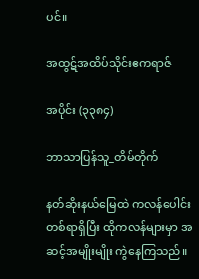ပင်။

အထွဋ်အထိပ်သိုင်းဧကရာဇ်

အပိုင်း (၃၃၈၄)

ဘာသာပြန်သူ_တိမ်တိုက်

နတ်ဆိုးနယ်မြေထဲ ကလန်ပေါင်း တစ်ရာရှိပြီး ထိုကလန်များမှာ အဆင့်အမျိုးမျိုး ကွဲနေကြသည်။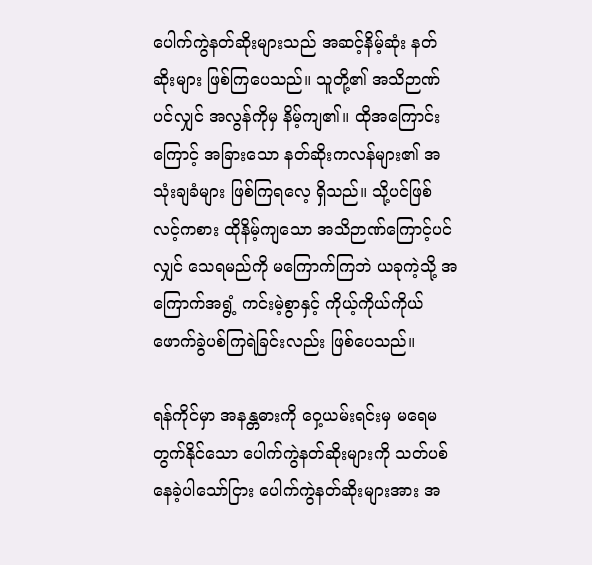ပေါက်ကွဲနတ်ဆိုးများသည် အဆင့်နိမ့်ဆုံး နတ်ဆိုးများ ဖြစ်ကြပေသည်။ သူတို့၏ အသိဉာဏ်ပင်လျှင် အလွန်ကိုမှ နိမ့်ကျ၏။ ထိုအကြောင်းကြောင့် အခြားသော နတ်ဆိုးကလန်များ၏ အသုံးချခံများ ဖြစ်ကြရလေ့ ရှိသည်။ သို့ပင်ဖြစ်လင့်ကစား ထိုနိမ့်ကျသော အသိဉာဏ်ကြောင့်ပင်လျှင် သေရမည်ကို မကြောက်ကြဘဲ ယခုကဲ့သို့ အကြောက်အရွံ့ ကင်းမဲ့စွာနှင့် ကိုယ့်ကိုယ်ကိုယ် ဖောက်ခွဲပစ်ကြရဲခြင်းလည်း ဖြစ်ပေသည်။

ရန်ကိုင်မှာ အနန္တဓားကို ဝှေ့ယမ်းရင်းမှ မရေမတွက်နိုင်သော ပေါက်ကွဲနတ်ဆိုးများကို သတ်ပစ်နေခဲ့ပါသော်ငြား ပေါက်ကွဲနတ်ဆိုးများအား အ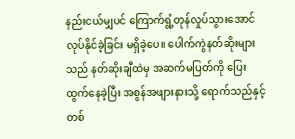နည်းငယ်မျှပင် ကြောက်ရွံ့တုန်လှုပ်သွားအောင် လုပ်နိုင်ခဲ့ခြင်း မရှိခဲ့ပေ။ ပေါက်ကွဲနတ်ဆိုးများသည် နတ်ဆိုးချီထဲမှ အဆက်မပြတ်ကို ပြေးထွက်နေခဲ့ပြီး အစွန်အဖျားနားသို့ ရောက်သည်နှင့် တစ်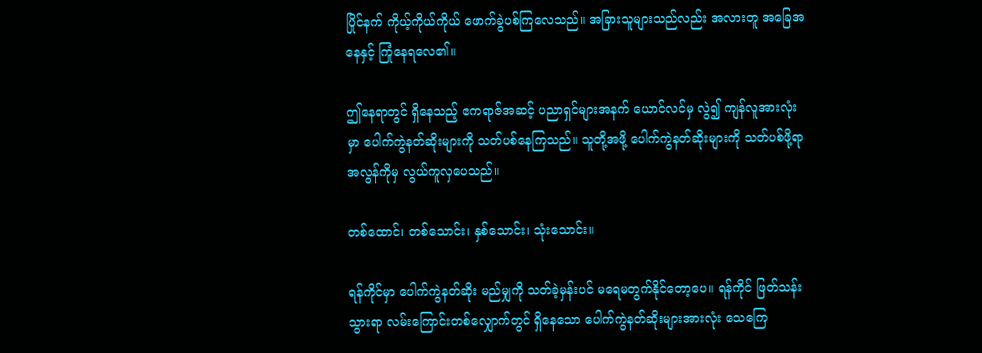ပြိုင်နက် ကိုယ့်ကိုယ်ကိုယ် ဖောက်ခွဲပစ်ကြလေသည်။ အခြားသူများသည်လည်း အလားတူ အခြေအနေနှင့် ကြုံနေရလေ၏။

ဤနေရာတွင် ရှိနေသည့် ဧကရာဇ်အဆင့် ပညာရှင်များအနက် ယောင်လင်မှ လွဲ၍ ကျန်လူအားလုံးမှာ ပေါက်ကွဲနတ်ဆိုးများကို သတ်ပစ်နေကြသည်။ သူတို့အဖို့ ပေါက်ကွဲနတ်ဆိုးများကို သတ်ပစ်ဖို့ရာ အလွန်ကိုမှ လွယ်ကူလှပေသည်။

တစ်ထောင်၊ တစ်သောင်း၊ နှစ်သောင်း၊ သုံးသောင်း။

ရန်ကိုင်မှာ ပေါက်ကွဲနတ်ဆိုး မည်မျှကို သတ်ခဲ့မှန်းပင် မရေမတွက်နိုင်တော့ပေ။ ရန်ကိုင် ဖြတ်သန်းသွားရာ လမ်းကြောင်းတစ်လျှောက်တွင် ရှိနေသော ပေါက်ကွဲနတ်ဆိုးများအားလုံး သေကြေ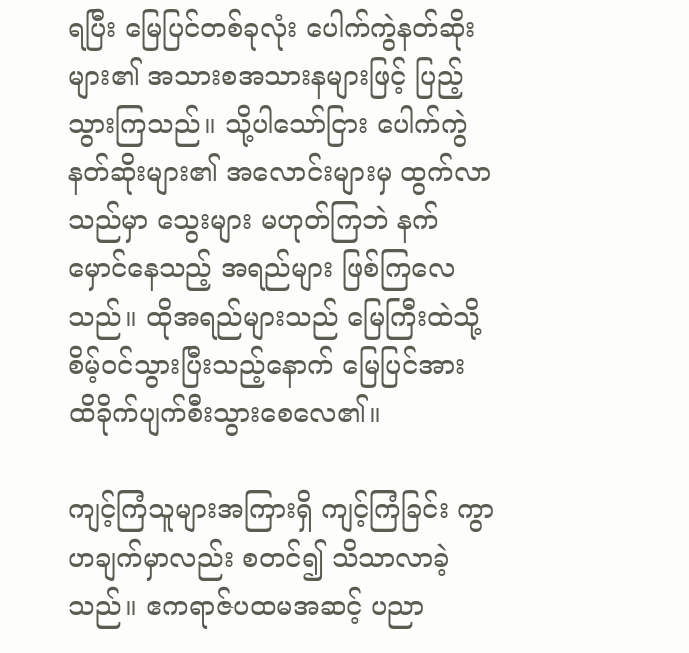ရပြီး မြေပြင်တစ်ခုလုံး ပေါက်ကွဲနတ်ဆိုးများ၏ အသားစအသားနများဖြင့် ပြည့်သွားကြသည်။ သို့ပါသော်ငြား ပေါက်ကွဲနတ်ဆိုးများ၏ အလောင်းများမှ ထွက်လာသည်မှာ သွေးများ မဟုတ်ကြဘဲ နက်မှောင်နေသည့် အရည်များ ဖြစ်ကြလေသည်။ ထိုအရည်များသည် မြေကြီးထဲသို့ စိမ့်ဝင်သွားပြီးသည့်နောက် မြေပြင်အား ထိခိုက်ပျက်စီးသွားစေလေ၏။

ကျင့်ကြံသူများအကြားရှိ ကျင့်ကြံခြင်း ကွာဟချက်မှာလည်း စတင်၍ သိသာလာခဲ့သည်။ ဧကရာဇ်ပထမအဆင့် ပညာ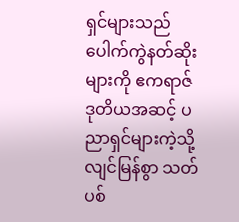ရှင်များသည် ပေါက်ကွဲနတ်ဆိုးများကို ဧကရာဇ်ဒုတိယအဆင့် ပညာရှင်များကဲ့သို့ လျင်မြန်စွာ သတ်ပစ်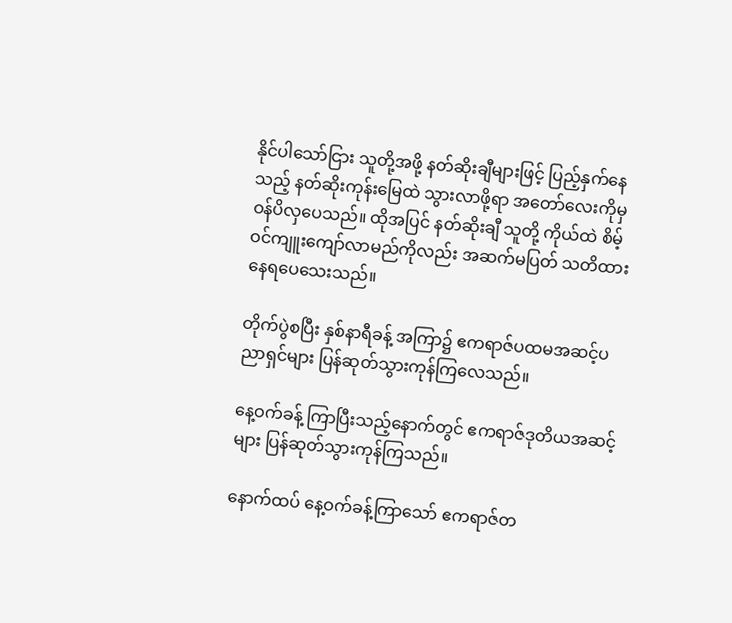နိုင်ပါသော်ငြား သူတို့အဖို့ နတ်ဆိုးချီများဖြင့် ပြည့်နှက်နေသည့် နတ်ဆိုးကုန်းမြေထဲ သွားလာဖို့ရာ အတော်လေးကိုမှ ဝန်ပိလှပေသည်။ ထိုအပြင် နတ်ဆိုးချီ သူတို့ ကိုယ်ထဲ စိမ့်ဝင်ကျူးကျော်လာမည်ကိုလည်း အဆက်မပြတ် သတိထားနေရပေသေးသည်။

တိုက်ပွဲစပြီး နှစ်နာရီခန့် အကြာ၌ ဧကရာဇ်ပထမအဆင့်ပညာရှင်များ ပြန်ဆုတ်သွားကုန်ကြလေသည်။

နေ့ဝက်ခန့် ကြာပြီးသည့်နောက်တွင် ဧကရာဇ်ဒုတိယအဆင့်များ ပြန်ဆုတ်သွားကုန်ကြသည်။

နောက်ထပ် နေ့ဝက်ခန့်ကြာသော် ဧကရာဇ်တ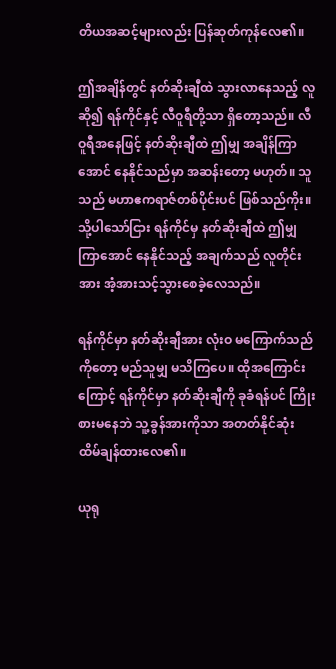တိယအဆင့်များလည်း ပြန်ဆုတ်ကုန်လေ၏။

ဤအချိန်တွင် နတ်ဆိုးချီထဲ သွားလာနေသည့် လူဆို၍ ရန်ကိုင်နှင့် လီဝူရီတို့သာ ရှိတော့သည်။ လီဝူရီအနေဖြင့် နတ်ဆိုးချီထဲ ဤမျှ အချိန်ကြာအောင် နေနိုင်သည်မှာ အဆန်းတော့ မဟုတ်။ သူသည် မဟာဧကရာဇ်တစ်ပိုင်းပင် ဖြစ်သည်ကိုး။ သို့ပါသော်ငြား ရန်ကိုင်မှ နတ်ဆိုးချီထဲ ဤမျှကြာအောင် နေနိုင်သည့် အချက်သည် လူတိုင်းအား အံ့အားသင့်သွားစေခဲ့လေသည်။

ရန်ကိုင်မှာ နတ်ဆိုးချီအား လုံးဝ မကြောက်သည်ကိုတော့ မည်သူမျှ မသိကြပေ။ ထိုအကြောင်းကြောင့် ရန်ကိုင်မှာ နတ်ဆိုးချီကို ခုခံရန်ပင် ကြိုးစားမနေဘဲ သူ့ခွန်အားကိုသာ အတတ်နိုင်ဆုံး ထိမ်ချန်ထားလေ၏။

ယုရု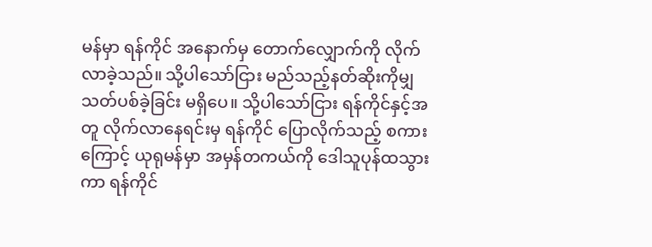မန်မှာ ရန်ကိုင် အနောက်မှ တောက်လျှောက်ကို လိုက်လာခဲ့သည်။ သို့ပါသော်ငြား မည်သည့်နတ်ဆိုးကိုမျှ သတ်ပစ်ခဲ့ခြင်း မရှိပေ။ သို့ပါသော်ငြား ရန်ကိုင်နှင့်အတူ လိုက်လာနေရင်းမှ ရန်ကိုင် ပြောလိုက်သည့် စကားကြောင့် ယုရုမန်မှာ အမှန်တကယ်ကို ဒေါသူပုန်ထသွားကာ ရန်ကိုင်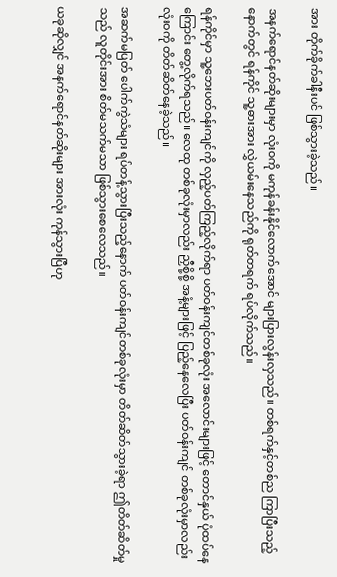အား တိုက်ခိုက်ခါနီးပင် ဖြစ်သွားခဲ့သည်။

အနက်ရောင်နတ်ဆိုးများမှာ လုံးဝကို မကုန်ခန်းနိုင်လောက်အောင် များပြားလွန်းလှသည်။ တစ်ရက်နှင့်တစ်ည ကြာပြီးသည့်နောက်တွင် ရန်ကိုင် သူ့ဓားအား လွှဲယမ်းနေသည်ကို ရုတ်တရက် ရပ်လိုက်သည်။

ရန်ကိုင်မှာ သူ့ဘေးပတ်ဝန်းကျင်ကို လှည့်ပတ်ကြည့်လိုက်ရာ ပတ်ဝန်းကျင်တစ်ခုလုံး အလောင်းများဖြင့် တောင်နှယ် ပုံထပ်နေကြောင်း တွေ့လိုက်ရသည်။ လေထု တစ်ခုလုံးမှာလည်း ညှီစို့စို့ အနံ့များဖြင့် ပြည့်နေလေပြီး ပတ်ဝန်းကျင် တစ်ခုလုံးမှာလည်း လုံးဝကို တိတ်ဆိတ်နေခဲ့သည်။

အဆက်မပြတ် ပေါက်ကွဲသံများ ရပ်တန့်သွားပြီးသည့်နောက် ပတ်ဝန်းကျင်တစ်ခုလုံးမှာ တိတ်ဆိတ်သွားခဲ့ရာ ဤတိတ်ဆိတ်မှုသည် လူတိုင်းအား စိတ်မသက်မသာ ဖြစ်သွားစေလေသည်။

ယခုဆိုလျှင် အနက်ရောင်နတ်ဆိုးများ အားလုံး ကုန်သွားပြီဟု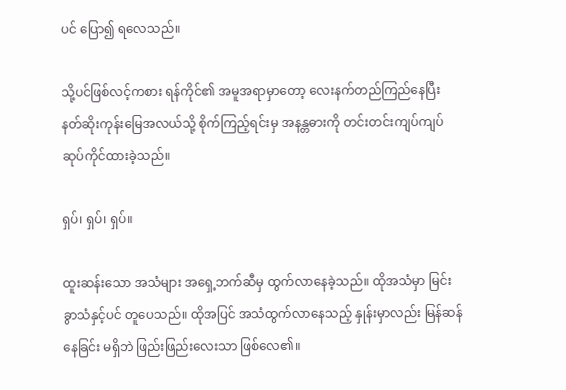ပင် ပြော၍ ရလေသည်။

သို့ပင်ဖြစ်လင့်ကစား ရန်ကိုင်၏ အမူအရာမှာတော့ လေးနက်တည်ကြည်နေပြီး နတ်ဆိုးကုန်းမြေအလယ်သို့ စိုက်ကြည့်ရင်းမှ အနန္တဓားကို တင်းတင်းကျပ်ကျပ် ဆုပ်ကိုင်ထားခဲ့သည်။

ရှပ်၊ ရှပ်၊ ရှပ်။

ထူးဆန်းသော အသံများ အရှေ့ဘက်ဆီမှ ထွက်လာနေခဲ့သည်။ ထိုအသံမှာ မြင်းခွာသံနှင့်ပင် တူပေသည်။ ထိုအပြင် အသံထွက်လာနေသည့် နှုန်းမှာလည်း မြန်ဆန်နေခြင်း မရှိဘဲ ဖြည်းဖြည်းလေးသာ ဖြစ်လေ၏။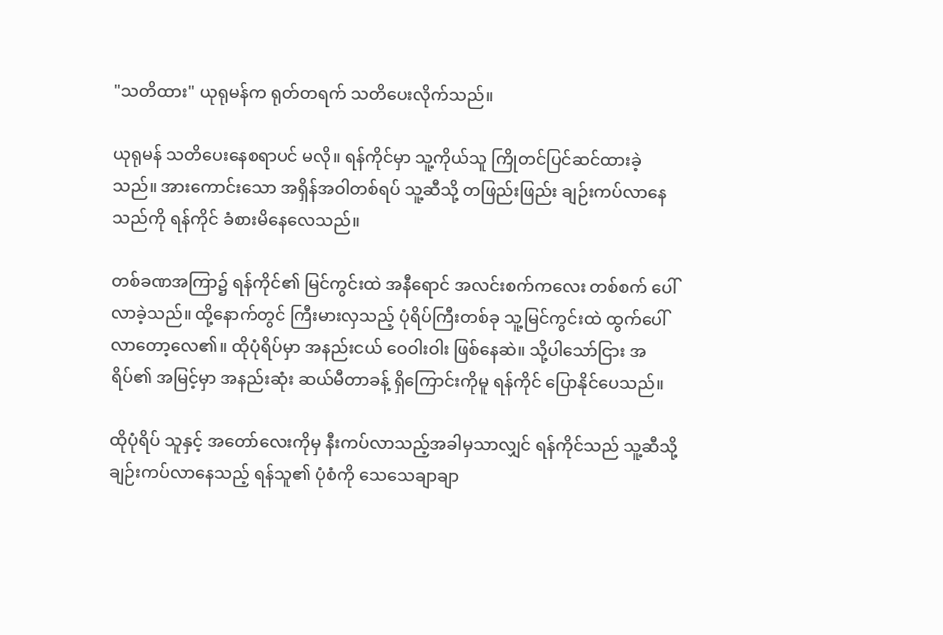"သတိထား" ယုရုမန်က ရုတ်တရက် သတိပေးလိုက်သည်။

ယုရုမန် သတိပေးနေစရာပင် မလို။ ရန်ကိုင်မှာ သူ့ကိုယ်သူ ကြိုတင်ပြင်ဆင်ထားခဲ့သည်။ အားကောင်းသော အရှိန်အဝါတစ်ရပ် သူ့ဆီသို့ တဖြည်းဖြည်း ချဉ်းကပ်လာနေသည်ကို ရန်ကိုင် ခံစားမိနေလေသည်။

တစ်ခဏအကြာ၌ ရန်ကိုင်၏ မြင်ကွင်းထဲ အနီရောင် အလင်းစက်ကလေး တစ်စက် ပေါ်လာခဲ့သည်။ ထို့နောက်တွင် ကြီးမားလှသည့် ပုံရိပ်ကြီးတစ်ခု သူ့မြင်ကွင်းထဲ ထွက်ပေါ်လာတော့လေ၏။ ထိုပုံရိပ်မှာ အနည်းငယ် ဝေဝါးဝါး ဖြစ်နေဆဲ။ သို့ပါသော်ငြား အရိပ်၏ အမြင့်မှာ အနည်းဆုံး ဆယ်မီတာခန့် ရှိကြောင်းကိုမူ ရန်ကိုင် ပြောနိုင်ပေသည်။

ထိုပုံရိပ် သူနှင့် အတော်လေးကိုမှ နီးကပ်လာသည့်အခါမှသာလျှင် ရန်ကိုင်သည် သူ့ဆီသို့ ချဉ်းကပ်လာနေသည့် ရန်သူ၏ ပုံစံကို သေသေချာချာ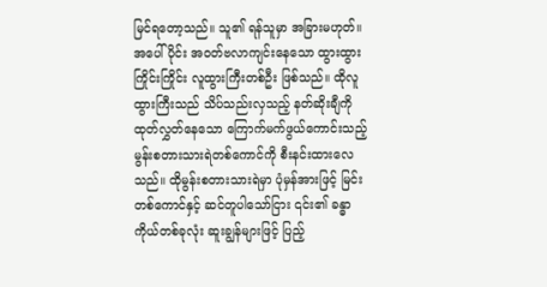မြင်ရတော့သည်။ သူ၏ ရန်သူမှာ အခြားမဟုတ်။ အပေါ်ပိုင်း အဝတ်ဗလာကျင်းနေသော ထွားထွားကြိုင်းကြိုင်း လူထွားကြီးတစ်ဦး ဖြစ်သည်။ ထိုလူထွားကြီးသည် သိပ်သည်းလှသည့် နတ်ဆိုးချီကို ထုတ်လွှတ်နေသော ကြောက်မက်ဖွယ်ကောင်းသည့် မွန်းစတားသားရဲတစ်ကောင်ကို စီးနင်းထားလေသည်။ ထိုမွန်းစတားသားရဲမှာ ပုံမှန်အားဖြင့် မြင်းတစ်ကောင်နှင့် ဆင်တူပါသော်ငြား ၎င်း၏ ခန္ဓာကိုယ်တစ်ခုလုံး ဆူးချွန်များဖြင့် ပြည့်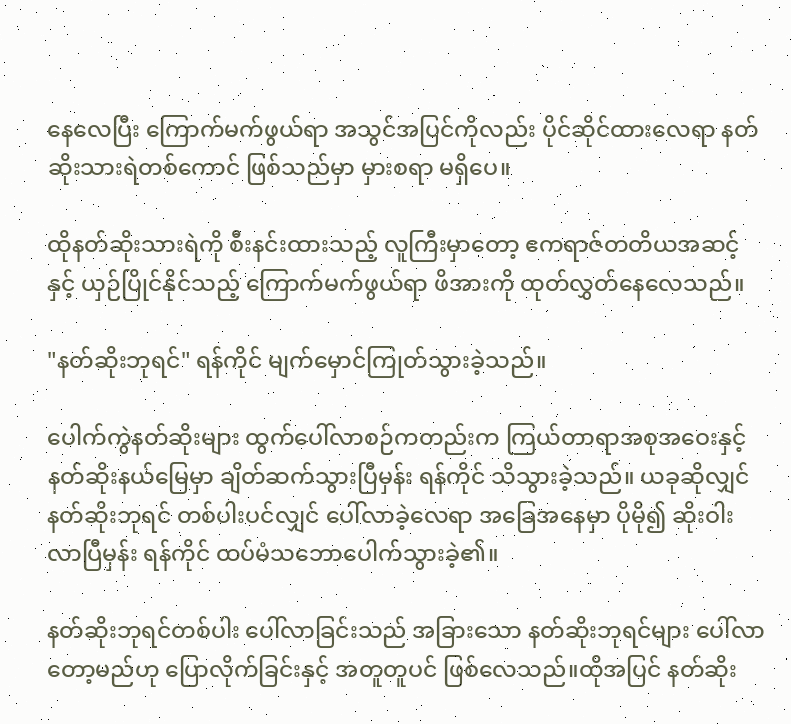နေလေပြီး ကြောက်မက်ဖွယ်ရာ အသွင်အပြင်ကိုလည်း ပိုင်ဆိုင်ထားလေရာ နတ်ဆိုးသားရဲတစ်ကောင် ဖြစ်သည်မှာ မှားစရာ မရှိပေ။

ထိုနတ်ဆိုးသားရဲကို စီးနင်းထားသည့် လူကြီးမှာတော့ ဧကရာဇ်တတိယအဆင့်နှင့် ယှဉ်ပြိုင်နိုင်သည့် ကြောက်မက်ဖွယ်ရာ ဖိအားကို ထုတ်လွှတ်နေလေသည်။

"နတ်ဆိုးဘုရင်" ရန်ကိုင် မျက်မှောင်ကြုတ်သွားခဲ့သည်။

ပေါက်ကွဲနတ်ဆိုးများ ထွက်ပေါ်လာစဉ်ကတည်းက ကြယ်တာရာအစုအဝေးနှင့် နတ်ဆိုးနယ်မြေမှာ ချိတ်ဆက်သွားပြီမှန်း ရန်ကိုင် သိသွားခဲ့သည်။ ယခုဆိုလျှင် နတ်ဆိုးဘုရင် တစ်ပါးပင်လျှင် ပေါ်လာခဲ့လေရာ အခြေအနေမှာ ပိုမို၍ ဆိုးဝါးလာပြီမှန်း ရန်ကိုင် ထပ်မံသဘောပေါက်သွားခဲ့၏။

နတ်ဆိုးဘုရင်တစ်ပါး ပေါ်လာခြင်းသည် အခြားသော နတ်ဆိုးဘုရင်များ ပေါ်လာတော့မည်ဟု ပြောလိုက်ခြင်းနှင့် အတူတူပင် ဖြစ်လေသည်။ထိုအပြင် နတ်ဆိုး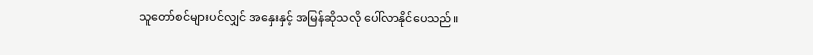သူတော်စင်များပင်လျှင် အနှေးနှင့် အမြန်ဆိုသလို ပေါ်လာနိုင်ပေသည်။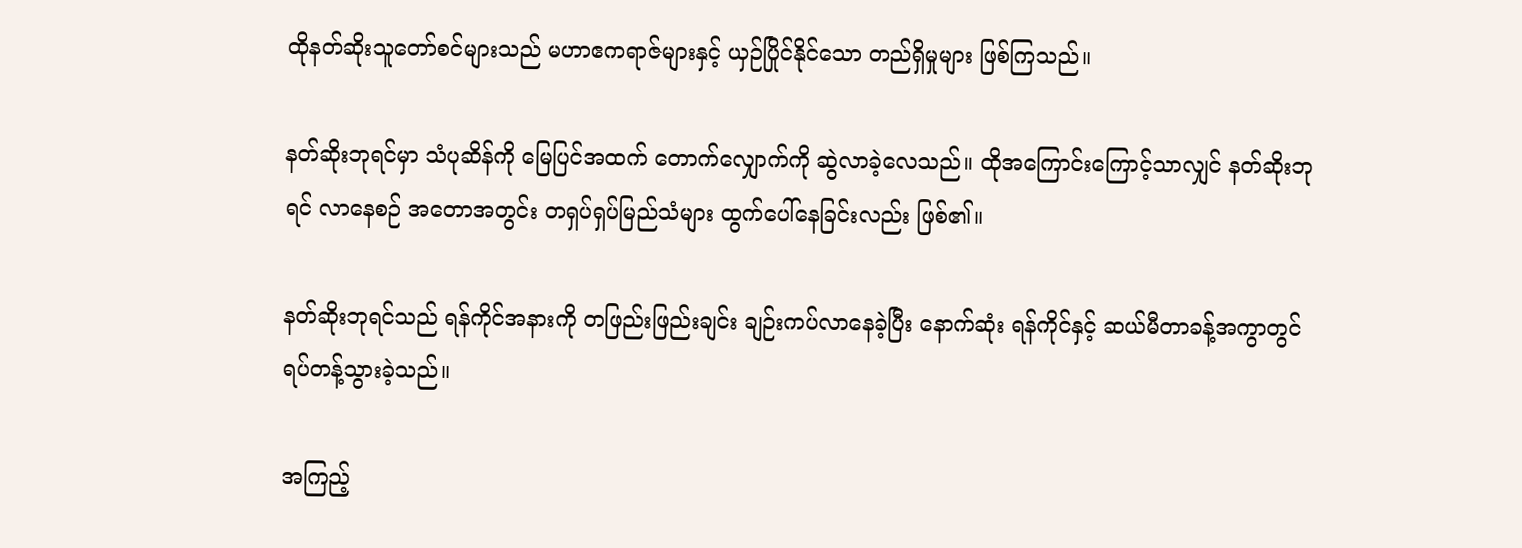ထိုနတ်ဆိုးသူတော်စင်များသည် မဟာဧကရာဇ်များနှင့် ယှဉ်ပြိုင်နိုင်သော တည်ရှိမှုများ ဖြစ်ကြသည်။

နတ်ဆိုးဘုရင်မှာ သံပုဆိန်ကို မြေပြင်အထက် တောက်လျှောက်ကို ဆွဲလာခဲ့လေသည်။ ထိုအကြောင်းကြောင့်သာလျှင် နတ်ဆိုးဘုရင် လာနေစဉ် အတောအတွင်း တရှပ်ရှပ်မြည်သံများ ထွက်ပေါ်နေခြင်းလည်း ဖြစ်၏။

နတ်ဆိုးဘုရင်သည် ရန်ကိုင်အနားကို တဖြည်းဖြည်းချင်း ချဉ်းကပ်လာနေခဲ့ပြီး နောက်ဆုံး ရန်ကိုင်နှင့် ဆယ်မီတာခန့်အကွာတွင် ရပ်တန့်သွားခဲ့သည်။

အကြည့်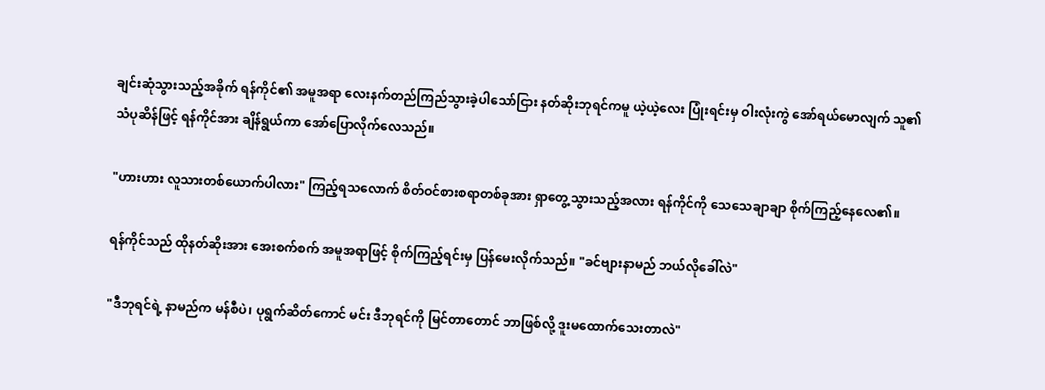ချင်းဆုံသွားသည့်အခိုက် ရန်ကိုင်၏ အမူအရာ လေးနက်တည်ကြည်သွားခဲ့ပါသော်ငြား နတ်ဆိုးဘုရင်ကမူ ယဲ့ယဲ့လေး ပြုံးရင်းမှ ဝါးလုံးကွဲ အော်ရယ်မောလျက် သူ၏ သံပုဆိန်ဖြင့် ရန်ကိုင်အား ချိန်ရွယ်ကာ အော်ပြောလိုက်လေသည်။

"ဟားဟား လူသားတစ်ယောက်ပါလား" ကြည့်ရသလောက် စိတ်ဝင်စားစရာတစ်ခုအား ရှာတွေ့သွားသည့်အလား ရန်ကိုင်ကို သေသေချာချာ စိုက်ကြည့်နေလေ၏။

ရန်ကိုင်သည် ထိုနတ်ဆိုးအား အေးစက်စက် အမူအရာဖြင့် စိုက်ကြည့်ရင်းမှ ပြန်မေးလိုက်သည်။ "ခင်ဗျားနာမည် ဘယ်လိုခေါ်လဲ"

"ဒီဘုရင်ရဲ့ နာမည်က မန်စီပဲ၊ ပုရွက်ဆိတ်ကောင် မင်း ဒီဘုရင်ကို မြင်တာတောင် ဘာဖြစ်လို့ ဒူးမထောက်သေးတာလဲ"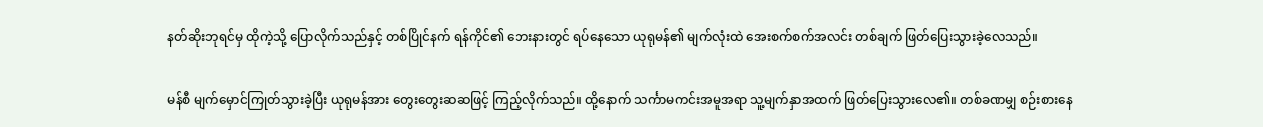နတ်ဆိုးဘုရင်မှ ထိုကဲ့သို့ ပြောလိုက်သည်နှင့် တစ်ပြိုင်နက် ရန်ကိုင်၏ ဘေးနားတွင် ရပ်နေသော ယုရုမန်၏ မျက်လုံးထဲ အေးစက်စက်အလင်း တစ်ချက် ဖြတ်ပြေးသွားခဲ့လေသည်။

မန်စီ မျက်မှောင်ကြုတ်သွားခဲ့ပြီး ယုရုမန်အား တွေးတွေးဆဆဖြင့် ကြည့်လိုက်သည်။ ထို့နောက် သင်္ကာမကင်းအမူအရာ သူ့မျက်နှာအထက် ဖြတ်ပြေးသွားလေ၏။ တစ်ခဏမျှ စဉ်းစားနေ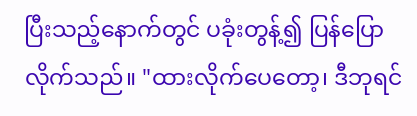ပြီးသည့်နောက်တွင် ပခုံးတွန့်၍ ပြန်ပြောလိုက်သည်။ "ထားလိုက်ပေတော့၊ ဒီဘုရင်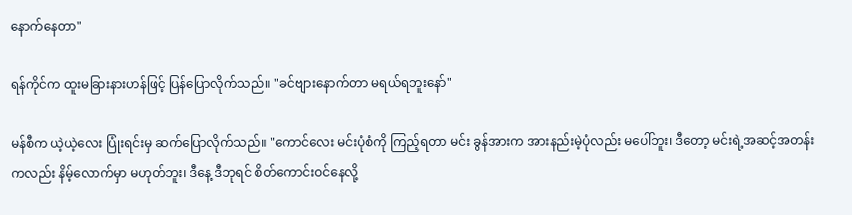နောက်နေတာ"

ရန်ကိုင်က ထူးမခြားနားဟန်ဖြင့် ပြန်ပြောလိုက်သည်။ "ခင်ဗျားနောက်တာ မရယ်ရဘူးနော်"

မန်စီက ယဲ့ယဲ့‌လေး ပြုံးရင်းမှ ဆက်ပြောလိုက်သည်။ "ကောင်လေး မင်းပုံစံကို ကြည့်ရတာ မင်း ခွန်အားက အားနည်းမဲ့ပုံလည်း မပေါ်ဘူး၊ ဒီတော့ မင်းရဲ့အဆင့်အတန်းကလည်း နိမ့်လောက်မှာ မဟုတ်ဘူး၊ ဒီနေ့ ဒီဘုရင် စိတ်ကောင်းဝင်နေလို့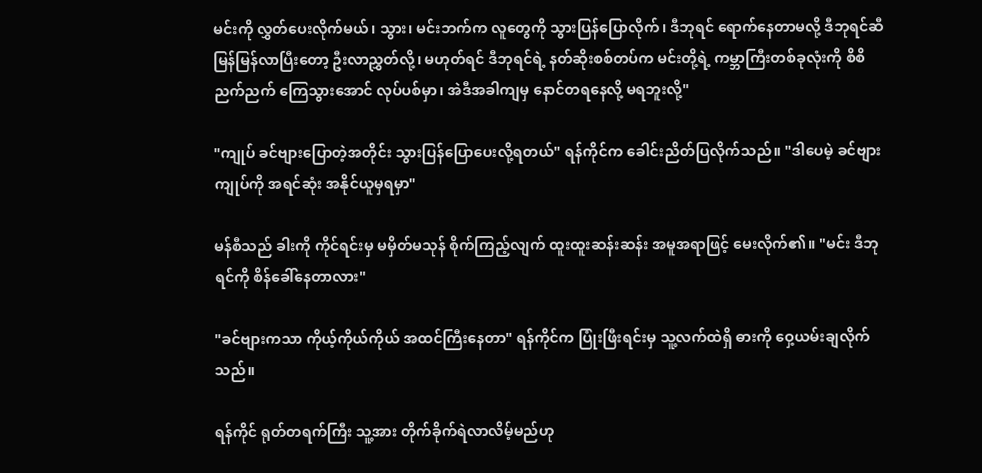မင်းကို လွှတ်ပေးလိုက်မယ်၊ သွား၊ မင်းဘက်က လူတွေကို သွားပြန်ပြောလိုက်၊ ဒီဘုရင် ရောက်နေတာမလို့ ဒီဘုရင်ဆီ မြန်မြန်လာပြီးတော့ ဦးလာညွှတ်လို့၊ မဟုတ်ရင် ဒီဘုရင်ရဲ့ နတ်ဆိုးစစ်တပ်က မင်းတို့ရဲ့ ကမ္ဘာကြီးတစ်ခုလုံးကို စိစိညက်ညက် ကြေသွားအောင် လုပ်ပစ်မှာ၊ အဲဒီအခါကျမှ နောင်တရနေလို့ မရဘူးလို့"

"ကျုပ် ခင်ဗျားပြောတဲ့အတိုင်း သွားပြန်ပြောပေးလို့ရတယ်" ရန်ကိုင်က ခေါင်းညိတ်ပြလိုက်သည်။ "ဒါပေမဲ့ ခင်ဗျား ကျုပ်ကို အရင်ဆုံး အနိုင်ယူမှရမှာ"

မန်စီသည် ခါးကို ကိုင်ရင်းမှ မမှိတ်မသုန် စိုက်ကြည့်လျက် ထူးထူးဆန်းဆန်း အမူအရာဖြင့် မေးလိုက်၏။ "မင်း ဒီဘုရင်ကို စိန်ခေါ်နေတာလား"

"ခင်ဗျားကသာ ကိုယ့်ကိုယ်ကိုယ် အထင်ကြီးနေတာ" ရန်ကိုင်က ပြုံးဖြီးရင်းမှ သူ့လက်ထဲရှိ ဓားကို ဝှေ့ယမ်းချလိုက်သည်။

ရန်ကိုင် ရုတ်တရက်ကြီး သူ့အား တိုက်ခိုက်ရဲလာလိမ့်မည်ဟု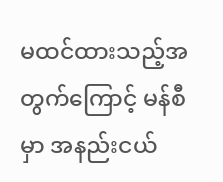မထင်ထားသည့်အတွက်ကြောင့် မန်စီမှာ အနည်းငယ်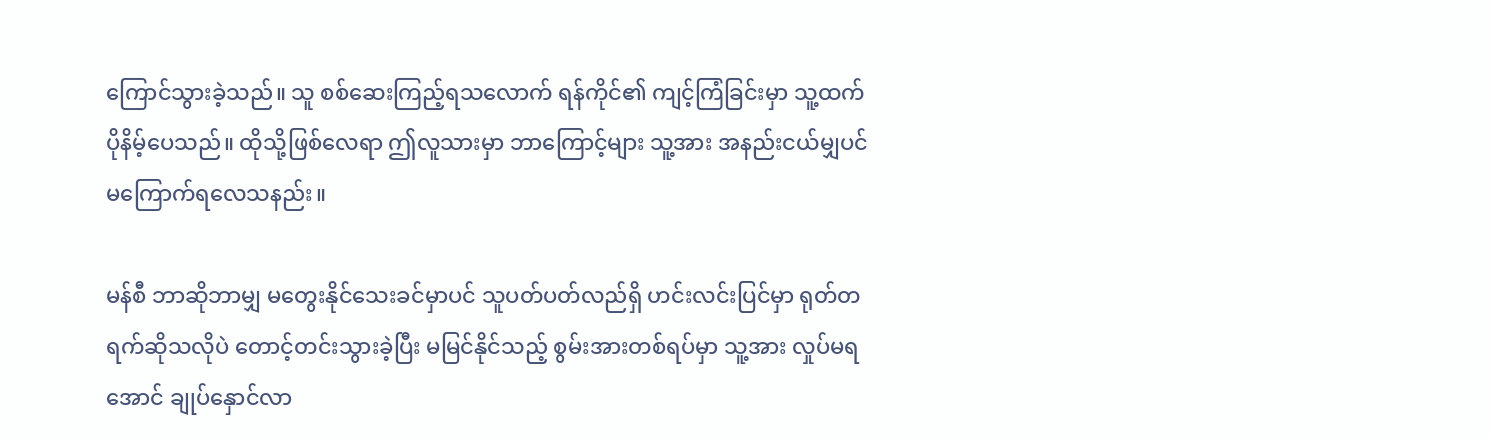ကြောင်သွားခဲ့သည်။ သူ စစ်ဆေးကြည့်ရသလောက် ရန်ကိုင်၏ ကျင့်ကြံခြင်းမှာ သူ့ထက် ပိုနိမ့်ပေသည်။ ထိုသို့ဖြစ်လေရာ ဤလူသားမှာ ဘာကြောင့်များ သူ့အား အနည်းငယ်မျှပင် မကြောက်ရလေသနည်း။

မန်စီ ဘာဆိုဘာမျှ မတွေးနိုင်သေးခင်မှာပင် သူပတ်ပတ်လည်ရှိ ဟင်းလင်းပြင်မှာ ရုတ်တရက်ဆိုသလိုပဲ တောင့်တင်းသွားခဲ့ပြီး မမြင်နိုင်သည့် စွမ်းအားတစ်ရပ်မှာ သူ့အား လှုပ်မရအောင် ချုပ်နှောင်လာ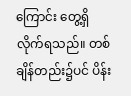ကြောင်း တွေ့ရှိလိုက်ရသည်။ တစ်ချိန်တည်း၌ပင် ပိန်း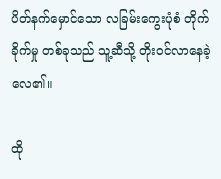ပိတ်နက်မှောင်သော လခြမ်းကွေးပုံစံ တိုက်ခိုက်မှု တစ်ခုသည် သူ့ဆီသို့ တိုးဝင်လာနေခဲ့လေ၏။

ထို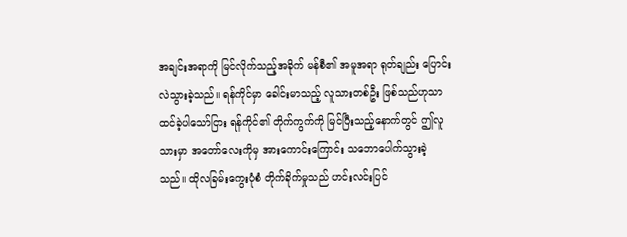အချင်းအရာကို မြင်လိုက်သည့်အခိုက် မန်စီ၏ အမူအရာ ရုတ်ချည်း ပြောင်းလဲသွားခဲ့သည်။ ရန်ကိုင်မှာ ခေါင်းမာသည့် လူသားတစ်ဦး ဖြစ်သည်ဟုသာ ထင်ခဲ့ပါသော်ငြား ရန်ကိုင်၏ တိုက်ကွက်ကို မြင်ပြီးသည့်နောက်တွင် ဤလူသားမှာ အတော်လေးကိုမှ အားကောင်းကြောင်း သဘောပေါက်သွားခဲ့သည်။ ထိုလခြမ်းကွေးပုံစံ တိုက်ခိုက်မှုသည် ဟင်းလင်းပြင်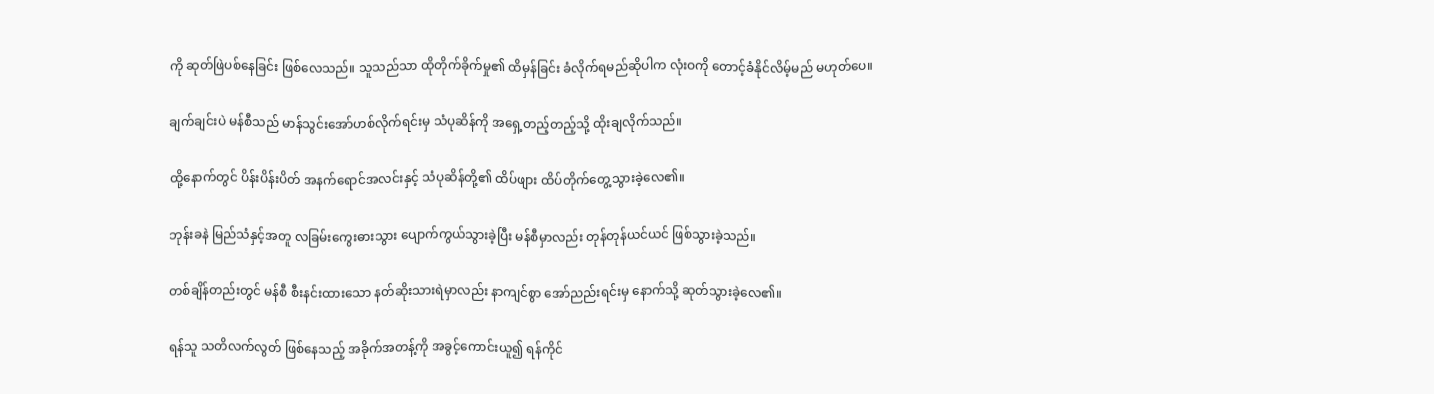ကို ဆုတ်ဖြဲပစ်နေခြင်း ဖြစ်လေသည်။ သူသည်သာ ထိုတိုက်ခိုက်မှု၏ ထိမှန်ခြင်း ခံလိုက်ရမည်ဆိုပါက လုံးဝကို တောင့်ခံနိုင်လိမ့်မည် မဟုတ်ပေ။

ချက်ချင်းပဲ မန်စီသည် မာန်သွင်းအော်ဟစ်လိုက်ရင်းမှ သံပုဆိန်ကို အရှေ့တည့်တည့်သို့ ထိုးချလိုက်သည်။

ထို့နောက်တွင် ပိန်းပိန်းပိတ် အနက်ရောင်အလင်းနှင့် သံပုဆိန်တို့၏ ထိပ်ဖျား ထိပ်တိုက်တွေ့သွားခဲ့လေ၏။

ဘုန်းခနဲ မြည်သံနှင့်အတူ လခြမ်းကွေးဓားသွား ပျောက်ကွယ်သွားခဲ့ပြီး မန်စီမှာလည်း တုန်တုန်ယင်ယင် ဖြစ်သွားခဲ့သည်။

တစ်ချိန်တည်းတွင် မန်စီ စီးနင်းထားသော နတ်ဆိုးသားရဲမှာလည်း နာကျင်စွာ အော်ညည်းရင်းမှ နောက်သို့ ဆုတ်သွားခဲ့လေ၏။

ရန်သူ သတိလက်လွတ် ဖြစ်နေသည့် အခိုက်အတန့်ကို အခွင့်ကောင်းယူ၍ ရန်ကိုင်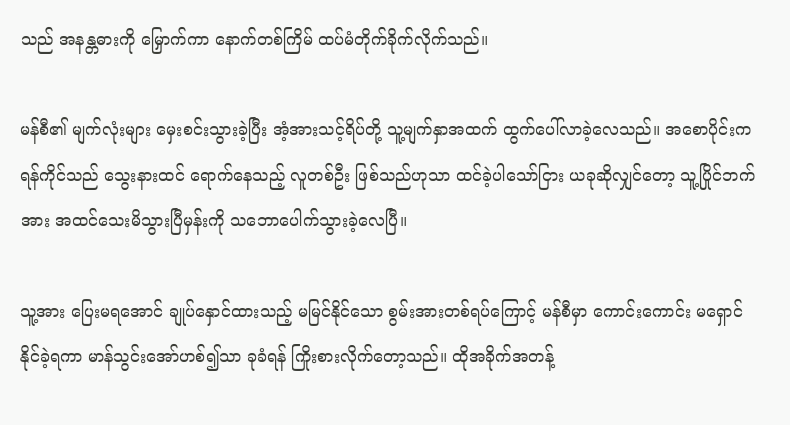သည် အနန္တဓားကို မြှောက်ကာ နောက်တစ်ကြိမ် ထပ်မံတိုက်ခိုက်လိုက်သည်။

မန်စီ၏ မျက်လုံးများ မှေးစင်းသွားခဲ့ပြီး အံ့အားသင့်ရိပ်တို့ သူ့မျက်နှာအထက် ထွက်ပေါ်လာခဲ့လေသည်။ အစောပိုင်းက ရန်ကိုင်သည် သွေးနားထင် ရောက်နေသည့် လူတစ်ဦး ဖြစ်သည်ဟုသာ ထင်ခဲ့ပါသော်ငြား ယခုဆိုလျှင်တော့ သူ့ပြိုင်ဘက်အား အထင်သေးမိသွားပြီမှန်းကို သဘောပေါက်သွားခဲ့လေပြီ။

သူ့အား ပြေးမရအောင် ချုပ်နှောင်ထားသည့် မမြင်နိုင်သော စွမ်းအားတစ်ရပ်ကြောင့် မန်စီမှာ ကောင်းကောင်း မရှောင်နိုင်ခဲ့ရကာ မာန်သွင်းအော်ဟစ်၍သာ ခုခံရန် ကြိုးစားလိုက်တော့သည်။ ထိုအခိုက်အတန့်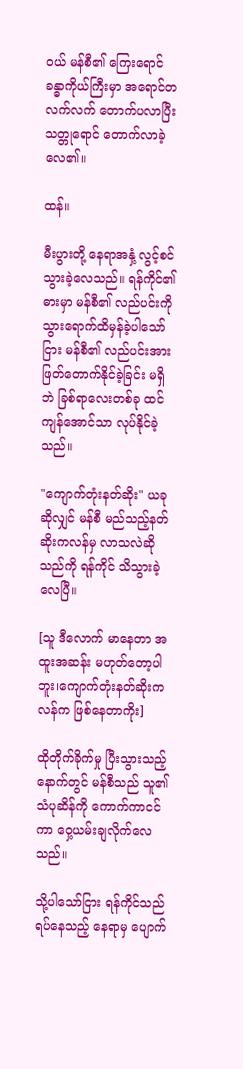ဝယ် မန်စီ၏ ကြေးရောင် ခန္ဓာကိုယ်ကြီးမှာ အရောင်တလက်လက် တောက်ပလာပြီး သတ္တုရောင် တောက်လာခဲ့လေ၏။

ထန်။

မီးပွားတို့ နေရာအနှံ့ လွင့်စင်သွားခဲ့လေသည်။ ရန်ကိုင်၏ ဓားမှာ မန်စီ၏ လည်ပင်းကို သွားရောက်ထိမှန်ခဲ့ပါသော်ငြား မန်စီ၏ လည်ပင်းအား ဖြတ်တောက်နိုင်ခဲ့ခြင်း မရှိဘဲ ခြစ်ရာလေးတစ်ခု ထင်ကျန်အောင်သာ လုပ်နိုင်ခဲ့သည်။

"ကျောက်တုံးနတ်ဆိုး" ယခုဆိုလျှင် မန်စီ မည်သည့်နတ်ဆိုးကလန်မှ လာသလဲဆိုသည်ကို ရန်ကိုင် သိသွားခဲ့လေပြီ။

[သူ ဒီလောက် မာနေတာ အထူးအဆန်း မဟုတ်တော့ပါဘူး၊ကျောက်တုံးနတ်ဆိုးကလန်က ဖြစ်နေတာကိုး]

ထိုတိုက်ခိုက်မှု ပြီးသွားသည့်နောက်တွင် မန်စီသည် သူ၏ သံပုဆိန်ကို ကောက်ကာငင်ကာ ဝှေ့ယမ်းချလိုက်လေသည်။

သို့ပါသော်ငြား ရန်ကိုင်သည် ရပ်နေသည့် နေရာမှ ပျောက်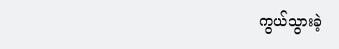ကွယ်သွားခဲ့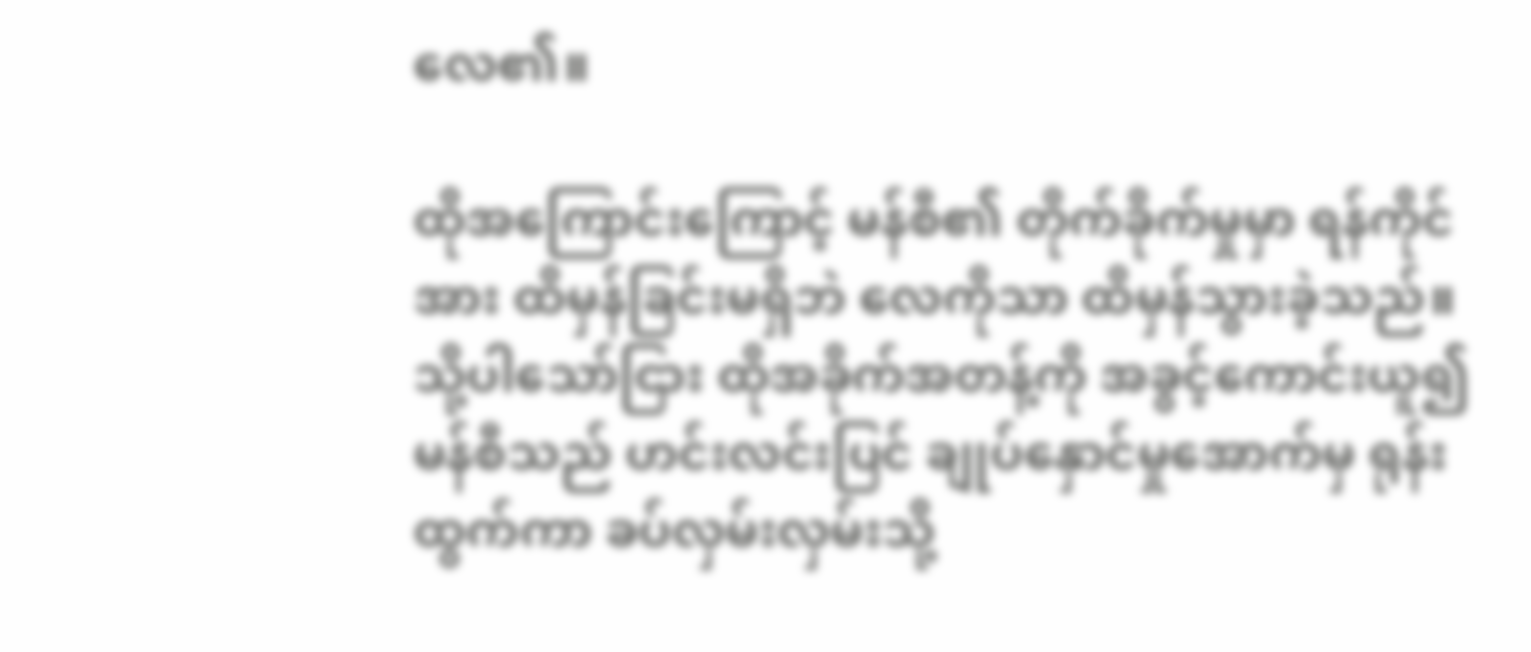လေ၏။

ထိုအကြောင်းကြောင့် မန်စီ၏ တိုက်ခိုက်မှုမှာ ရန်ကိုင်အား ထိမှန်ခြင်းမရှိဘဲ လေကိုသာ ထိမှန်သွားခဲ့သည်။ သို့ပါသော်ငြား ထိုအခိုက်အတန့်ကို အခွင့်ကောင်းယူ၍ မန်စီသည် ဟင်းလင်းပြင် ချုပ်နှောင်မှုအောက်မှ ရုန်းထွက်ကာ ခပ်လှမ်းလှမ်းသို့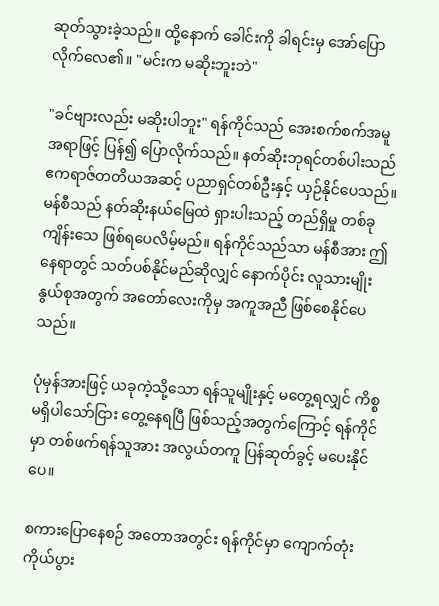ဆုတ်သွားခဲ့သည်။ ထို့နောက် ခေါင်းကို ခါရင်းမှ အော်ပြောလိုက်လေ၏။ "မင်းက မဆိုးဘူးဘဲ"

"ခင်ဗျားလည်း မဆိုးပါဘူး" ရန်ကိုင်သည် အေးစက်စက်အမူအရာဖြင့် ပြန်၍ ပြောလိုက်သည်။ နတ်ဆိုးဘုရင်တစ်ပါးသည် ဧကရာဇ်တတိယအဆင့် ပညာရှင်တစ်ဦးနှင့် ယှဉ်နိုင်ပေသည်။ မန်စီသည် နတ်ဆိုးနယ်မြေထဲ ရှားပါးသည့် တည်ရှိမှု တစ်ခု ကျိန်းသေ ဖြစ်ရပေလိမ့်မည်။ ရန်ကိုင်သည်သာ မန်စီအား ဤနေရာတွင် သတ်ပစ်နိုင်မည်ဆိုလျှင် နောက်ပိုင်း လူသားမျိုးနွယ်စုအတွက် အတော်လေးကိုမှ အကူအညီ ဖြစ်စေနိုင်ပေသည်။

ပုံမှန်အားဖြင့် ယခုကဲ့သို့သော ရန်သူမျိုးနှင့် မတွေ့ရလျှင် ကိစ္စမရှိပါသော်ငြား တွေ့နေရပြီ ဖြစ်သည့်အတွက်ကြောင့် ရန်ကိုင်မှာ တစ်ဖက်ရန်သူအား အလွယ်တကူ ပြန်ဆုတ်ခွင့် မပေးနိုင်ပေ။

စကားပြောနေစဉ် အတောအတွင်း ရန်ကိုင်မှာ ကျောက်တုံးကိုယ်ပွား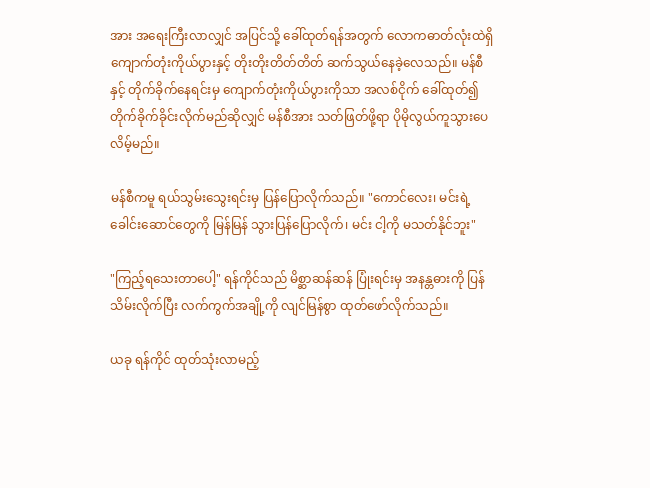အား အရေးကြီးလာလျှင် အပြင်သို့ ခေါ်ထုတ်ရန်အတွက် လောကဓာတ်လုံးထဲရှိ ကျောက်တုံးကိုယ်ပွားနှင့် တိုးတိုးတိတ်တိတ် ဆက်သွယ်နေခဲ့လေသည်။ မန်စီနှင့် တိုက်ခိုက်နေရင်းမှ ကျောက်တုံးကိုယ်ပွားကိုသာ အလစ်ငိုက် ခေါ်ထုတ်၍ တိုက်ခိုက်ခိုင်းလိုက်မည်ဆိုလျှင် မန်စီအား သတ်ဖြတ်ဖို့ရာ ပိုမိုလွယ်ကူသွားပေလိမ့်မည်။

မန်စီကမူ ရယ်သွမ်းသွေးရင်းမှ ပြန်ပြောလိုက်သည်။ "ကောင်လေး၊ မင်းရဲ့ ခေါင်းဆောင်တွေကို မြန်မြန် သွားပြန်ပြောလိုက်၊ မင်း ငါ့ကို မသတ်နိုင်ဘူး"

"ကြည့်ရသေးတာပေါ့" ရန်ကိုင်သည် မိစ္ဆာဆန်ဆန် ပြုံးရင်းမှ အနန္တဓားကို ပြန်သိမ်းလိုက်ပြီး လက်ကွက်အချို့ကို လျင်မြန်စွာ ထုတ်ဖော်လိုက်သည်။

ယခု ရန်ကိုင် ထုတ်သုံးလာမည့်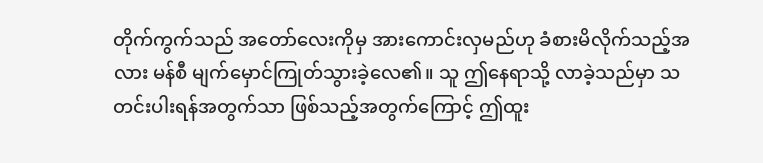တိုက်ကွက်သည် အတော်လေးကိုမှ အားကောင်းလှမည်ဟု ခံစားမိလိုက်သည့်အလား မန်စီ မျက်မှောင်ကြုတ်သွားခဲ့လေ၏။ သူ ဤနေရာသို့ လာခဲ့သည်မှာ သတင်းပါးရန်အတွက်သာ ဖြစ်သည့်အတွက်ကြောင့် ဤထူး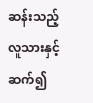ဆန်းသည့် လူသားနှင့် ဆက်၍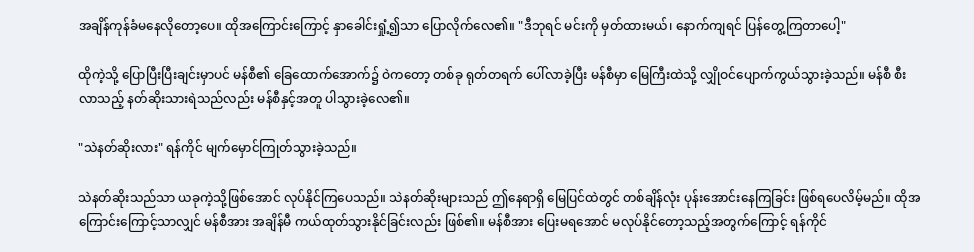အချိန်ကုန်ခံမနေလိုတော့ပေ။ ထိုအကြောင်းကြောင့် နှာခေါင်းရှုံ့၍သာ ပြောလိုက်လေ၏။ "ဒီဘုရင် မင်းကို မှတ်ထားမယ်၊ နောက်ကျရင် ပြန်တွေ့ကြတာပေါ့"

ထိုကဲ့သို့ ပြောပြီးပြီးချင်းမှာပင် မန်စီ၏ ခြေထောက်အောက်၌ ဝဲကတော့ တစ်ခု ရုတ်တရက် ပေါ်လာခဲ့ပြီး မန်စီမှာ မြေကြီးထဲသို့ လျှိုဝင်ပျောက်ကွယ်သွားခဲ့သည်။ မန်စီ စီးလာသည့် နတ်ဆိုးသားရဲသည်လည်း မန်စီနှင့်အတူ ပါသွားခဲ့လေ၏။

"သဲနတ်ဆိုးလား" ရန်ကိုင် မျက်မှောင်ကြုတ်သွားခဲ့သည်။

သဲနတ်ဆိုးသည်သာ ယခုကဲ့သို့ဖြစ်အောင် လုပ်နိုင်ကြပေသည်။ သဲနတ်ဆိုးများသည် ဤနေရာရှိ မြေပြင်ထဲတွင် တစ်ချိန်လုံး ပုန်းအောင်းနေကြခြင်း ဖြစ်ရပေလိမ့်မည်။ ထိုအကြောင်းကြောင့်သာလျှင် မန်စီအား အချိန်မီ ကယ်ထုတ်သွားနိုင်ခြင်းလည်း ဖြစ်၏။ မန်စီအား ပြေးမရအောင် မလုပ်နိုင်တော့သည့်အတွက်ကြောင့် ရန်ကိုင်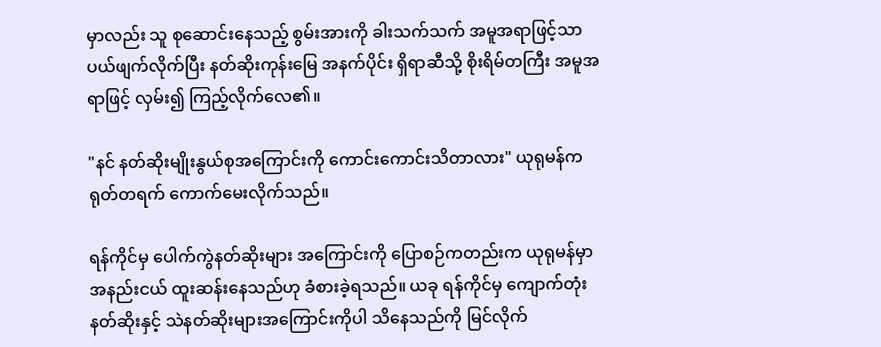မှာလည်း သူ စုဆောင်းနေသည့် စွမ်းအားကို ခါးသက်သက် အမူအရာဖြင့်သာ ပယ်ဖျက်လိုက်ပြီး နတ်ဆိုးကုန်းမြေ အနက်ပိုင်း ရှိရာဆီသို့ စိုးရိမ်တကြီး အမူအရာဖြင့် လှမ်း၍ ကြည့်လိုက်လေ၏။

"နင် နတ်ဆိုးမျိုးနွယ်စုအကြောင်းကို ကောင်းကောင်းသိတာလား" ယုရုမန်က ရုတ်တရက် ကောက်မေးလိုက်သည်။

ရန်ကိုင်မှ ပေါက်ကွဲနတ်ဆိုးများ အကြောင်းကို ပြောစဉ်ကတည်းက ယုရုမန်မှာ အနည်းငယ် ထူးဆန်းနေသည်ဟု ခံစားခဲ့ရသည်။ ယခု ရန်ကိုင်မှ ကျောက်တုံးနတ်ဆိုးနှင့် သဲနတ်ဆိုးများအကြောင်းကိုပါ သိနေသည်ကို မြင်လိုက်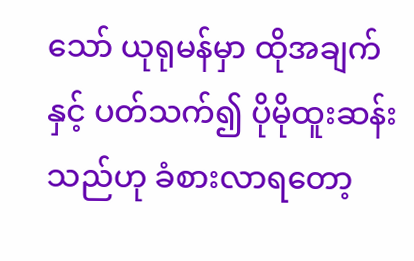သော် ယုရုမန်မှာ ထိုအချက်နှင့် ပတ်သက်၍ ပိုမိုထူးဆန်းသည်ဟု ခံစားလာရတော့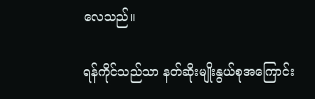လေသည်။

ရန်ကိုင်သည်သာ နတ်ဆိုးမျိုးနွယ်စုအကြောင်း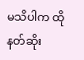မသိပါက ထိုနတ်ဆိုး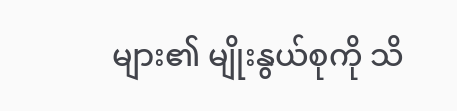များ၏ မျိုးနွယ်စုကို သိ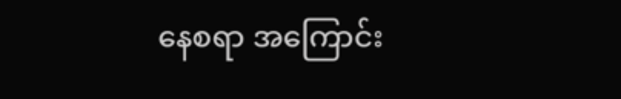နေစရာ အကြောင်း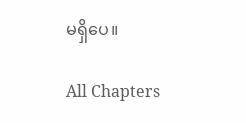မရှိပေ။

All Chapters